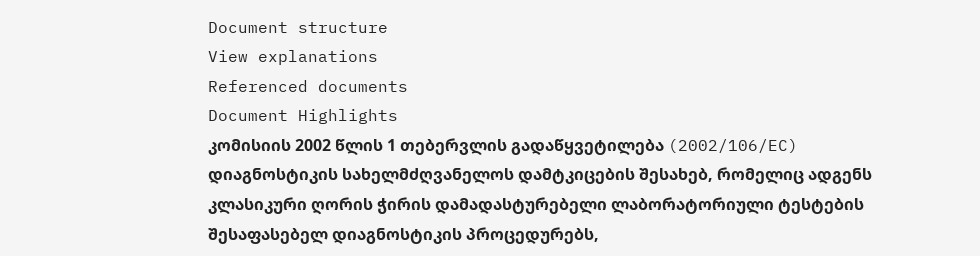Document structure
View explanations
Referenced documents
Document Highlights
კომისიის 2002 წლის 1 თებერვლის გადაწყვეტილება (2002/106/EC)
დიაგნოსტიკის სახელმძღვანელოს დამტკიცების შესახებ, რომელიც ადგენს კლასიკური ღორის ჭირის დამადასტურებელი ლაბორატორიული ტესტების შესაფასებელ დიაგნოსტიკის პროცედურებს,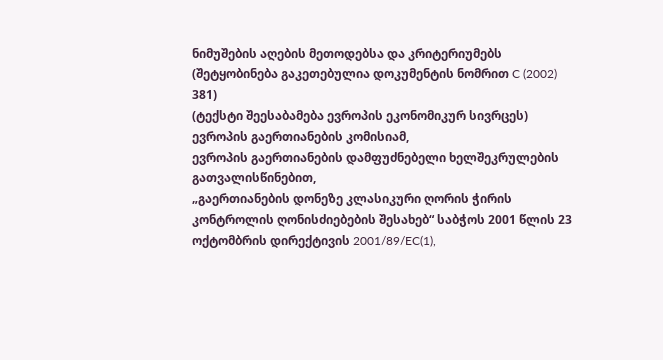ნიმუშების აღების მეთოდებსა და კრიტერიუმებს
(შეტყობინება გაკეთებულია დოკუმენტის ნომრით C (2002) 381)
(ტექსტი შეესაბამება ევროპის ეკონომიკურ სივრცეს)
ევროპის გაერთიანების კომისიამ,
ევროპის გაერთიანების დამფუძნებელი ხელშეკრულების გათვალისწინებით,
„გაერთიანების დონეზე კლასიკური ღორის ჭირის კონტროლის ღონისძიებების შესახებ“ საბჭოს 2001 წლის 23 ოქტომბრის დირექტივის 2001/89/EC(1),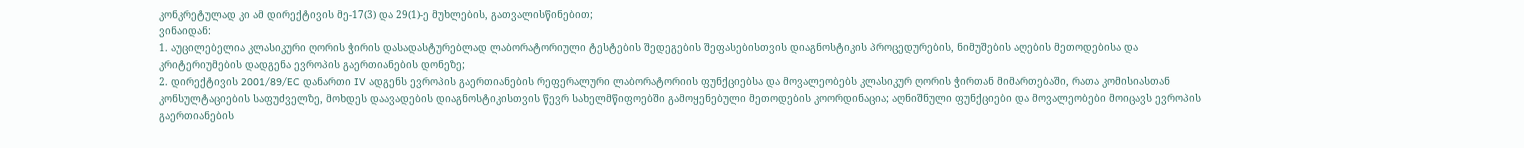კონკრეტულად კი ამ დირექტივის მე-17(3) და 29(1)-ე მუხლების, გათვალისწინებით;
ვინაიდან:
1. აუცილებელია კლასიკური ღორის ჭირის დასადასტურებლად ლაბორატორიული ტესტების შედეგების შეფასებისთვის დიაგნოსტიკის პროცედურების, ნიმუშების აღების მეთოდებისა და კრიტერიუმების დადგენა ევროპის გაერთიანების დონეზე;
2. დირექტივის 2001/89/EC დანართი IV ადგენს ევროპის გაერთიანების რეფერალური ლაბორატორიის ფუნქციებსა და მოვალეობებს კლასიკურ ღორის ჭირთან მიმართებაში, რათა კომისიასთან კონსულტაციების საფუძველზე, მოხდეს დაავადების დიაგნოსტიკისთვის წევრ სახელმწიფოებში გამოყენებული მეთოდების კოორდინაცია; აღნიშნული ფუნქციები და მოვალეობები მოიცავს ევროპის გაერთიანების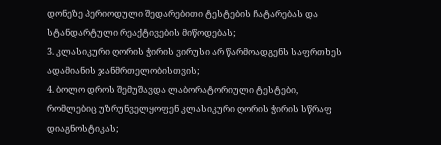დონეზე პერიოდული შედარებითი ტესტების ჩატარებას და სტანდარტული რეაქტივების მიწოდებას;
3. კლასიკური ღორის ჭირის ვირუსი არ წარმოადგენს საფრთხეს ადამიანის ჯანმრთელობისთვის;
4. ბოლო დროს შემუშავდა ლაბორატორიული ტესტები, რომლებიც უზრუნველყოფენ კლასიკური ღორის ჭირის სწრაფ დიაგნოსტიკას;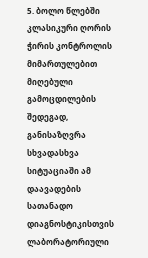5. ბოლო წლებში კლასიკური ღორის ჭირის კონტროლის მიმართულებით მიღებული გამოცდილების შედეგად, განისაზღვრა სხვადასხვა სიტუაციაში ამ დაავადების სათანადო დიაგნოსტიკისთვის ლაბორატორიული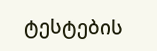ტესტების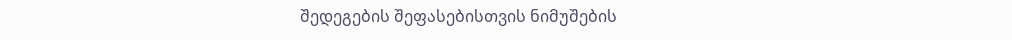შედეგების შეფასებისთვის ნიმუშების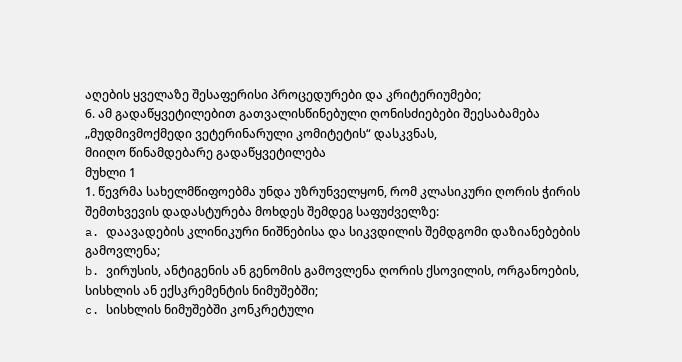აღების ყველაზე შესაფერისი პროცედურები და კრიტერიუმები;
6. ამ გადაწყვეტილებით გათვალისწინებული ღონისძიებები შეესაბამება „მუდმივმოქმედი ვეტერინარული კომიტეტის“ დასკვნას,
მიიღო წინამდებარე გადაწყვეტილება
მუხლი 1
1. წევრმა სახელმწიფოებმა უნდა უზრუნველყონ, რომ კლასიკური ღორის ჭირის შემთხვევის დადასტურება მოხდეს შემდეგ საფუძველზე:
a. დაავადების კლინიკური ნიშნებისა და სიკვდილის შემდგომი დაზიანებების გამოვლენა;
b. ვირუსის, ანტიგენის ან გენომის გამოვლენა ღორის ქსოვილის, ორგანოების, სისხლის ან ექსკრემენტის ნიმუშებში;
c. სისხლის ნიმუშებში კონკრეტული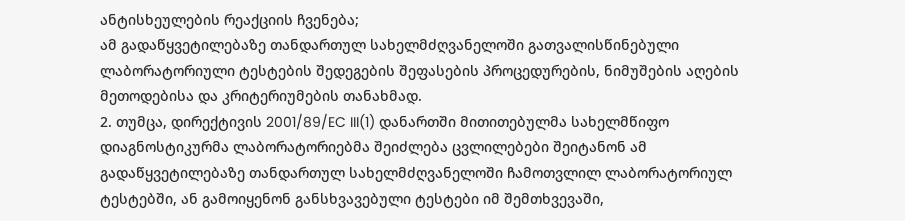ანტისხეულების რეაქციის ჩვენება;
ამ გადაწყვეტილებაზე თანდართულ სახელმძღვანელოში გათვალისწინებული ლაბორატორიული ტესტების შედეგების შეფასების პროცედურების, ნიმუშების აღების მეთოდებისა და კრიტერიუმების თანახმად.
2. თუმცა, დირექტივის 2001/89/EC III(1) დანართში მითითებულმა სახელმწიფო დიაგნოსტიკურმა ლაბორატორიებმა შეიძლება ცვლილებები შეიტანონ ამ გადაწყვეტილებაზე თანდართულ სახელმძღვანელოში ჩამოთვლილ ლაბორატორიულ ტესტებში, ან გამოიყენონ განსხვავებული ტესტები იმ შემთხვევაში,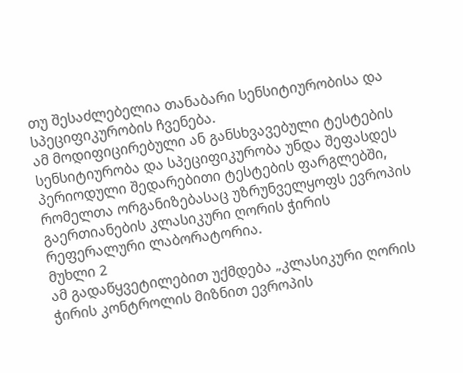თუ შესაძლებელია თანაბარი სენსიტიურობისა და სპეციფიკურობის ჩვენება.
ამ მოდიფიცირებული ან განსხვავებული ტესტების სენსიტიურობა და სპეციფიკურობა უნდა შეფასდეს პერიოდული შედარებითი ტესტების ფარგლებში, რომელთა ორგანიზებასაც უზრუნველყოფს ევროპის გაერთიანების კლასიკური ღორის ჭირის რეფერალური ლაბორატორია.
მუხლი 2
ამ გადაწყვეტილებით უქმდება „კლასიკური ღორის ჭირის კონტროლის მიზნით ევროპის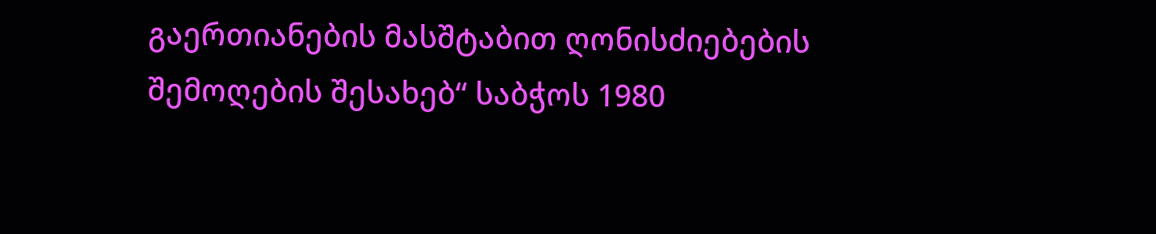გაერთიანების მასშტაბით ღონისძიებების შემოღების შესახებ“ საბჭოს 1980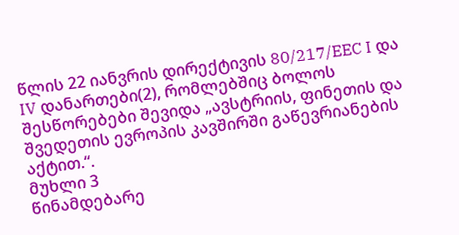წლის 22 იანვრის დირექტივის 80/217/EEC I და IV დანართები(2), რომლებშიც ბოლოს შესწორებები შევიდა „ავსტრიის, ფინეთის და შვედეთის ევროპის კავშირში გაწევრიანების აქტით.“.
მუხლი 3
წინამდებარე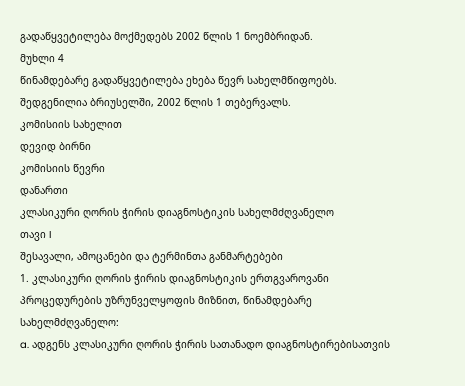გადაწყვეტილება მოქმედებს 2002 წლის 1 ნოემბრიდან.
მუხლი 4
წინამდებარე გადაწყვეტილება ეხება წევრ სახელმწიფოებს.
შედგენილია ბრიუსელში, 2002 წლის 1 თებერვალს.
კომისიის სახელით
დევიდ ბირნი
კომისიის წევრი
დანართი
კლასიკური ღორის ჭირის დიაგნოსტიკის სახელმძღვანელო
თავი I
შესავალი, ამოცანები და ტერმინთა განმარტებები
1. კლასიკური ღორის ჭირის დიაგნოსტიკის ერთგვაროვანი პროცედურების უზრუნველყოფის მიზნით, წინამდებარე სახელმძღვანელო:
a. ადგენს კლასიკური ღორის ჭირის სათანადო დიაგნოსტირებისათვის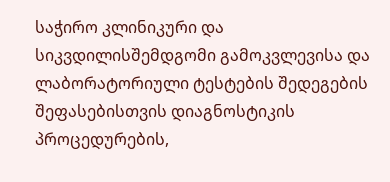საჭირო კლინიკური და სიკვდილისშემდგომი გამოკვლევისა და ლაბორატორიული ტესტების შედეგების შეფასებისთვის დიაგნოსტიკის პროცედურების,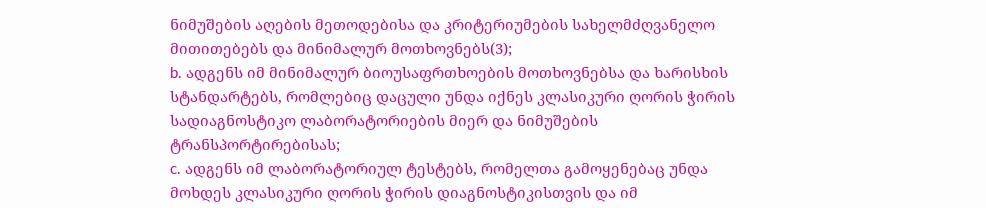ნიმუშების აღების მეთოდებისა და კრიტერიუმების სახელმძღვანელო მითითებებს და მინიმალურ მოთხოვნებს(3);
b. ადგენს იმ მინიმალურ ბიოუსაფრთხოების მოთხოვნებსა და ხარისხის სტანდარტებს, რომლებიც დაცული უნდა იქნეს კლასიკური ღორის ჭირის სადიაგნოსტიკო ლაბორატორიების მიერ და ნიმუშების ტრანსპორტირებისას;
c. ადგენს იმ ლაბორატორიულ ტესტებს, რომელთა გამოყენებაც უნდა მოხდეს კლასიკური ღორის ჭირის დიაგნოსტიკისთვის და იმ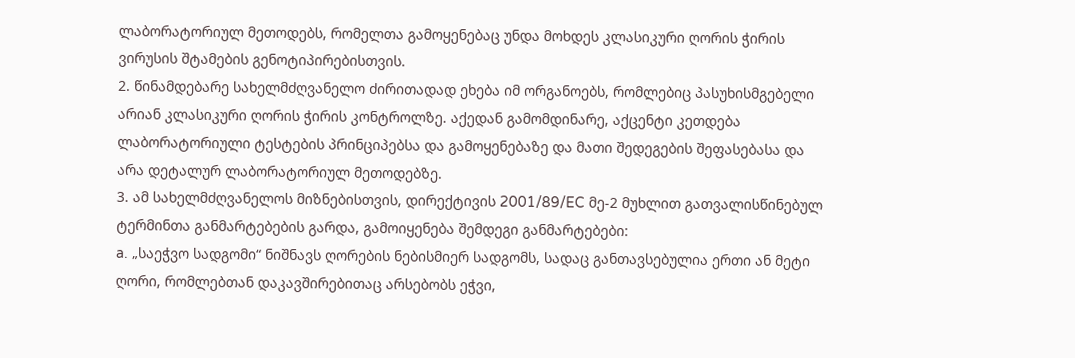ლაბორატორიულ მეთოდებს, რომელთა გამოყენებაც უნდა მოხდეს კლასიკური ღორის ჭირის ვირუსის შტამების გენოტიპირებისთვის.
2. წინამდებარე სახელმძღვანელო ძირითადად ეხება იმ ორგანოებს, რომლებიც პასუხისმგებელი არიან კლასიკური ღორის ჭირის კონტროლზე. აქედან გამომდინარე, აქცენტი კეთდება ლაბორატორიული ტესტების პრინციპებსა და გამოყენებაზე და მათი შედეგების შეფასებასა და არა დეტალურ ლაბორატორიულ მეთოდებზე.
3. ამ სახელმძღვანელოს მიზნებისთვის, დირექტივის 2001/89/EC მე-2 მუხლით გათვალისწინებულ ტერმინთა განმარტებების გარდა, გამოიყენება შემდეგი განმარტებები:
a. „საეჭვო სადგომი“ ნიშნავს ღორების ნებისმიერ სადგომს, სადაც განთავსებულია ერთი ან მეტი ღორი, რომლებთან დაკავშირებითაც არსებობს ეჭვი,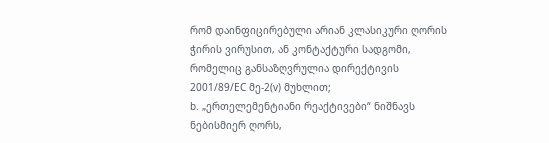რომ დაინფიცირებული არიან კლასიკური ღორის ჭირის ვირუსით, ან კონტაქტური სადგომი, რომელიც განსაზღვრულია დირექტივის 2001/89/EC მე-2(v) მუხლით;
b. „ერთელემენტიანი რეაქტივები“ ნიშნავს ნებისმიერ ღორს,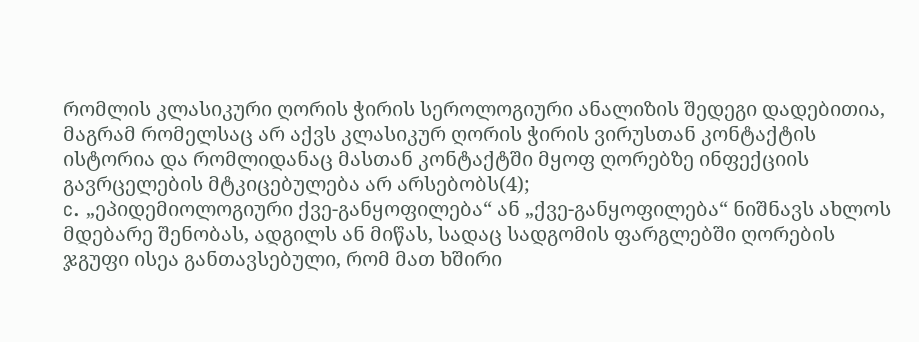რომლის კლასიკური ღორის ჭირის სეროლოგიური ანალიზის შედეგი დადებითია, მაგრამ რომელსაც არ აქვს კლასიკურ ღორის ჭირის ვირუსთან კონტაქტის ისტორია და რომლიდანაც მასთან კონტაქტში მყოფ ღორებზე ინფექციის გავრცელების მტკიცებულება არ არსებობს(4);
c. „ეპიდემიოლოგიური ქვე-განყოფილება“ ან „ქვე-განყოფილება“ ნიშნავს ახლოს მდებარე შენობას, ადგილს ან მიწას, სადაც სადგომის ფარგლებში ღორების ჯგუფი ისეა განთავსებული, რომ მათ ხშირი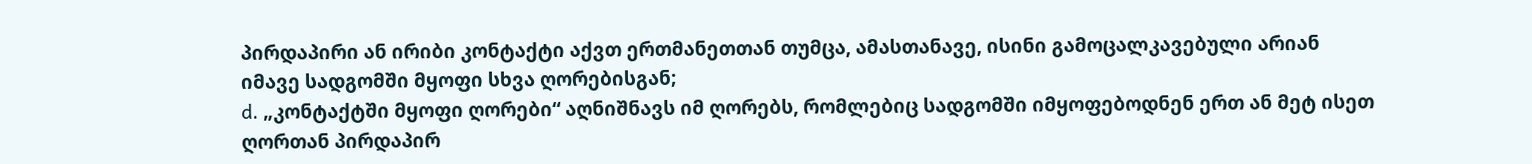პირდაპირი ან ირიბი კონტაქტი აქვთ ერთმანეთთან თუმცა, ამასთანავე, ისინი გამოცალკავებული არიან იმავე სადგომში მყოფი სხვა ღორებისგან;
d. „კონტაქტში მყოფი ღორები“ აღნიშნავს იმ ღორებს, რომლებიც სადგომში იმყოფებოდნენ ერთ ან მეტ ისეთ ღორთან პირდაპირ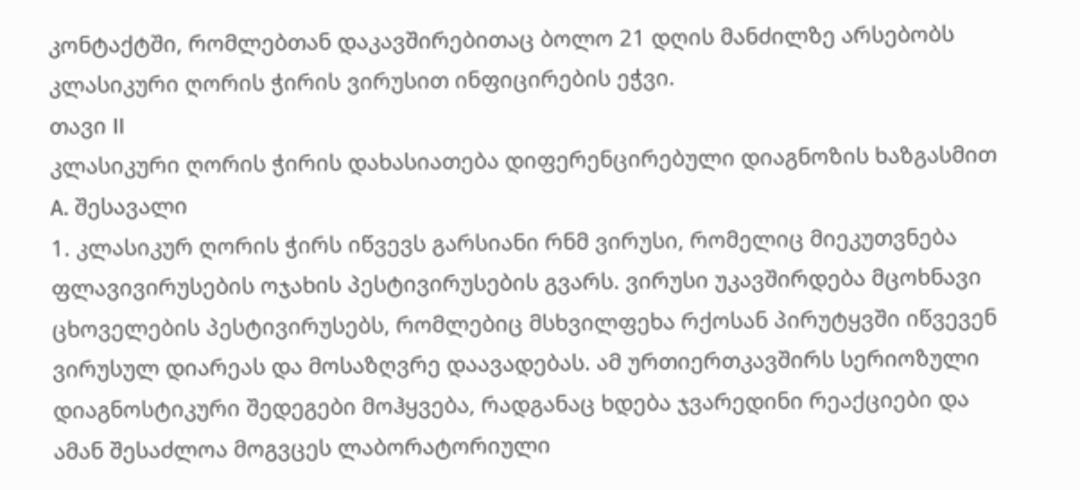კონტაქტში, რომლებთან დაკავშირებითაც ბოლო 21 დღის მანძილზე არსებობს კლასიკური ღორის ჭირის ვირუსით ინფიცირების ეჭვი.
თავი II
კლასიკური ღორის ჭირის დახასიათება დიფერენცირებული დიაგნოზის ხაზგასმით
A. შესავალი
1. კლასიკურ ღორის ჭირს იწვევს გარსიანი რნმ ვირუსი, რომელიც მიეკუთვნება ფლავივირუსების ოჯახის პესტივირუსების გვარს. ვირუსი უკავშირდება მცოხნავი ცხოველების პესტივირუსებს, რომლებიც მსხვილფეხა რქოსან პირუტყვში იწვევენ ვირუსულ დიარეას და მოსაზღვრე დაავადებას. ამ ურთიერთკავშირს სერიოზული დიაგნოსტიკური შედეგები მოჰყვება, რადგანაც ხდება ჯვარედინი რეაქციები და ამან შესაძლოა მოგვცეს ლაბორატორიული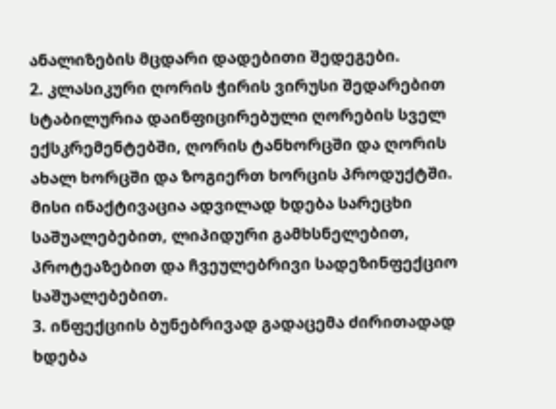ანალიზების მცდარი დადებითი შედეგები.
2. კლასიკური ღორის ჭირის ვირუსი შედარებით სტაბილურია დაინფიცირებული ღორების სველ ექსკრემენტებში, ღორის ტანხორცში და ღორის ახალ ხორცში და ზოგიერთ ხორცის პროდუქტში. მისი ინაქტივაცია ადვილად ხდება სარეცხი საშუალებებით, ლიპიდური გამხსნელებით, პროტეაზებით და ჩვეულებრივი სადეზინფექციო საშუალებებით.
3. ინფექციის ბუნებრივად გადაცემა ძირითადად ხდება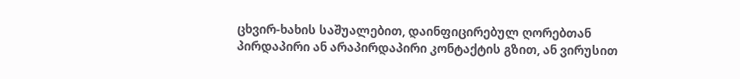ცხვირ-ხახის საშუალებით, დაინფიცირებულ ღორებთან პირდაპირი ან არაპირდაპირი კონტაქტის გზით, ან ვირუსით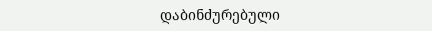დაბინძურებული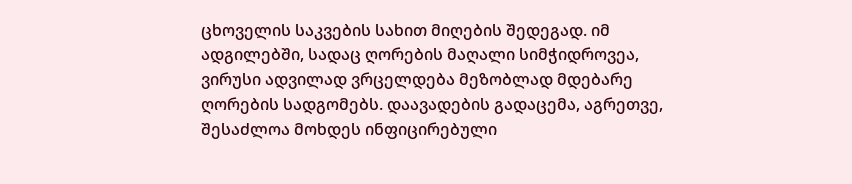ცხოველის საკვების სახით მიღების შედეგად. იმ ადგილებში, სადაც ღორების მაღალი სიმჭიდროვეა, ვირუსი ადვილად ვრცელდება მეზობლად მდებარე ღორების სადგომებს. დაავადების გადაცემა, აგრეთვე, შესაძლოა მოხდეს ინფიცირებული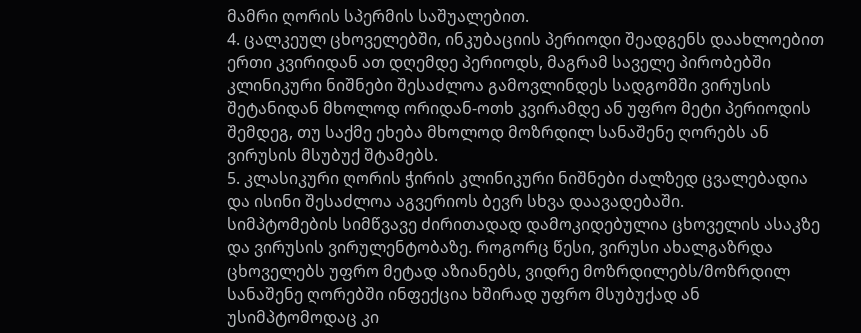მამრი ღორის სპერმის საშუალებით.
4. ცალკეულ ცხოველებში, ინკუბაციის პერიოდი შეადგენს დაახლოებით ერთი კვირიდან ათ დღემდე პერიოდს, მაგრამ საველე პირობებში კლინიკური ნიშნები შესაძლოა გამოვლინდეს სადგომში ვირუსის შეტანიდან მხოლოდ ორიდან-ოთხ კვირამდე ან უფრო მეტი პერიოდის შემდეგ, თუ საქმე ეხება მხოლოდ მოზრდილ სანაშენე ღორებს ან ვირუსის მსუბუქ შტამებს.
5. კლასიკური ღორის ჭირის კლინიკური ნიშნები ძალზედ ცვალებადია და ისინი შესაძლოა აგვერიოს ბევრ სხვა დაავადებაში.
სიმპტომების სიმწვავე ძირითადად დამოკიდებულია ცხოველის ასაკზე და ვირუსის ვირულენტობაზე. როგორც წესი, ვირუსი ახალგაზრდა ცხოველებს უფრო მეტად აზიანებს, ვიდრე მოზრდილებს/მოზრდილ სანაშენე ღორებში ინფექცია ხშირად უფრო მსუბუქად ან უსიმპტომოდაც კი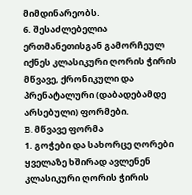მიმდინარეობს.
6. შესაძლებელია ერთმანეთისგან გამორჩეულ იქნეს კლასიკური ღორის ჭირის მწვავე, ქრონიკული და პრენატალური (დაბადებამდე არსებული) ფორმები.
B. მწვავე ფორმა
1. გოჭები და სახორცე ღორები ყველაზე ხშირად ავლენენ კლასიკური ღორის ჭირის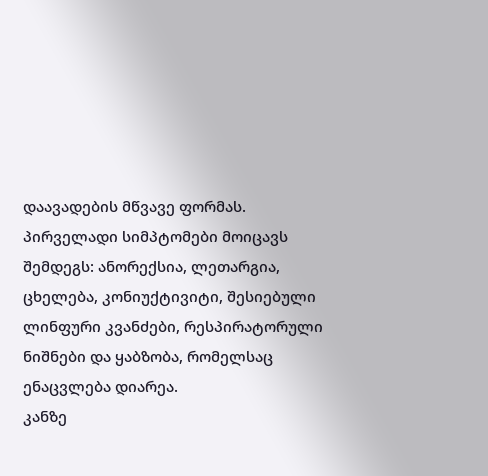დაავადების მწვავე ფორმას. პირველადი სიმპტომები მოიცავს შემდეგს: ანორექსია, ლეთარგია, ცხელება, კონიუქტივიტი, შესიებული ლინფური კვანძები, რესპირატორული ნიშნები და ყაბზობა, რომელსაც ენაცვლება დიარეა.
კანზე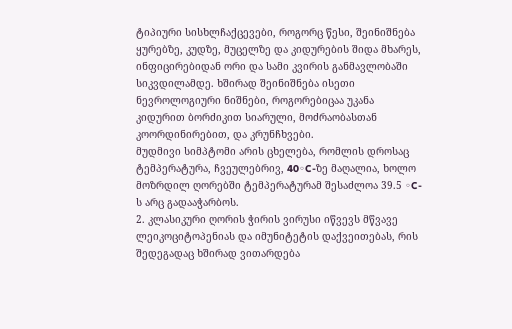ტიპიური სისხლჩაქცევები, როგორც წესი, შეინიშნება ყურებზე, კუდზე, მუცელზე და კიდურების შიდა მხარეს, ინფიცირებიდან ორი და სამი კვირის განმავლობაში სიკვდილამდე. ხშირად შეინიშნება ისეთი ნევროლოგიური ნიშნები, როგორებიცაა უკანა კიდურით ბორძიკით სიარული, მოძრაობასთან კოორდინირებით, და კრუნჩხვები.
მუდმივი სიმპტომი არის ცხელება, რომლის დროსაც ტემპერატურა, ჩვეულებრივ, 40◦C-ზე მაღალია, ხოლო მოზრდილ ღორებში ტემპერატურამ შესაძლოა 39.5 ◦C-ს არც გადააჭარბოს.
2. კლასიკური ღორის ჭირის ვირუსი იწვევს მწვავე ლეიკოციტოპენიას და იმუნიტეტის დაქვეითებას, რის შედეგადაც ხშირად ვითარდება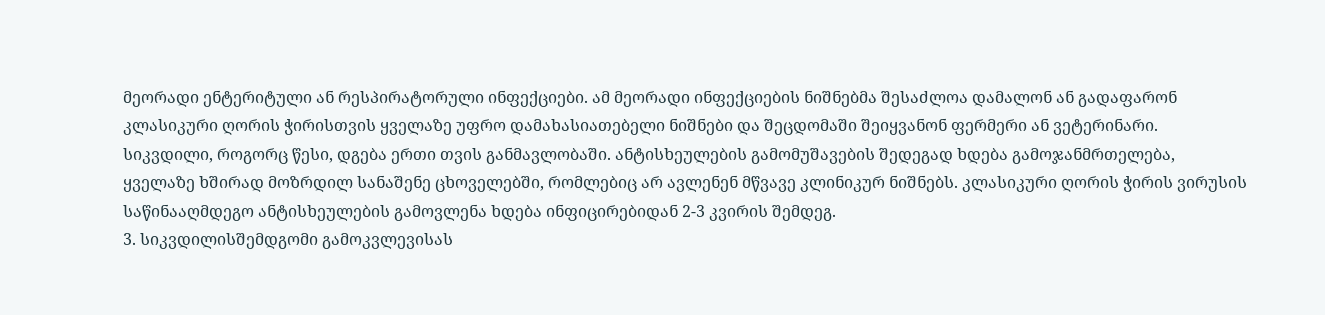მეორადი ენტერიტული ან რესპირატორული ინფექციები. ამ მეორადი ინფექციების ნიშნებმა შესაძლოა დამალონ ან გადაფარონ კლასიკური ღორის ჭირისთვის ყველაზე უფრო დამახასიათებელი ნიშნები და შეცდომაში შეიყვანონ ფერმერი ან ვეტერინარი.
სიკვდილი, როგორც წესი, დგება ერთი თვის განმავლობაში. ანტისხეულების გამომუშავების შედეგად ხდება გამოჯანმრთელება, ყველაზე ხშირად მოზრდილ სანაშენე ცხოველებში, რომლებიც არ ავლენენ მწვავე კლინიკურ ნიშნებს. კლასიკური ღორის ჭირის ვირუსის საწინააღმდეგო ანტისხეულების გამოვლენა ხდება ინფიცირებიდან 2-3 კვირის შემდეგ.
3. სიკვდილისშემდგომი გამოკვლევისას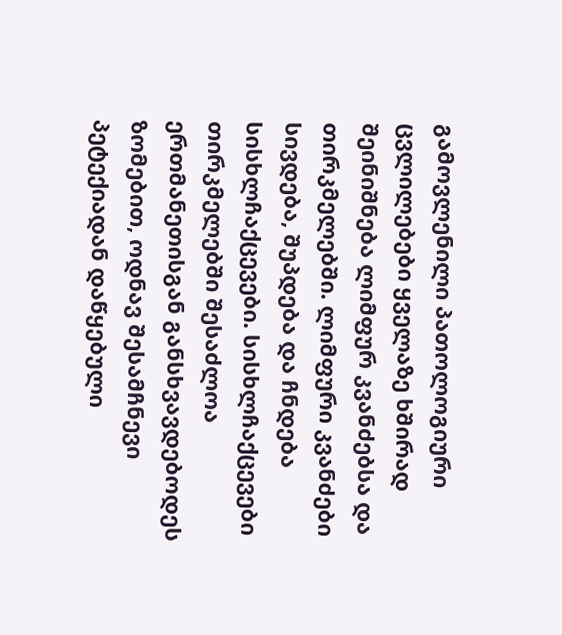გამოვლენილი პათოლოგიური ცვლილებები ყველაზე ხშირად შეინიშნება ლიმფურ კვანძებსა და თირკმელებში. ლიმფური კვანძები სივდება, შუპდება და ჩნდება სისხლჩაქცევები. სისხლჩაქცევები თირკმელებში შესაძლოა ერთმანეთისგან განსხვავდებოდეს ზომებით, ოდნავ შესამჩნევი პეტექიადან დაწყებული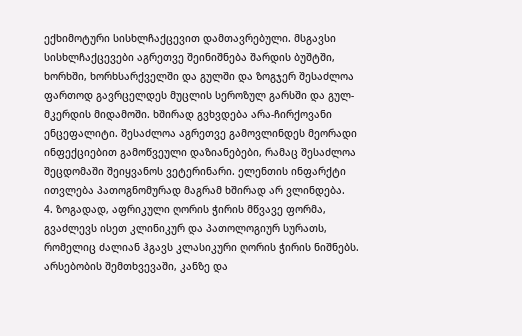ექხიმოტური სისხლჩაქცევით დამთავრებული. მსგავსი სისხლჩაქცევები აგრეთვე შეინიშნება შარდის ბუშტში, ხორხში, ხორხსარქველში და გულში და ზოგჯერ შესაძლოა ფართოდ გავრცელდეს მუცლის სეროზულ გარსში და გულ-მკერდის მიდამოში. ხშირად გვხვდება არა-ჩირქოვანი ენცეფალიტი. შესაძლოა აგრეთვე გამოვლინდეს მეორადი ინფექციებით გამოწვეული დაზიანებები, რამაც შესაძლოა შეცდომაში შეიყვანოს ვეტერინარი. ელენთის ინფარქტი ითვლება პათოგნომურად მაგრამ ხშირად არ ვლინდება.
4. ზოგადად, აფრიკული ღორის ჭირის მწვავე ფორმა, გვაძლევს ისეთ კლინიკურ და პათოლოგიურ სურათს, რომელიც ძალიან ჰგავს კლასიკური ღორის ჭირის ნიშნებს. არსებობის შემთხვევაში, კანზე და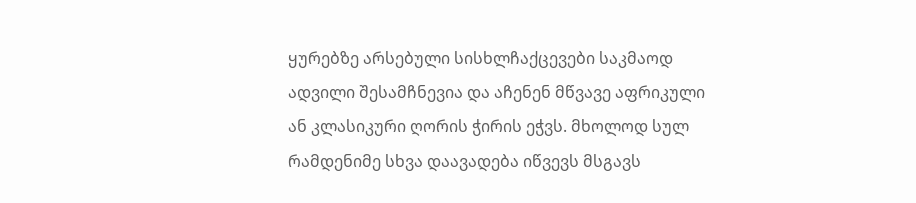ყურებზე არსებული სისხლჩაქცევები საკმაოდ ადვილი შესამჩნევია და აჩენენ მწვავე აფრიკული ან კლასიკური ღორის ჭირის ეჭვს. მხოლოდ სულ რამდენიმე სხვა დაავადება იწვევს მსგავს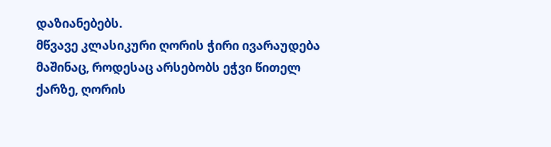დაზიანებებს.
მწვავე კლასიკური ღორის ჭირი ივარაუდება მაშინაც, როდესაც არსებობს ეჭვი წითელ ქარზე, ღორის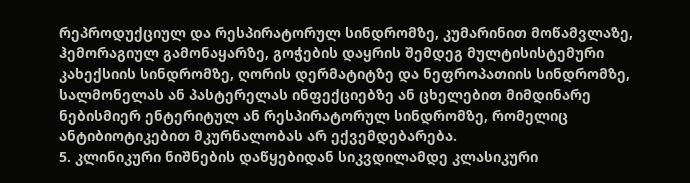რეპროდუქციულ და რესპირატორულ სინდრომზე, კუმარინით მოწამვლაზე, ჰემორაგიულ გამონაყარზე, გოჭების დაყრის შემდეგ მულტისისტემური კახექსიის სინდრომზე, ღორის დერმატიტზე და ნეფროპათიის სინდრომზე, სალმონელას ან პასტერელას ინფექციებზე ან ცხელებით მიმდინარე ნებისმიერ ენტერიტულ ან რესპირატორულ სინდრომზე, რომელიც ანტიბიოტიკებით მკურნალობას არ ექვემდებარება.
5. კლინიკური ნიშნების დაწყებიდან სიკვდილამდე კლასიკური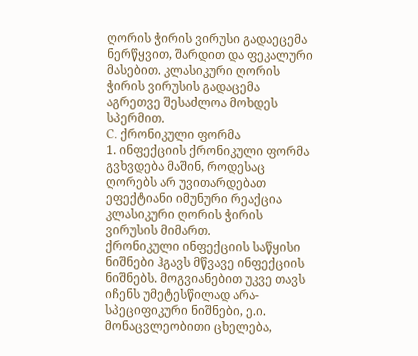ღორის ჭირის ვირუსი გადაეცემა ნერწყვით, შარდით და ფეკალური მასებით. კლასიკური ღორის ჭირის ვირუსის გადაცემა აგრეთვე შესაძლოა მოხდეს სპერმით.
C. ქრონიკული ფორმა
1. ინფექციის ქრონიკული ფორმა გვხვდება მაშინ, როდესაც ღორებს არ უვითარდებათ ეფექტიანი იმუნური რეაქცია კლასიკური ღორის ჭირის ვირუსის მიმართ.
ქრონიკული ინფექციის საწყისი ნიშნები ჰგავს მწვავე ინფექციის ნიშნებს. მოგვიანებით უკვე თავს იჩენს უმეტესწილად არა-სპეციფიკური ნიშნები, ე.ი. მონაცვლეობითი ცხელება,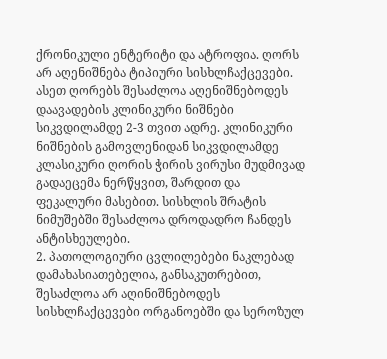ქრონიკული ენტერიტი და ატროფია. ღორს არ აღენიშნება ტიპიური სისხლჩაქცევები.
ასეთ ღორებს შესაძლოა აღენიშნებოდეს დაავადების კლინიკური ნიშნები სიკვდილამდე 2-3 თვით ადრე. კლინიკური ნიშნების გამოვლენიდან სიკვდილამდე კლასიკური ღორის ჭირის ვირუსი მუდმივად გადაეცემა ნერწყვით, შარდით და ფეკალური მასებით. სისხლის შრატის ნიმუშებში შესაძლოა დროდადრო ჩანდეს ანტისხეულები.
2. პათოლოგიური ცვლილებები ნაკლებად დამახასიათებელია, განსაკუთრებით, შესაძლოა არ აღინიშნებოდეს სისხლჩაქცევები ორგანოებში და სეროზულ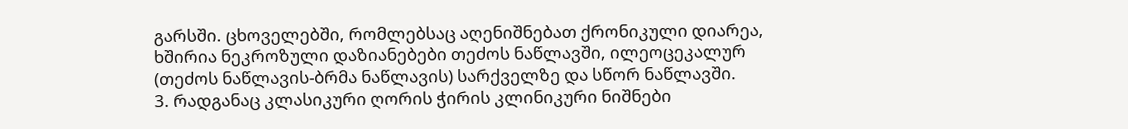გარსში. ცხოველებში, რომლებსაც აღენიშნებათ ქრონიკული დიარეა, ხშირია ნეკროზული დაზიანებები თეძოს ნაწლავში, ილეოცეკალურ (თეძოს ნაწლავის-ბრმა ნაწლავის) სარქველზე და სწორ ნაწლავში.
3. რადგანაც კლასიკური ღორის ჭირის კლინიკური ნიშნები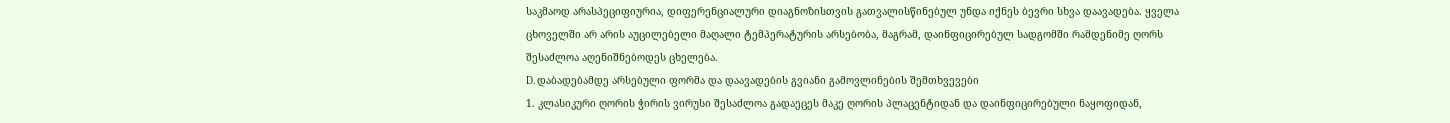საკმაოდ არასპეციფიურია, დიფერენციალური დიაგნოზისთვის გათვალისწინებულ უნდა იქნეს ბევრი სხვა დაავადება. ყველა ცხოველში არ არის აუცილებელი მაღალი ტემპერატურის არსებობა, მაგრამ, დაინფიცირებულ სადგომში რამდენიმე ღორს შესაძლოა აღენიშნებოდეს ცხელება.
D. დაბადებამდე არსებული ფორმა და დაავადების გვიანი გამოვლინების შემთხვევები
1. კლასიკური ღორის ჭირის ვირუსი შესაძლოა გადაეცეს მაკე ღორის პლაცენტიდან და დაინფიცირებული ნაყოფიდან,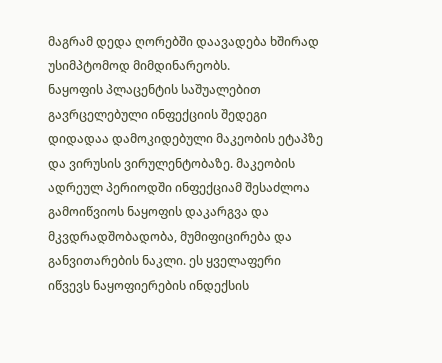მაგრამ დედა ღორებში დაავადება ხშირად უსიმპტომოდ მიმდინარეობს.
ნაყოფის პლაცენტის საშუალებით გავრცელებული ინფექციის შედეგი დიდადაა დამოკიდებული მაკეობის ეტაპზე და ვირუსის ვირულენტობაზე. მაკეობის ადრეულ პერიოდში ინფექციამ შესაძლოა გამოიწვიოს ნაყოფის დაკარგვა და მკვდრადშობადობა, მუმიფიცირება და განვითარების ნაკლი. ეს ყველაფერი იწვევს ნაყოფიერების ინდექსის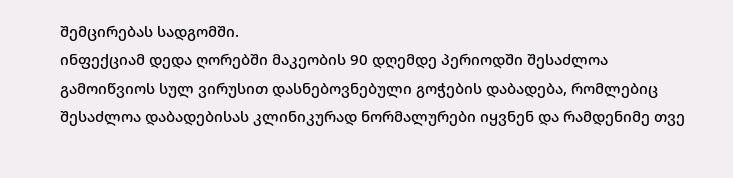შემცირებას სადგომში.
ინფექციამ დედა ღორებში მაკეობის 90 დღემდე პერიოდში შესაძლოა გამოიწვიოს სულ ვირუსით დასნებოვნებული გოჭების დაბადება, რომლებიც შესაძლოა დაბადებისას კლინიკურად ნორმალურები იყვნენ და რამდენიმე თვე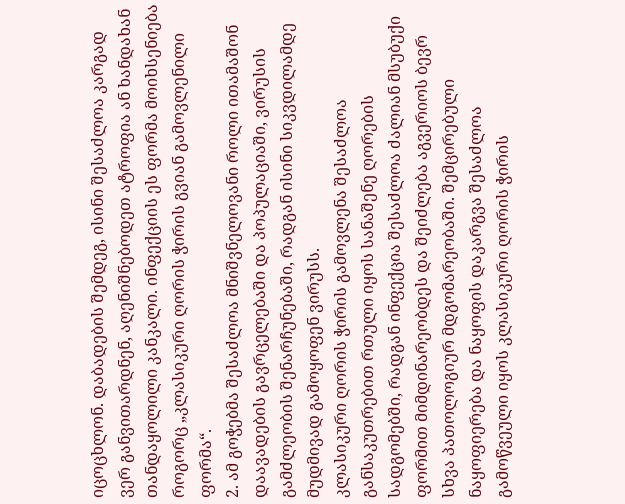იცოცხლონ. დაბადების შემდეგ, ისინი შესაძლოა კარგად ვერ განვითარდნენ, აღენიშნებოდეთ ატროფია ან ხანდახან თანდაყოლილი კანკალი. ინფექციის ეს ფორმა მოიხსენიება როგორც „კლასიკური ღორის ჭირის გვიან გამოვლენილი ფორმა“.
2. ამ გოჭებმა შესაძლოა მნიშვნელოვანი როლი ითამაშონ დაავადების გავრცელებაში და პოპულაციაში, ვირუსის გამძლეობის შენარჩუნებაში, რადგან ისინი სიკვდილამდე მუდმივად გამოყოფენ ვირუსს.
კლასიკური ღორის ჭირის გამოვლენა შესაძლოა განსაკუთრებით რთული იყოს სანაშენე ღორების სადგომებში, რადგან ინფექცია შესაძლოა ძალიან მსუბუქი ფორმით მიმდინარეობდეს და შეიძლება აგვერიოს ბევრ სხვა პათოლოგიურ მდგომარეობაში. შემცირებული ნაყოფიერება და ნაყოფის დაკარგვა შესაძლოა გამოწვეული იყოს კლასიკური ღორის ჭირის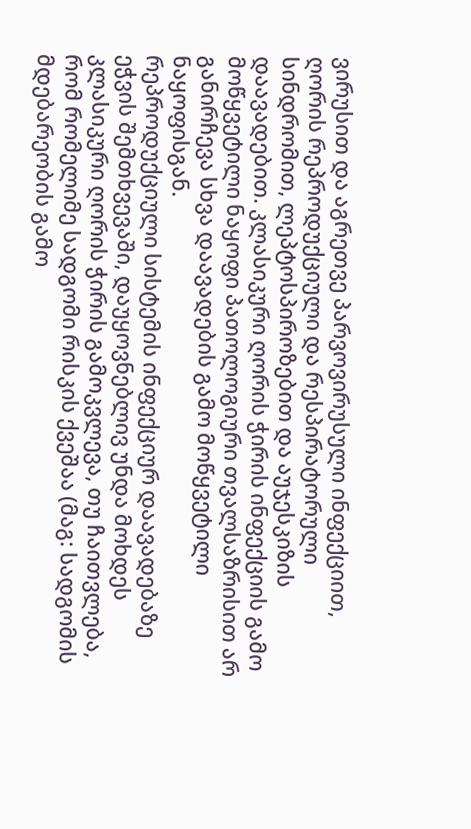ვირუსით და აგრეთვე პარვოვირუსული ინფექციით, ღორის რეპროდუქციული და რესპირატორული სინდრომით, ლეპტოსპიროზებით და აუჯესკიზის დაავადებით. კლასიკური ღორის ჭირის ინფექციის გამო მოწყვეტილი ნაყოფი პათოლოგიური თვალსაზრისით არ განირჩევა სხვა დაავადების გამო მოწყვეტილი ნაყოფისგან.
რეპროდუქციული სისტემის ინფექციურ დაავადებაზე ეჭვის შემთხვევაში, დაუყოვნებლივ უნდა მოხდეს კლასიკური ღორის ჭირის გამოკვლევა, თუ ჩაითვლება, რომ რომელიმე სადგომი რისკის ქვეშაა (მაგ: სადგომის მდებარეობის გამო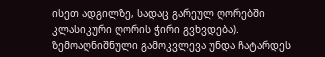ისეთ ადგილზე, სადაც გარეულ ღორებში კლასიკური ღორის ჭირი გვხვდება). ზემოაღნიშნული გამოკვლევა უნდა ჩატარდეს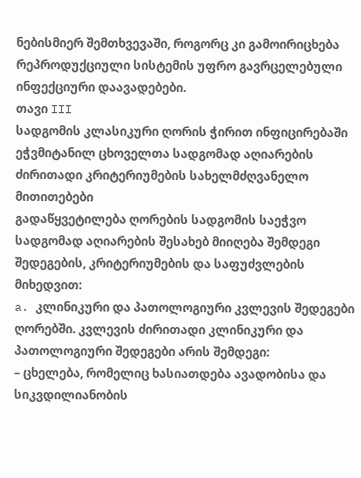ნებისმიერ შემთხვევაში, როგორც კი გამოირიცხება რეპროდუქციული სისტემის უფრო გავრცელებული ინფექციური დაავადებები.
თავი III
სადგომის კლასიკური ღორის ჭირით ინფიცირებაში ეჭვმიტანილ ცხოველთა სადგომად აღიარების ძირითადი კრიტერიუმების სახელმძღვანელო მითითებები
გადაწყვეტილება ღორების სადგომის საეჭვო სადგომად აღიარების შესახებ მიიღება შემდეგი შედეგების, კრიტერიუმების და საფუძვლების მიხედვით:
a. კლინიკური და პათოლოგიური კვლევის შედეგები ღორებში. კვლევის ძირითადი კლინიკური და პათოლოგიური შედეგები არის შემდეგი:
– ცხელება, რომელიც ხასიათდება ავადობისა და სიკვდილიანობის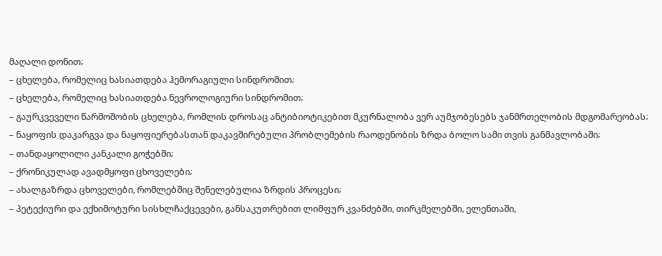მაღალი დონით;
– ცხელება, რომელიც ხასიათდება ჰემორაგიული სინდრომით;
– ცხელება, რომელიც ხასიათდება ნევროლოგიური სინდრომით;
– გაურკვეველი წარმოშობის ცხელება, რომლის დროსაც ანტიბიოტიკებით მკურნალობა ვერ აუმჯობესებს ჯანმრთელობის მდგომარეობას;
– ნაყოფის დაკარგვა და ნაყოფიერებასთან დაკავშირებული პრობლემების რაოდენობის ზრდა ბოლო სამი თვის განმავლობაში;
– თანდაყოლილი კანკალი გოჭებში;
– ქრონიკულად ავადმყოფი ცხოველები;
– ახალგაზრდა ცხოველები, რომლებშიც შენელებულია ზრდის პროცესი;
– პეტექიური და ექხიმოტური სისხლჩაქცევები, განსაკუთრებით ლიმფურ კვანძებში, თირკმელებში, ელენთაში,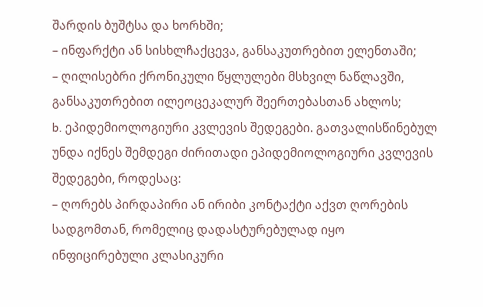შარდის ბუშტსა და ხორხში;
– ინფარქტი ან სისხლჩაქცევა, განსაკუთრებით ელენთაში;
– ღილისებრი ქრონიკული წყლულები მსხვილ ნაწლავში, განსაკუთრებით ილეოცეკალურ შეერთებასთან ახლოს;
b. ეპიდემიოლოგიური კვლევის შედეგები. გათვალისწინებულ უნდა იქნეს შემდეგი ძირითადი ეპიდემიოლოგიური კვლევის შედეგები, როდესაც:
– ღორებს პირდაპირი ან ირიბი კონტაქტი აქვთ ღორების სადგომთან, რომელიც დადასტურებულად იყო ინფიცირებული კლასიკური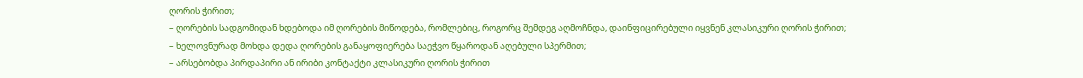ღორის ჭირით;
– ღორების სადგომიდან ხდებოდა იმ ღორების მიწოდება, რომლებიც, როგორც შემდეგ აღმოჩნდა, დაინფიცირებული იყვნენ კლასიკური ღორის ჭირით;
– ხელოვნურად მოხდა დედა ღორების განაყოფიერება საეჭვო წყაროდან აღებული სპერმით;
– არსებობდა პირდაპირი ან ირიბი კონტაქტი კლასიკური ღორის ჭირით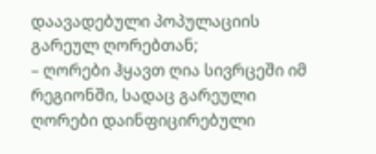დაავადებული პოპულაციის გარეულ ღორებთან;
– ღორები ჰყავთ ღია სივრცეში იმ რეგიონში, სადაც გარეული ღორები დაინფიცირებული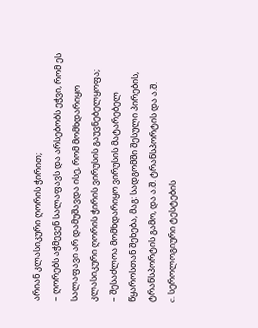არიან კლასიკური ღორის ჭირით;
– ღორებს აჭმევენ სალაფავს და არსებობს ეჭვი, რომ ეს სალაფავი არ დამუშავდა ისე, რომ მომხდარიყო კლასიკური ღორის ჭირის ვირუსის გაუვნებელყოფა;
– შესაძლოა მომხდარიყო ვირუსის მატარებელ წყაროსთან შეხება, მაგ: სადგომში შესული პირების, ტრანსპორტის გამო, და ა.შ. ტრანსპორტის და ა.შ.
c. სეროლოგიური ტესტების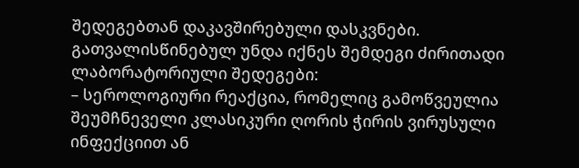შედეგებთან დაკავშირებული დასკვნები. გათვალისწინებულ უნდა იქნეს შემდეგი ძირითადი ლაბორატორიული შედეგები:
– სეროლოგიური რეაქცია, რომელიც გამოწვეულია შეუმჩნეველი კლასიკური ღორის ჭირის ვირუსული ინფექციით ან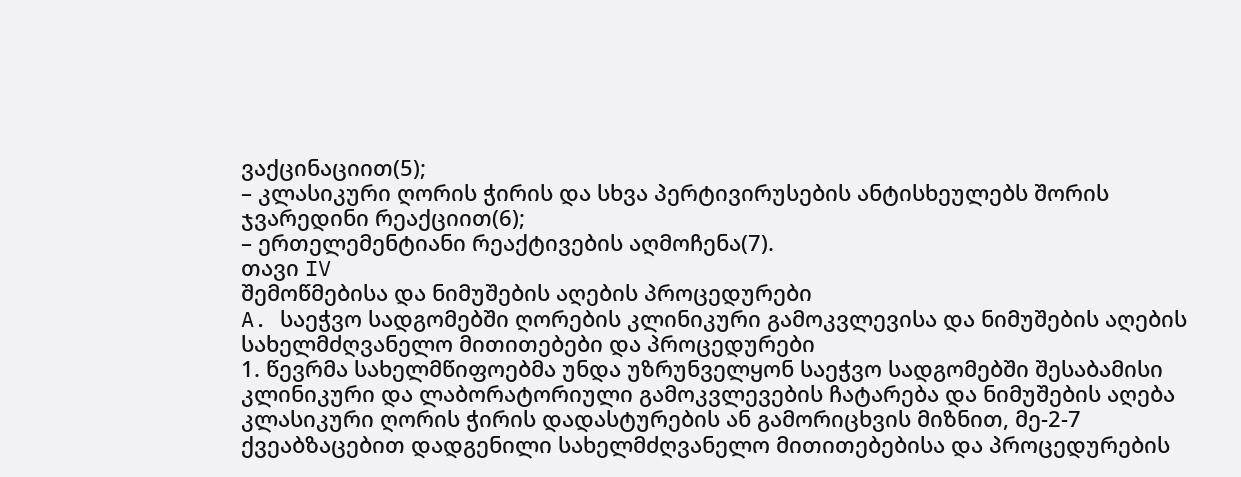ვაქცინაციით(5);
– კლასიკური ღორის ჭირის და სხვა პერტივირუსების ანტისხეულებს შორის ჯვარედინი რეაქციით(6);
– ერთელემენტიანი რეაქტივების აღმოჩენა(7).
თავი IV
შემოწმებისა და ნიმუშების აღების პროცედურები
A. საეჭვო სადგომებში ღორების კლინიკური გამოკვლევისა და ნიმუშების აღების სახელმძღვანელო მითითებები და პროცედურები
1. წევრმა სახელმწიფოებმა უნდა უზრუნველყონ საეჭვო სადგომებში შესაბამისი კლინიკური და ლაბორატორიული გამოკვლევების ჩატარება და ნიმუშების აღება კლასიკური ღორის ჭირის დადასტურების ან გამორიცხვის მიზნით, მე-2-7 ქვეაბზაცებით დადგენილი სახელმძღვანელო მითითებებისა და პროცედურების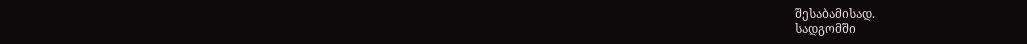შესაბამისად.
სადგომში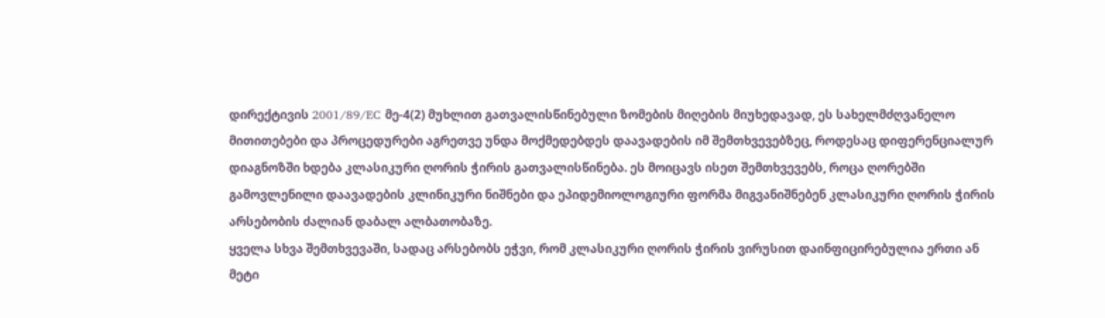დირექტივის 2001/89/EC მე-4(2) მუხლით გათვალისწინებული ზომების მიღების მიუხედავად, ეს სახელმძღვანელო მითითებები და პროცედურები აგრეთვე უნდა მოქმედებდეს დაავადების იმ შემთხვევებზეც, როდესაც დიფერენციალურ დიაგნოზში ხდება კლასიკური ღორის ჭირის გათვალისწინება. ეს მოიცავს ისეთ შემთხვევებს, როცა ღორებში გამოვლენილი დაავადების კლინიკური ნიშნები და ეპიდემიოლოგიური ფორმა მიგვანიშნებენ კლასიკური ღორის ჭირის არსებობის ძალიან დაბალ ალბათობაზე.
ყველა სხვა შემთხვევაში, სადაც არსებობს ეჭვი, რომ კლასიკური ღორის ჭირის ვირუსით დაინფიცირებულია ერთი ან მეტი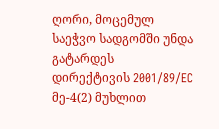ღორი, მოცემულ საეჭვო სადგომში უნდა გატარდეს დირექტივის 2001/89/EC მე-4(2) მუხლით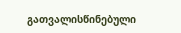გათვალისწინებული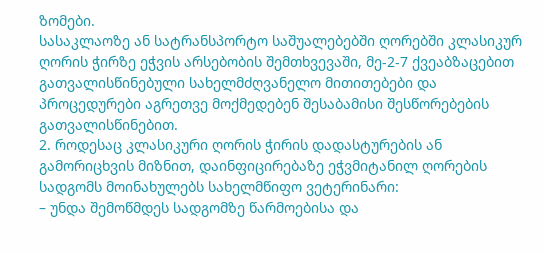ზომები.
სასაკლაოზე ან სატრანსპორტო საშუალებებში ღორებში კლასიკურ ღორის ჭირზე ეჭვის არსებობის შემთხვევაში, მე-2-7 ქვეაბზაცებით გათვალისწინებული სახელმძღვანელო მითითებები და პროცედურები აგრეთვე მოქმედებენ შესაბამისი შესწორებების გათვალისწინებით.
2. როდესაც კლასიკური ღორის ჭირის დადასტურების ან გამორიცხვის მიზნით, დაინფიცირებაზე ეჭვმიტანილ ღორების სადგომს მოინახულებს სახელმწიფო ვეტერინარი:
– უნდა შემოწმდეს სადგომზე წარმოებისა და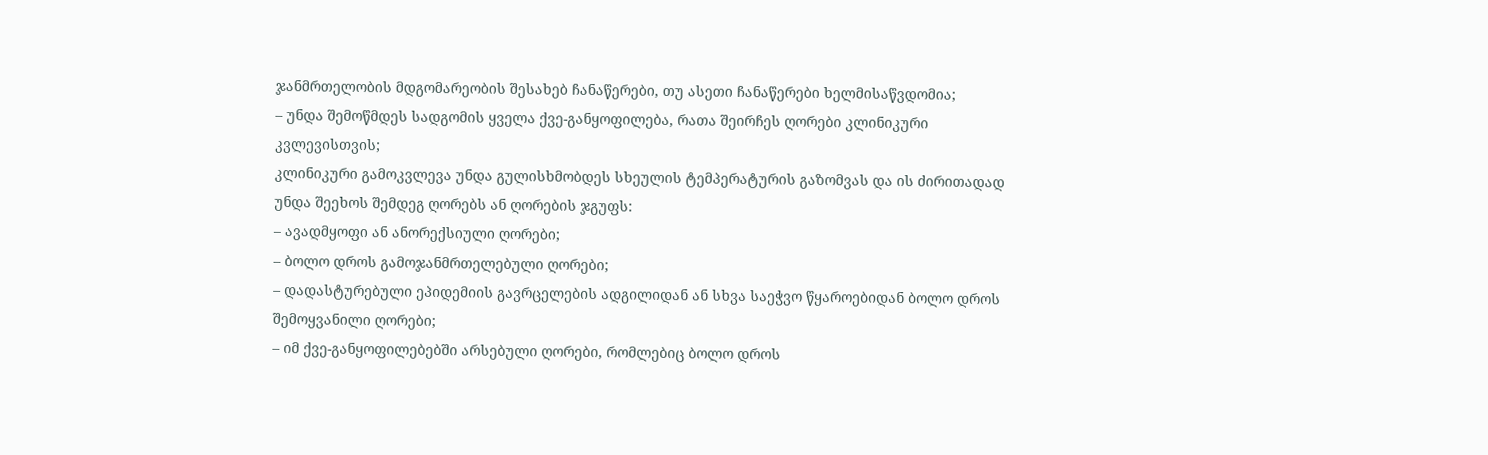ჯანმრთელობის მდგომარეობის შესახებ ჩანაწერები, თუ ასეთი ჩანაწერები ხელმისაწვდომია;
– უნდა შემოწმდეს სადგომის ყველა ქვე-განყოფილება, რათა შეირჩეს ღორები კლინიკური კვლევისთვის;
კლინიკური გამოკვლევა უნდა გულისხმობდეს სხეულის ტემპერატურის გაზომვას და ის ძირითადად უნდა შეეხოს შემდეგ ღორებს ან ღორების ჯგუფს:
– ავადმყოფი ან ანორექსიული ღორები;
– ბოლო დროს გამოჯანმრთელებული ღორები;
– დადასტურებული ეპიდემიის გავრცელების ადგილიდან ან სხვა საეჭვო წყაროებიდან ბოლო დროს შემოყვანილი ღორები;
– იმ ქვე-განყოფილებებში არსებული ღორები, რომლებიც ბოლო დროს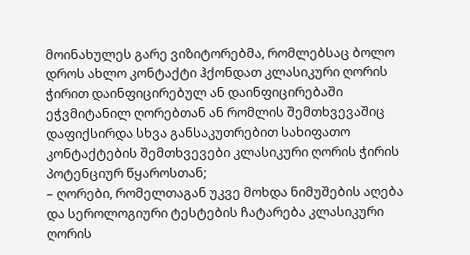მოინახულეს გარე ვიზიტორებმა, რომლებსაც ბოლო დროს ახლო კონტაქტი ჰქონდათ კლასიკური ღორის ჭირით დაინფიცირებულ ან დაინფიცირებაში ეჭვმიტანილ ღორებთან ან რომლის შემთხვევაშიც დაფიქსირდა სხვა განსაკუთრებით სახიფათო კონტაქტების შემთხვევები კლასიკური ღორის ჭირის პოტენციურ წყაროსთან;
– ღორები, რომელთაგან უკვე მოხდა ნიმუშების აღება და სეროლოგიური ტესტების ჩატარება კლასიკური ღორის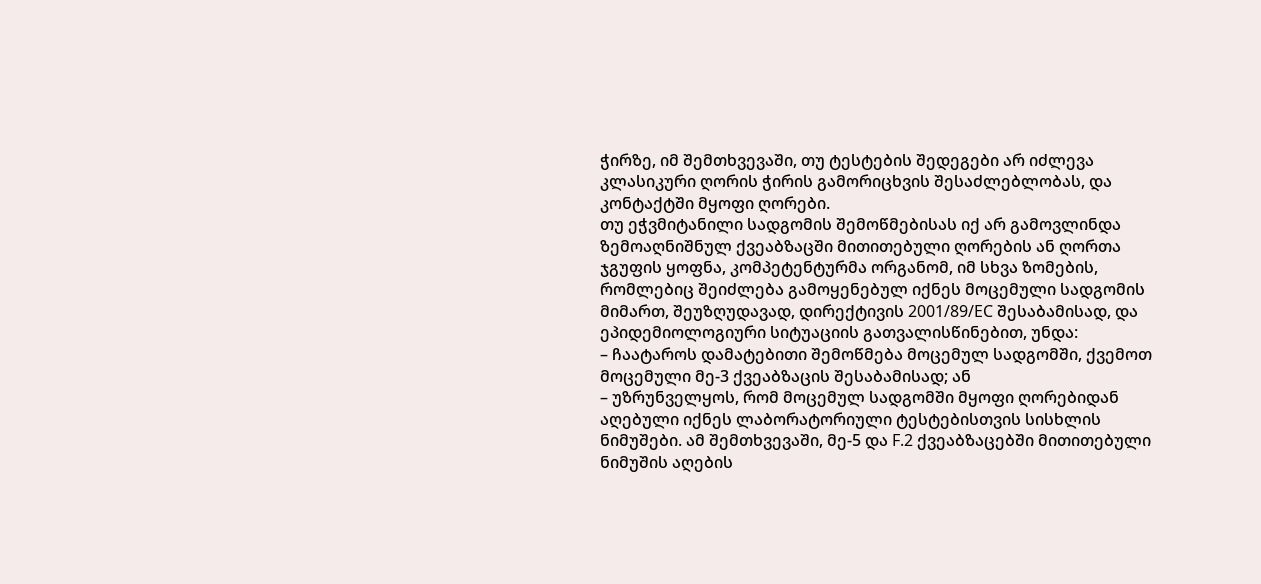ჭირზე, იმ შემთხვევაში, თუ ტესტების შედეგები არ იძლევა კლასიკური ღორის ჭირის გამორიცხვის შესაძლებლობას, და კონტაქტში მყოფი ღორები.
თუ ეჭვმიტანილი სადგომის შემოწმებისას იქ არ გამოვლინდა ზემოაღნიშნულ ქვეაბზაცში მითითებული ღორების ან ღორთა ჯგუფის ყოფნა, კომპეტენტურმა ორგანომ, იმ სხვა ზომების, რომლებიც შეიძლება გამოყენებულ იქნეს მოცემული სადგომის მიმართ, შეუზღუდავად, დირექტივის 2001/89/EC შესაბამისად, და ეპიდემიოლოგიური სიტუაციის გათვალისწინებით, უნდა:
– ჩაატაროს დამატებითი შემოწმება მოცემულ სადგომში, ქვემოთ მოცემული მე-3 ქვეაბზაცის შესაბამისად; ან
– უზრუნველყოს, რომ მოცემულ სადგომში მყოფი ღორებიდან აღებული იქნეს ლაბორატორიული ტესტებისთვის სისხლის ნიმუშები. ამ შემთხვევაში, მე-5 და F.2 ქვეაბზაცებში მითითებული ნიმუშის აღების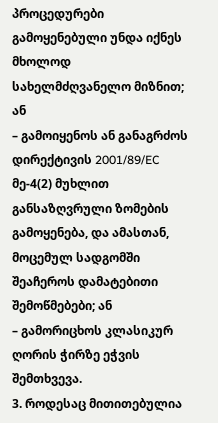პროცედურები გამოყენებული უნდა იქნეს მხოლოდ სახელმძღვანელო მიზნით; ან
– გამოიყენოს ან განაგრძოს დირექტივის 2001/89/EC მე-4(2) მუხლით განსაზღვრული ზომების გამოყენება, და ამასთან, მოცემულ სადგომში შეაჩეროს დამატებითი შემოწმებები; ან
– გამორიცხოს კლასიკურ ღორის ჭირზე ეჭვის შემთხვევა.
3. როდესაც მითითებულია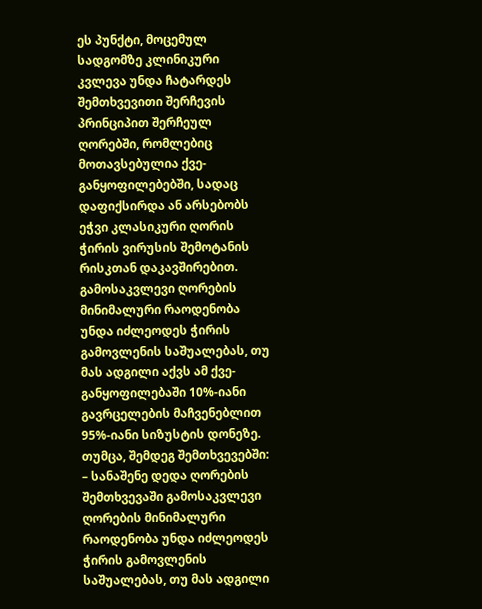ეს პუნქტი, მოცემულ სადგომზე კლინიკური კვლევა უნდა ჩატარდეს შემთხვევითი შერჩევის პრინციპით შერჩეულ ღორებში, რომლებიც მოთავსებულია ქვე-განყოფილებებში, სადაც დაფიქსირდა ან არსებობს ეჭვი კლასიკური ღორის ჭირის ვირუსის შემოტანის რისკთან დაკავშირებით.
გამოსაკვლევი ღორების მინიმალური რაოდენობა უნდა იძლეოდეს ჭირის გამოვლენის საშუალებას, თუ მას ადგილი აქვს ამ ქვე-განყოფილებაში 10%-იანი გავრცელების მაჩვენებლით 95%-იანი სიზუსტის დონეზე.
თუმცა, შემდეგ შემთხვევებში:
– სანაშენე დედა ღორების შემთხვევაში გამოსაკვლევი ღორების მინიმალური რაოდენობა უნდა იძლეოდეს ჭირის გამოვლენის საშუალებას, თუ მას ადგილი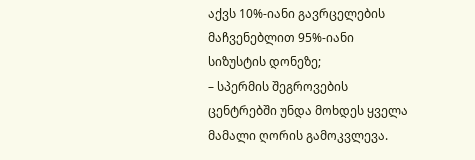აქვს 10%-იანი გავრცელების მაჩვენებლით 95%-იანი სიზუსტის დონეზე;
– სპერმის შეგროვების ცენტრებში უნდა მოხდეს ყველა მამალი ღორის გამოკვლევა.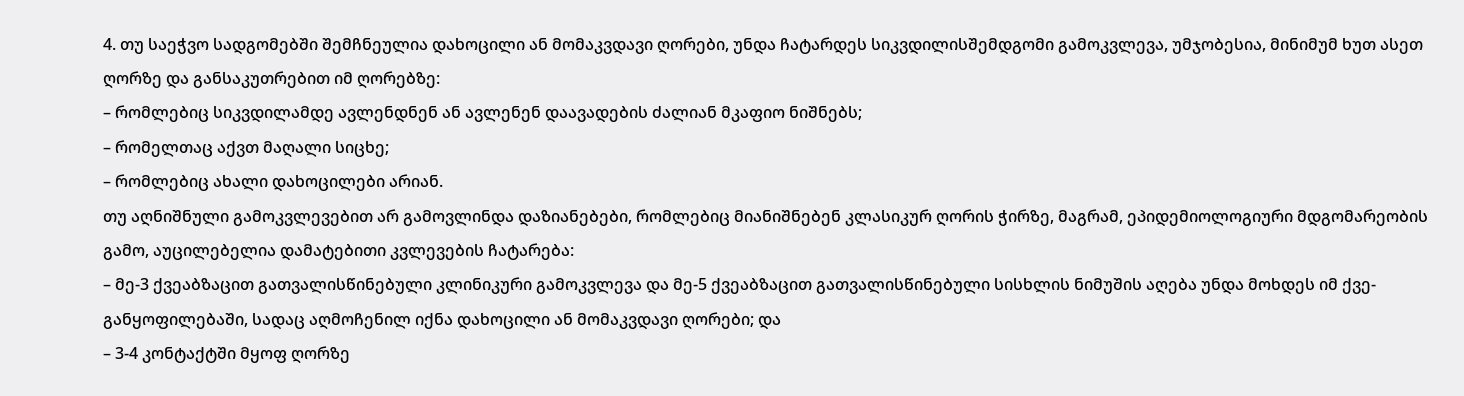4. თუ საეჭვო სადგომებში შემჩნეულია დახოცილი ან მომაკვდავი ღორები, უნდა ჩატარდეს სიკვდილისშემდგომი გამოკვლევა, უმჯობესია, მინიმუმ ხუთ ასეთ ღორზე და განსაკუთრებით იმ ღორებზე:
– რომლებიც სიკვდილამდე ავლენდნენ ან ავლენენ დაავადების ძალიან მკაფიო ნიშნებს;
– რომელთაც აქვთ მაღალი სიცხე;
– რომლებიც ახალი დახოცილები არიან.
თუ აღნიშნული გამოკვლევებით არ გამოვლინდა დაზიანებები, რომლებიც მიანიშნებენ კლასიკურ ღორის ჭირზე, მაგრამ, ეპიდემიოლოგიური მდგომარეობის გამო, აუცილებელია დამატებითი კვლევების ჩატარება:
– მე-3 ქვეაბზაცით გათვალისწინებული კლინიკური გამოკვლევა და მე-5 ქვეაბზაცით გათვალისწინებული სისხლის ნიმუშის აღება უნდა მოხდეს იმ ქვე-განყოფილებაში, სადაც აღმოჩენილ იქნა დახოცილი ან მომაკვდავი ღორები; და
– 3-4 კონტაქტში მყოფ ღორზე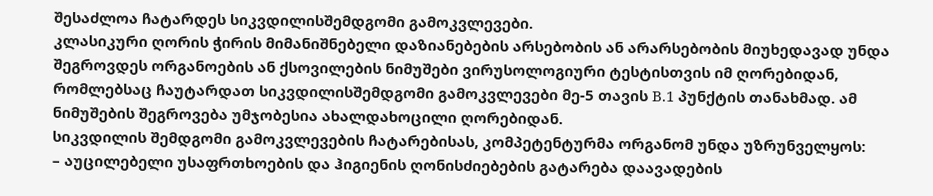შესაძლოა ჩატარდეს სიკვდილისშემდგომი გამოკვლევები.
კლასიკური ღორის ჭირის მიმანიშნებელი დაზიანებების არსებობის ან არარსებობის მიუხედავად უნდა შეგროვდეს ორგანოების ან ქსოვილების ნიმუშები ვირუსოლოგიური ტესტისთვის იმ ღორებიდან, რომლებსაც ჩაუტარდათ სიკვდილისშემდგომი გამოკვლევები მე-5 თავის B.1 პუნქტის თანახმად. ამ ნიმუშების შეგროვება უმჯობესია ახალდახოცილი ღორებიდან.
სიკვდილის შემდგომი გამოკვლევების ჩატარებისას, კომპეტენტურმა ორგანომ უნდა უზრუნველყოს:
– აუცილებელი უსაფრთხოების და ჰიგიენის ღონისძიებების გატარება დაავადების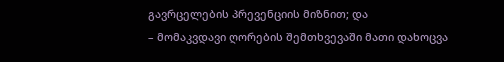გავრცელების პრევენციის მიზნით; და
– მომაკვდავი ღორების შემთხვევაში მათი დახოცვა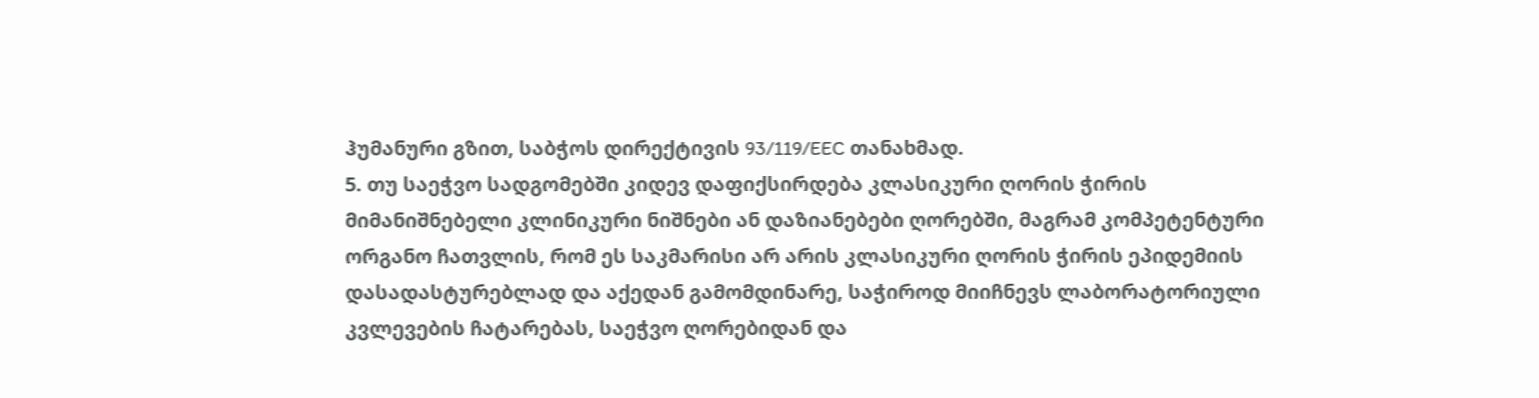ჰუმანური გზით, საბჭოს დირექტივის 93/119/EEC თანახმად.
5. თუ საეჭვო სადგომებში კიდევ დაფიქსირდება კლასიკური ღორის ჭირის მიმანიშნებელი კლინიკური ნიშნები ან დაზიანებები ღორებში, მაგრამ კომპეტენტური ორგანო ჩათვლის, რომ ეს საკმარისი არ არის კლასიკური ღორის ჭირის ეპიდემიის დასადასტურებლად და აქედან გამომდინარე, საჭიროდ მიიჩნევს ლაბორატორიული კვლევების ჩატარებას, საეჭვო ღორებიდან და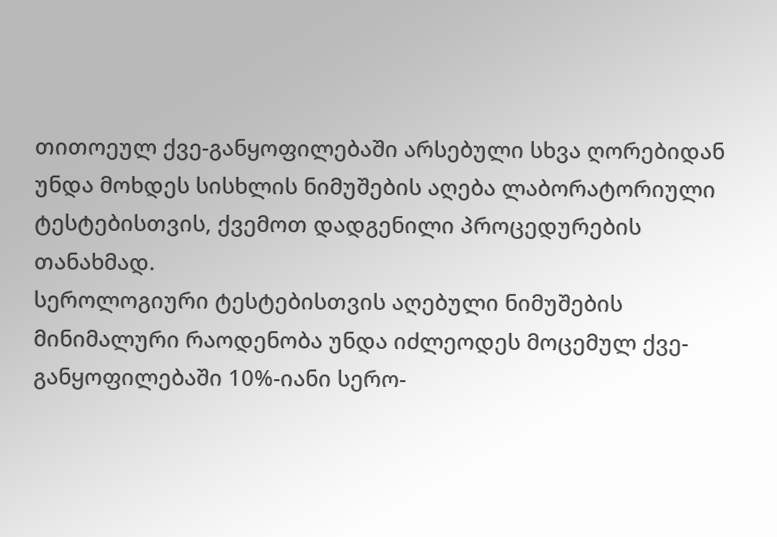თითოეულ ქვე-განყოფილებაში არსებული სხვა ღორებიდან უნდა მოხდეს სისხლის ნიმუშების აღება ლაბორატორიული ტესტებისთვის, ქვემოთ დადგენილი პროცედურების თანახმად.
სეროლოგიური ტესტებისთვის აღებული ნიმუშების მინიმალური რაოდენობა უნდა იძლეოდეს მოცემულ ქვე-განყოფილებაში 10%-იანი სერო-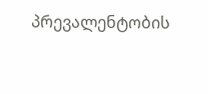პრევალენტობის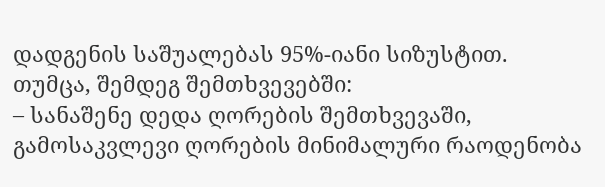დადგენის საშუალებას 95%-იანი სიზუსტით.
თუმცა, შემდეგ შემთხვევებში:
– სანაშენე დედა ღორების შემთხვევაში, გამოსაკვლევი ღორების მინიმალური რაოდენობა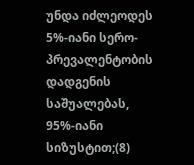უნდა იძლეოდეს 5%-იანი სერო-პრევალენტობის დადგენის საშუალებას, 95%-იანი სიზუსტით;(8)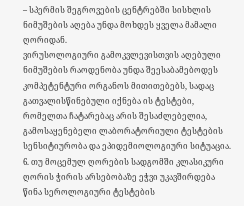– სპერმის შეგროვების ცენტრებში სისხლის ნიმუშების აღება უნდა მოხდეს ყველა მამალი ღორიდან.
ვირუსოლოგიური გამოკვლევისთვის აღებული ნიმუშების რაოდენობა უნდა შეესაბამებოდეს კომპეტენტური ორგანოს მითითებებს, სადაც გათვალისწინებული იქნება ის ტესტები, რომელთა ჩატარებაც არის შესაძლებელია, გამოსაყენებელი ლაბორატორიული ტესტების სენსიტიურობა და ეპიდემიოლოგიური სიტუაცია.
6. თუ მოცემულ ღორების სადგომში კლასიკური ღორის ჭირის არსებობაზე ეჭვი უკავშირდება წინა სეროლოგიური ტესტების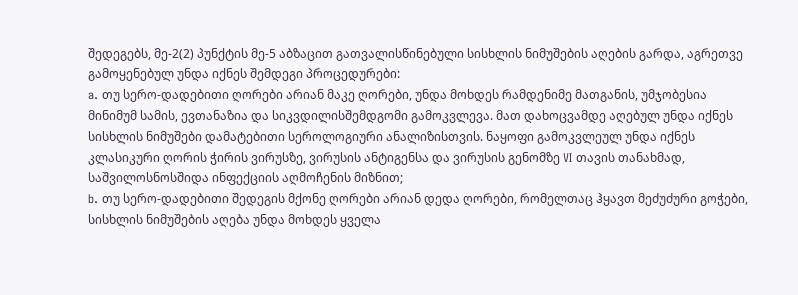შედეგებს, მე-2(2) პუნქტის მე-5 აბზაცით გათვალისწინებული სისხლის ნიმუშების აღების გარდა, აგრეთვე გამოყენებულ უნდა იქნეს შემდეგი პროცედურები:
a. თუ სერო-დადებითი ღორები არიან მაკე ღორები, უნდა მოხდეს რამდენიმე მათგანის, უმჯობესია მინიმუმ სამის, ევთანაზია და სიკვდილისშემდგომი გამოკვლევა. მათ დახოცვამდე აღებულ უნდა იქნეს სისხლის ნიმუშები დამატებითი სეროლოგიური ანალიზისთვის. ნაყოფი გამოკვლეულ უნდა იქნეს კლასიკური ღორის ჭირის ვირუსზე, ვირუსის ანტიგენსა და ვირუსის გენომზე VI თავის თანახმად, საშვილოსნოსშიდა ინფექციის აღმოჩენის მიზნით;
b. თუ სერო-დადებითი შედეგის მქონე ღორები არიან დედა ღორები, რომელთაც ჰყავთ მეძუძური გოჭები, სისხლის ნიმუშების აღება უნდა მოხდეს ყველა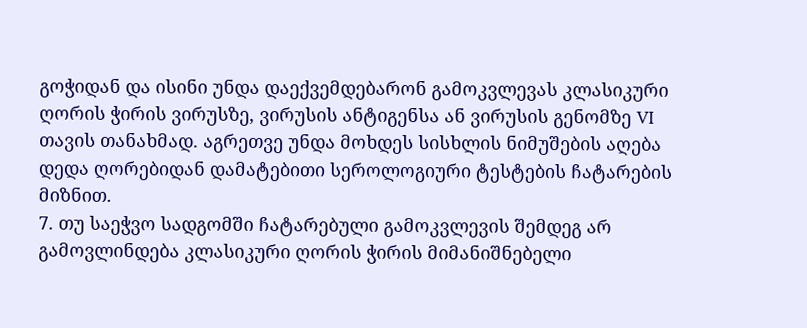გოჭიდან და ისინი უნდა დაექვემდებარონ გამოკვლევას კლასიკური ღორის ჭირის ვირუსზე, ვირუსის ანტიგენსა ან ვირუსის გენომზე VI თავის თანახმად. აგრეთვე უნდა მოხდეს სისხლის ნიმუშების აღება დედა ღორებიდან დამატებითი სეროლოგიური ტესტების ჩატარების მიზნით.
7. თუ საეჭვო სადგომში ჩატარებული გამოკვლევის შემდეგ არ გამოვლინდება კლასიკური ღორის ჭირის მიმანიშნებელი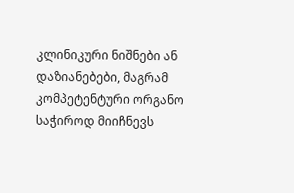კლინიკური ნიშნები ან დაზიანებები, მაგრამ კომპეტენტური ორგანო საჭიროდ მიიჩნევს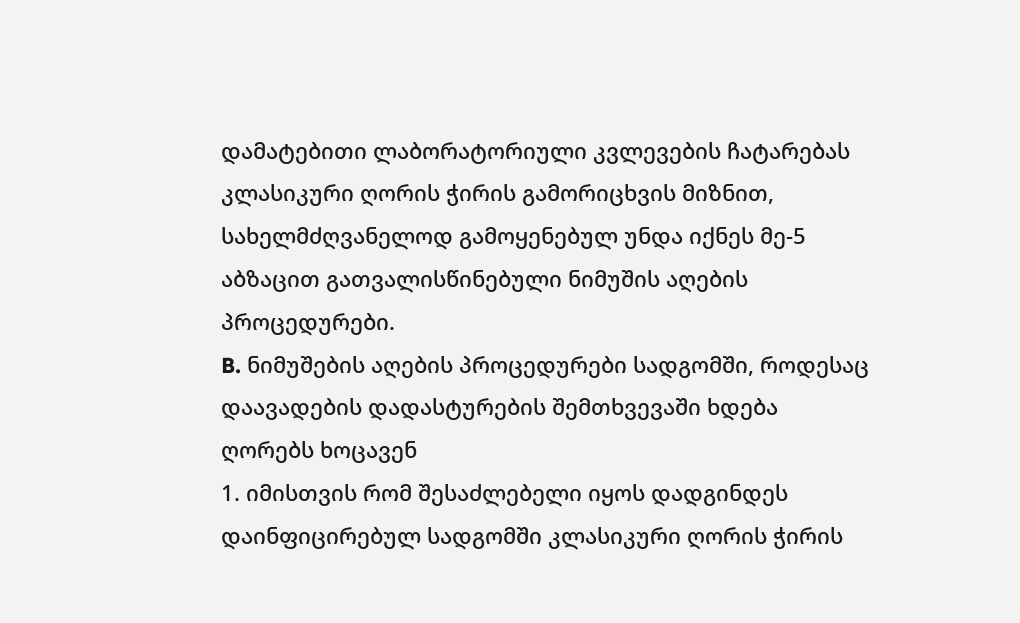დამატებითი ლაბორატორიული კვლევების ჩატარებას კლასიკური ღორის ჭირის გამორიცხვის მიზნით, სახელმძღვანელოდ გამოყენებულ უნდა იქნეს მე-5 აბზაცით გათვალისწინებული ნიმუშის აღების პროცედურები.
B. ნიმუშების აღების პროცედურები სადგომში, როდესაც დაავადების დადასტურების შემთხვევაში ხდება ღორებს ხოცავენ
1. იმისთვის რომ შესაძლებელი იყოს დადგინდეს დაინფიცირებულ სადგომში კლასიკური ღორის ჭირის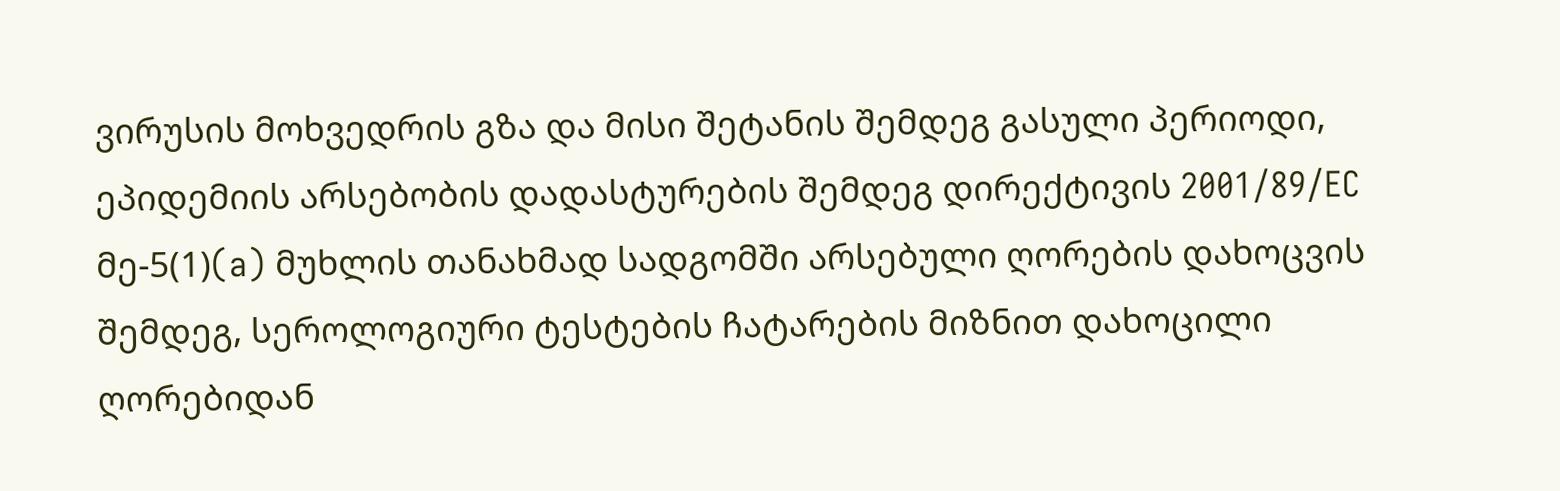ვირუსის მოხვედრის გზა და მისი შეტანის შემდეგ გასული პერიოდი, ეპიდემიის არსებობის დადასტურების შემდეგ დირექტივის 2001/89/EC მე-5(1)(a) მუხლის თანახმად სადგომში არსებული ღორების დახოცვის შემდეგ, სეროლოგიური ტესტების ჩატარების მიზნით დახოცილი ღორებიდან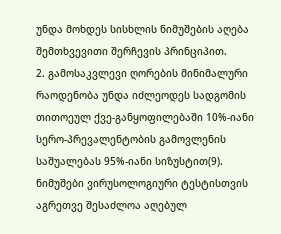უნდა მოხდეს სისხლის ნიმუშების აღება შემთხვევითი შერჩევის პრინციპით.
2. გამოსაკვლევი ღორების მინიმალური რაოდენობა უნდა იძლეოდეს სადგომის თითოეულ ქვე-განყოფილებაში 10%-იანი სერო-პრევალენტობის გამოვლენის საშუალებას 95%-იანი სიზუსტით(9).
ნიმუშები ვირუსოლოგიური ტესტისთვის აგრეთვე შესაძლოა აღებულ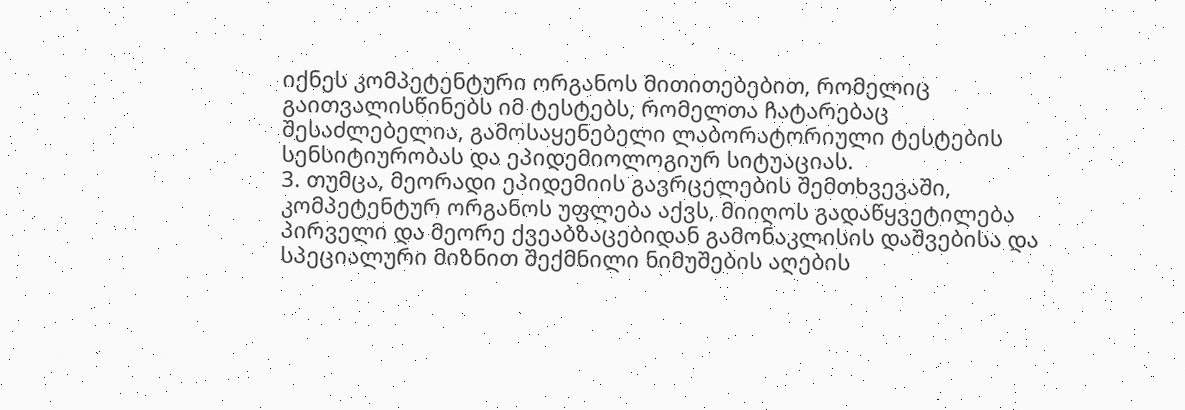იქნეს კომპეტენტური ორგანოს მითითებებით, რომელიც გაითვალისწინებს იმ ტესტებს, რომელთა ჩატარებაც შესაძლებელია, გამოსაყენებელი ლაბორატორიული ტესტების სენსიტიურობას და ეპიდემიოლოგიურ სიტუაციას.
3. თუმცა, მეორადი ეპიდემიის გავრცელების შემთხვევაში, კომპეტენტურ ორგანოს უფლება აქვს, მიიღოს გადაწყვეტილება პირველი და მეორე ქვეაბზაცებიდან გამონაკლისის დაშვებისა და სპეციალური მიზნით შექმნილი ნიმუშების აღების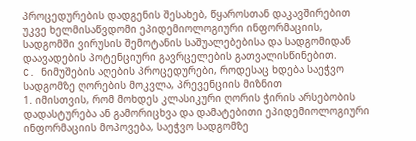პროცედურების დადგენის შესახებ, წყაროსთან დაკავშირებით უკვე ხელმისაწვდომი ეპიდემიოლოგიური ინფორმაციის, სადგომში ვირუსის შემოტანის საშუალებებისა და სადგომიდან დაავადების პოტენციური გავრცელების გათვალისწინებით.
C. ნიმუშების აღების პროცედურები, როდესაც ხდება საეჭვო სადგომზე ღორების მოკვლა, პრევენციის მიზნით
1. იმისთვის, რომ მოხდეს კლასიკური ღორის ჭირის არსებობის დადასტურება ან გამორიცხვა და დამატებითი ეპიდემიოლოგიური ინფორმაციის მოპოვება, საეჭვო სადგომზე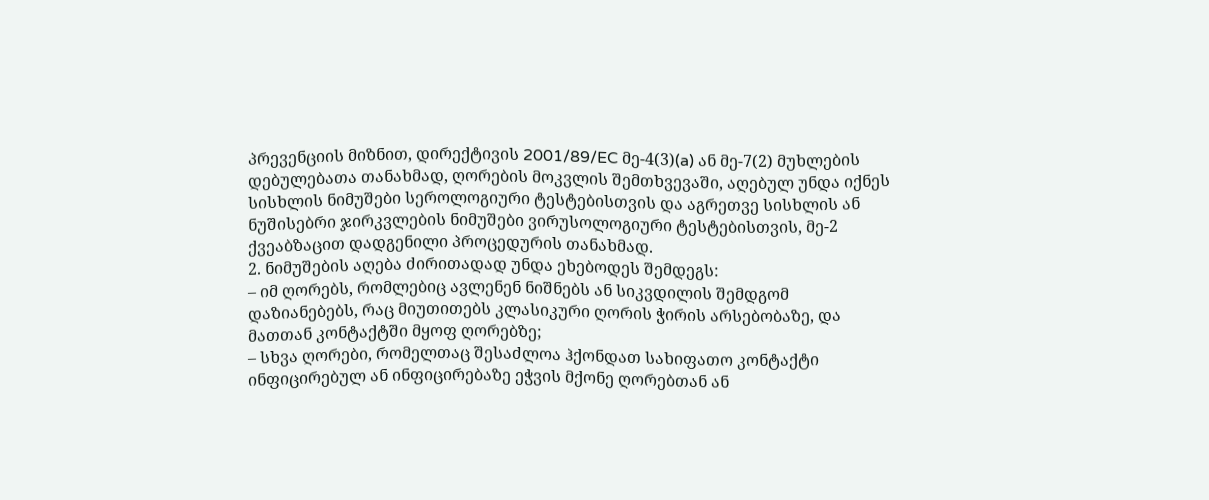პრევენციის მიზნით, დირექტივის 2001/89/EC მე-4(3)(a) ან მე-7(2) მუხლების დებულებათა თანახმად, ღორების მოკვლის შემთხვევაში, აღებულ უნდა იქნეს სისხლის ნიმუშები სეროლოგიური ტესტებისთვის და აგრეთვე სისხლის ან ნუშისებრი ჯირკვლების ნიმუშები ვირუსოლოგიური ტესტებისთვის, მე-2 ქვეაბზაცით დადგენილი პროცედურის თანახმად.
2. ნიმუშების აღება ძირითადად უნდა ეხებოდეს შემდეგს:
– იმ ღორებს, რომლებიც ავლენენ ნიშნებს ან სიკვდილის შემდგომ დაზიანებებს, რაც მიუთითებს კლასიკური ღორის ჭირის არსებობაზე, და მათთან კონტაქტში მყოფ ღორებზე;
– სხვა ღორები, რომელთაც შესაძლოა ჰქონდათ სახიფათო კონტაქტი ინფიცირებულ ან ინფიცირებაზე ეჭვის მქონე ღორებთან ან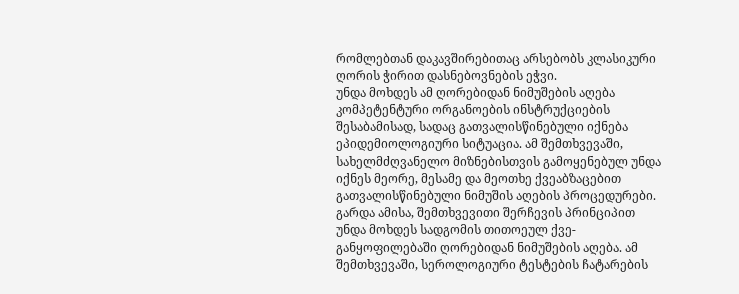რომლებთან დაკავშირებითაც არსებობს კლასიკური ღორის ჭირით დასნებოვნების ეჭვი.
უნდა მოხდეს ამ ღორებიდან ნიმუშების აღება კომპეტენტური ორგანოების ინსტრუქციების შესაბამისად, სადაც გათვალისწინებული იქნება ეპიდემიოლოგიური სიტუაცია. ამ შემთხვევაში, სახელმძღვანელო მიზნებისთვის გამოყენებულ უნდა იქნეს მეორე, მესამე და მეოთხე ქვეაბზაცებით გათვალისწინებული ნიმუშის აღების პროცედურები.
გარდა ამისა, შემთხვევითი შერჩევის პრინციპით უნდა მოხდეს სადგომის თითოეულ ქვე-განყოფილებაში ღორებიდან ნიმუშების აღება. ამ შემთხვევაში, სეროლოგიური ტესტების ჩატარების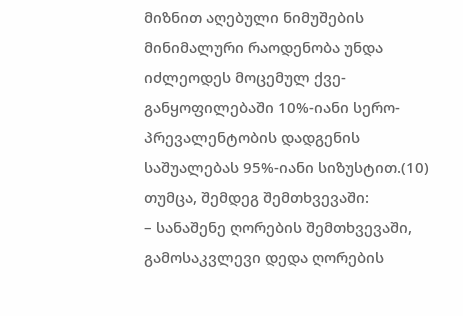მიზნით აღებული ნიმუშების მინიმალური რაოდენობა უნდა იძლეოდეს მოცემულ ქვე-განყოფილებაში 10%-იანი სერო-პრევალენტობის დადგენის საშუალებას 95%-იანი სიზუსტით.(10)
თუმცა, შემდეგ შემთხვევაში:
– სანაშენე ღორების შემთხვევაში, გამოსაკვლევი დედა ღორების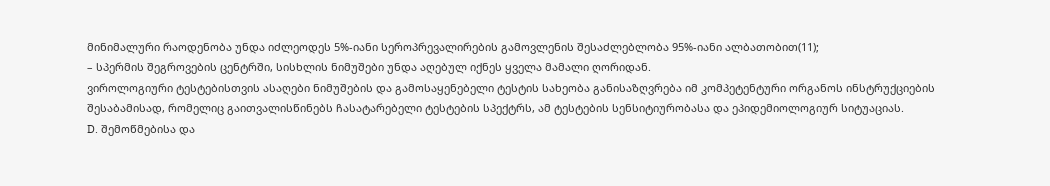მინიმალური რაოდენობა უნდა იძლეოდეს 5%-იანი სეროპრევალირების გამოვლენის შესაძლებლობა 95%-იანი ალბათობით(11);
– სპერმის შეგროვების ცენტრში, სისხლის ნიმუშები უნდა აღებულ იქნეს ყველა მამალი ღორიდან.
ვიროლოგიური ტესტებისთვის ასაღები ნიმუშების და გამოსაყენებელი ტესტის სახეობა განისაზღვრება იმ კომპეტენტური ორგანოს ინსტრუქციების შესაბამისად, რომელიც გაითვალისწინებს ჩასატარებელი ტესტების სპექტრს, ამ ტესტების სენსიტიურობასა და ეპიდემიოლოგიურ სიტუაციას.
D. შემოწმებისა და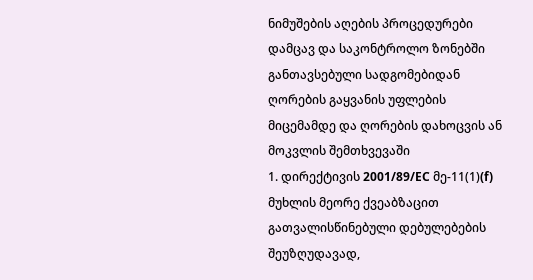ნიმუშების აღების პროცედურები დამცავ და საკონტროლო ზონებში განთავსებული სადგომებიდან ღორების გაყვანის უფლების მიცემამდე და ღორების დახოცვის ან მოკვლის შემთხვევაში
1. დირექტივის 2001/89/EC მე-11(1)(f) მუხლის მეორე ქვეაბზაცით გათვალისწინებული დებულებების შეუზღუდავად,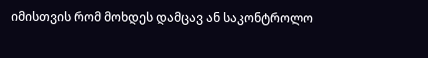იმისთვის რომ მოხდეს დამცავ ან საკონტროლო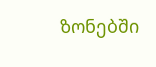ზონებში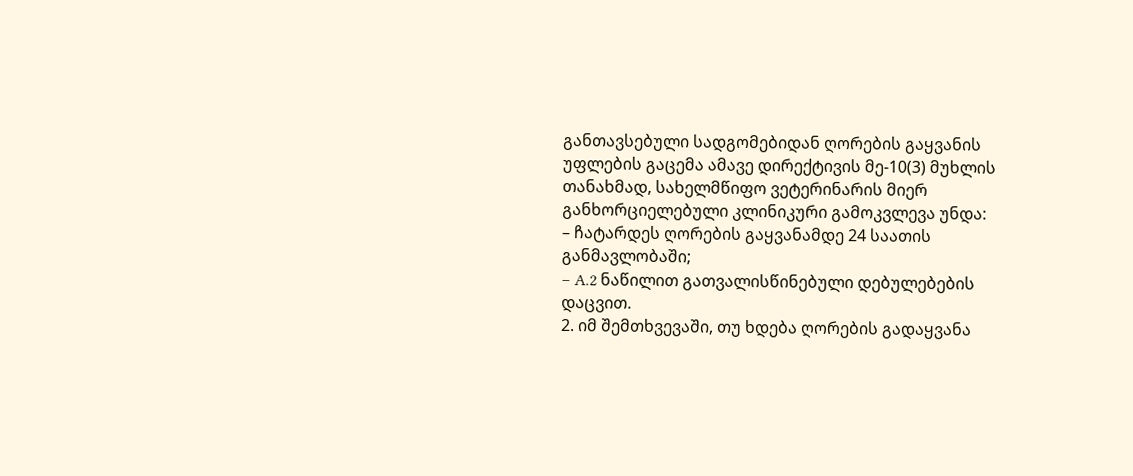განთავსებული სადგომებიდან ღორების გაყვანის უფლების გაცემა ამავე დირექტივის მე-10(3) მუხლის თანახმად, სახელმწიფო ვეტერინარის მიერ განხორციელებული კლინიკური გამოკვლევა უნდა:
– ჩატარდეს ღორების გაყვანამდე 24 საათის განმავლობაში;
– A.2 ნაწილით გათვალისწინებული დებულებების დაცვით.
2. იმ შემთხვევაში, თუ ხდება ღორების გადაყვანა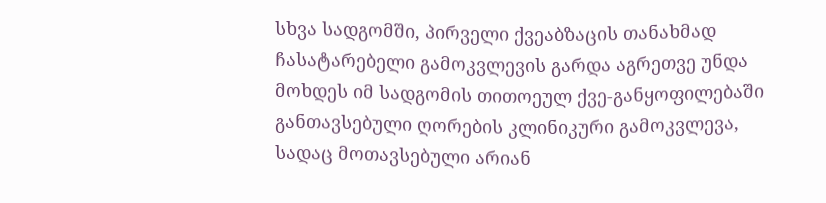სხვა სადგომში, პირველი ქვეაბზაცის თანახმად ჩასატარებელი გამოკვლევის გარდა აგრეთვე უნდა მოხდეს იმ სადგომის თითოეულ ქვე-განყოფილებაში განთავსებული ღორების კლინიკური გამოკვლევა, სადაც მოთავსებული არიან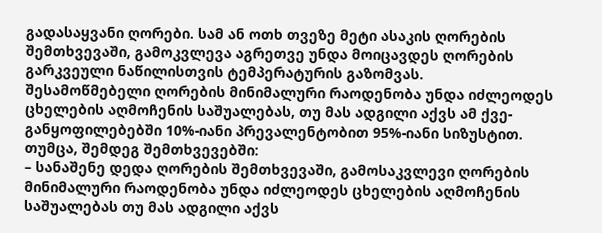გადასაყვანი ღორები. სამ ან ოთხ თვეზე მეტი ასაკის ღორების შემთხვევაში, გამოკვლევა აგრეთვე უნდა მოიცავდეს ღორების გარკვეული ნაწილისთვის ტემპერატურის გაზომვას.
შესამოწმებელი ღორების მინიმალური რაოდენობა უნდა იძლეოდეს ცხელების აღმოჩენის საშუალებას, თუ მას ადგილი აქვს ამ ქვე-განყოფილებებში 10%-იანი პრევალენტობით 95%-იანი სიზუსტით.
თუმცა, შემდეგ შემთხვევებში:
– სანაშენე დედა ღორების შემთხვევაში, გამოსაკვლევი ღორების მინიმალური რაოდენობა უნდა იძლეოდეს ცხელების აღმოჩენის საშუალებას თუ მას ადგილი აქვს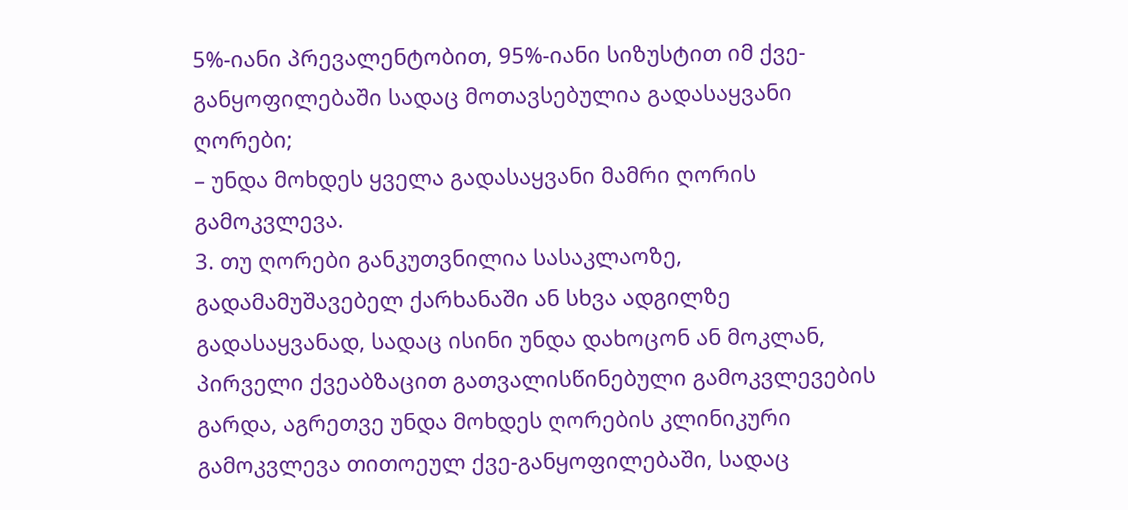5%-იანი პრევალენტობით, 95%-იანი სიზუსტით იმ ქვე-განყოფილებაში სადაც მოთავსებულია გადასაყვანი ღორები;
– უნდა მოხდეს ყველა გადასაყვანი მამრი ღორის გამოკვლევა.
3. თუ ღორები განკუთვნილია სასაკლაოზე, გადამამუშავებელ ქარხანაში ან სხვა ადგილზე გადასაყვანად, სადაც ისინი უნდა დახოცონ ან მოკლან, პირველი ქვეაბზაცით გათვალისწინებული გამოკვლევების გარდა, აგრეთვე უნდა მოხდეს ღორების კლინიკური გამოკვლევა თითოეულ ქვე-განყოფილებაში, სადაც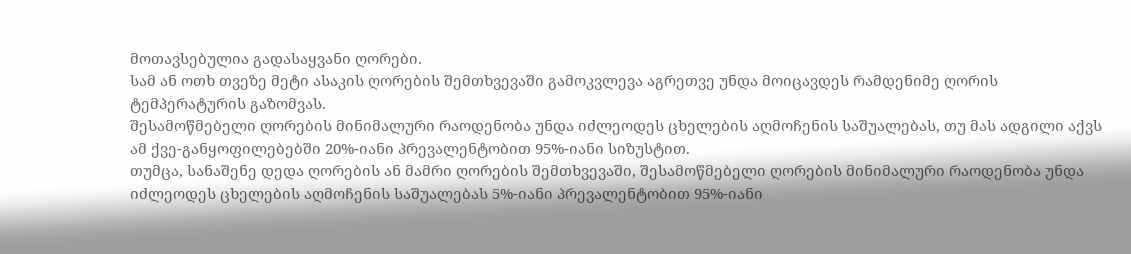მოთავსებულია გადასაყვანი ღორები.
სამ ან ოთხ თვეზე მეტი ასაკის ღორების შემთხვევაში გამოკვლევა აგრეთვე უნდა მოიცავდეს რამდენიმე ღორის ტემპერატურის გაზომვას.
შესამოწმებელი ღორების მინიმალური რაოდენობა უნდა იძლეოდეს ცხელების აღმოჩენის საშუალებას, თუ მას ადგილი აქვს ამ ქვე-განყოფილებებში 20%-იანი პრევალენტობით 95%-იანი სიზუსტით.
თუმცა, სანაშენე დედა ღორების ან მამრი ღორების შემთხვევაში, შესამოწმებელი ღორების მინიმალური რაოდენობა უნდა იძლეოდეს ცხელების აღმოჩენის საშუალებას 5%-იანი პრევალენტობით 95%-იანი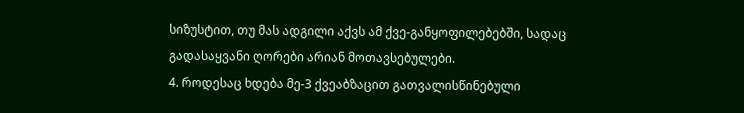სიზუსტით, თუ მას ადგილი აქვს ამ ქვე-განყოფილებებში, სადაც გადასაყვანი ღორები არიან მოთავსებულები.
4. როდესაც ხდება მე-3 ქვეაბზაცით გათვალისწინებული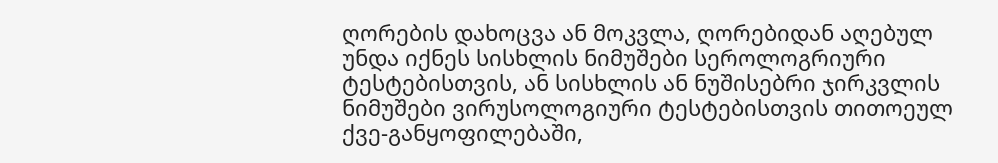ღორების დახოცვა ან მოკვლა, ღორებიდან აღებულ უნდა იქნეს სისხლის ნიმუშები სეროლოგრიური ტესტებისთვის, ან სისხლის ან ნუშისებრი ჯირკვლის ნიმუშები ვირუსოლოგიური ტესტებისთვის თითოეულ ქვე-განყოფილებაში,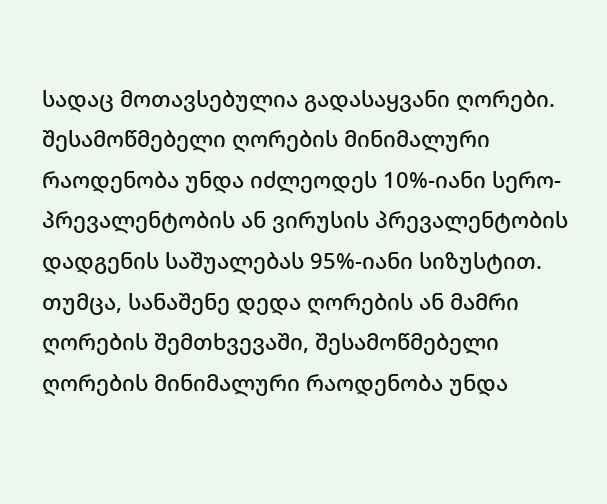სადაც მოთავსებულია გადასაყვანი ღორები.
შესამოწმებელი ღორების მინიმალური რაოდენობა უნდა იძლეოდეს 10%-იანი სერო-პრევალენტობის ან ვირუსის პრევალენტობის დადგენის საშუალებას 95%-იანი სიზუსტით.
თუმცა, სანაშენე დედა ღორების ან მამრი ღორების შემთხვევაში, შესამოწმებელი ღორების მინიმალური რაოდენობა უნდა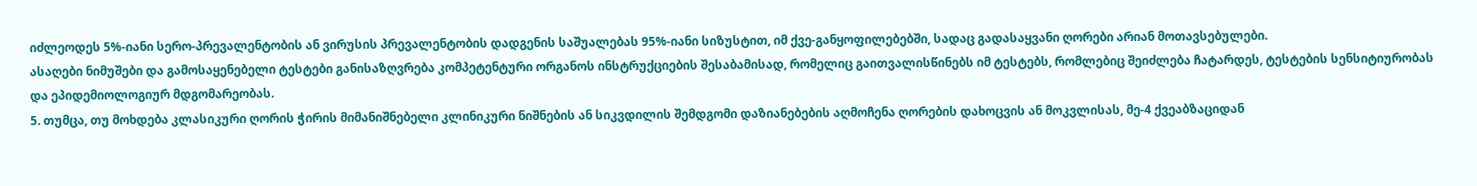იძლეოდეს 5%-იანი სერო-პრევალენტობის ან ვირუსის პრევალენტობის დადგენის საშუალებას 95%-იანი სიზუსტით, იმ ქვე-განყოფილებებში, სადაც გადასაყვანი ღორები არიან მოთავსებულები.
ასაღები ნიმუშები და გამოსაყენებელი ტესტები განისაზღვრება კომპეტენტური ორგანოს ინსტრუქციების შესაბამისად, რომელიც გაითვალისწინებს იმ ტესტებს, რომლებიც შეიძლება ჩატარდეს, ტესტების სენსიტიურობას და ეპიდემიოლოგიურ მდგომარეობას.
5. თუმცა, თუ მოხდება კლასიკური ღორის ჭირის მიმანიშნებელი კლინიკური ნიშნების ან სიკვდილის შემდგომი დაზიანებების აღმოჩენა ღორების დახოცვის ან მოკვლისას, მე-4 ქვეაბზაციდან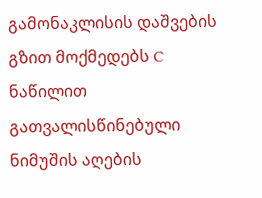გამონაკლისის დაშვების გზით მოქმედებს C ნაწილით გათვალისწინებული ნიმუშის აღების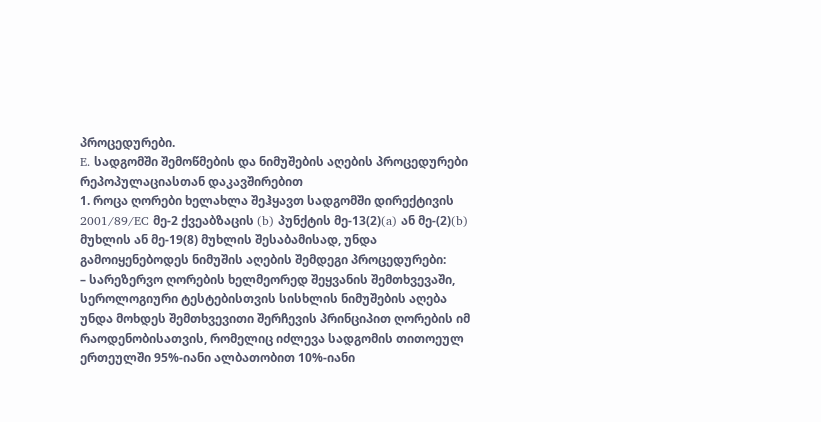პროცედურები.
E. სადგომში შემოწმების და ნიმუშების აღების პროცედურები რეპოპულაციასთან დაკავშირებით
1. როცა ღორები ხელახლა შეჰყავთ სადგომში დირექტივის 2001/89/EC მე-2 ქვეაბზაცის (b) პუნქტის მე-13(2)(a) ან მე-(2)(b) მუხლის ან მე-19(8) მუხლის შესაბამისად, უნდა გამოიყენებოდეს ნიმუშის აღების შემდეგი პროცედურები:
– სარეზერვო ღორების ხელმეორედ შეყვანის შემთხვევაში, სეროლოგიური ტესტებისთვის სისხლის ნიმუშების აღება უნდა მოხდეს შემთხვევითი შერჩევის პრინციპით ღორების იმ რაოდენობისათვის, რომელიც იძლევა სადგომის თითოეულ ერთეულში 95%-იანი ალბათობით 10%-იანი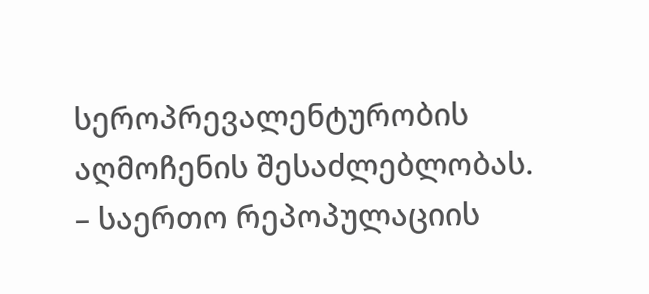სეროპრევალენტურობის აღმოჩენის შესაძლებლობას.
– საერთო რეპოპულაციის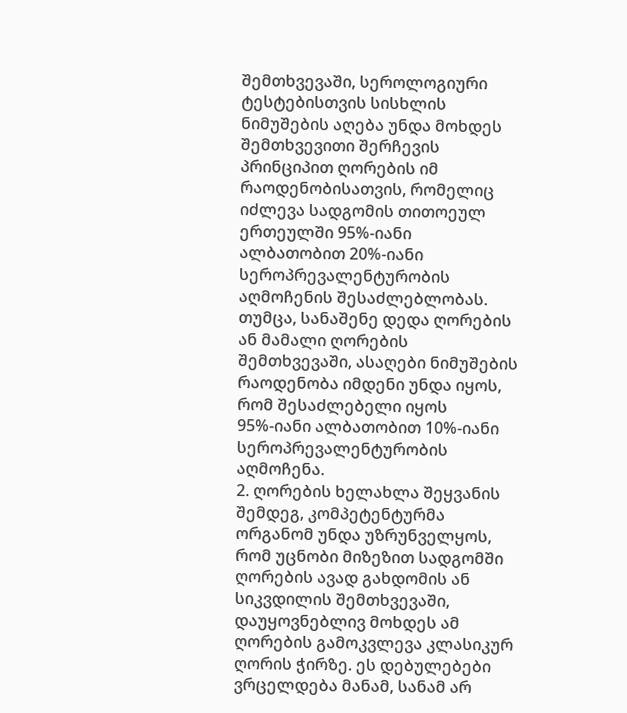შემთხვევაში, სეროლოგიური ტესტებისთვის სისხლის ნიმუშების აღება უნდა მოხდეს შემთხვევითი შერჩევის პრინციპით ღორების იმ რაოდენობისათვის, რომელიც იძლევა სადგომის თითოეულ ერთეულში 95%-იანი ალბათობით 20%-იანი სეროპრევალენტურობის აღმოჩენის შესაძლებლობას.
თუმცა, სანაშენე დედა ღორების ან მამალი ღორების შემთხვევაში, ასაღები ნიმუშების რაოდენობა იმდენი უნდა იყოს, რომ შესაძლებელი იყოს 95%-იანი ალბათობით 10%-იანი სეროპრევალენტურობის აღმოჩენა.
2. ღორების ხელახლა შეყვანის შემდეგ, კომპეტენტურმა ორგანომ უნდა უზრუნველყოს, რომ უცნობი მიზეზით სადგომში ღორების ავად გახდომის ან სიკვდილის შემთხვევაში, დაუყოვნებლივ მოხდეს ამ ღორების გამოკვლევა კლასიკურ ღორის ჭირზე. ეს დებულებები ვრცელდება მანამ, სანამ არ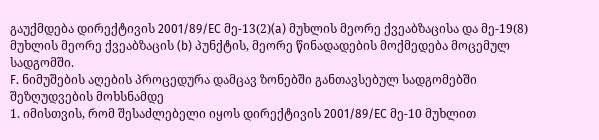გაუქმდება დირექტივის 2001/89/EC მე-13(2)(a) მუხლის მეორე ქვეაბზაცისა და მე-19(8) მუხლის მეორე ქვეაბზაცის (b) პუნქტის, მეორე წინადადების მოქმედება მოცემულ სადგომში.
F. ნიმუშების აღების პროცედურა დამცავ ზონებში განთავსებულ სადგომებში შეზღუდვების მოხსნამდე
1. იმისთვის, რომ შესაძლებელი იყოს დირექტივის 2001/89/EC მე-10 მუხლით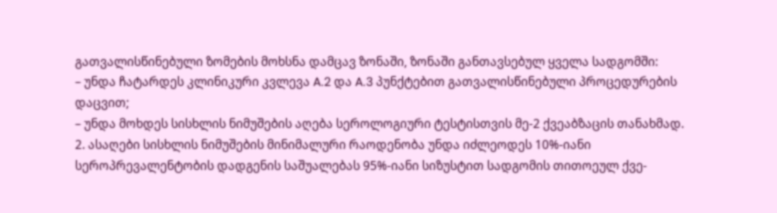გათვალისწინებული ზომების მოხსნა დამცავ ზონაში, ზონაში განთავსებულ ყველა სადგომში:
– უნდა ჩატარდეს კლინიკური კვლევა A.2 და A.3 პუნქტებით გათვალისწინებული პროცედურების დაცვით;
– უნდა მოხდეს სისხლის ნიმუშების აღება სეროლოგიური ტესტისთვის მე-2 ქვეაბზაცის თანახმად.
2. ასაღები სისხლის ნიმუშების მინიმალური რაოდენობა უნდა იძლეოდეს 10%-იანი სეროპრევალენტობის დადგენის საშუალებას 95%-იანი სიზუსტით სადგომის თითოეულ ქვე-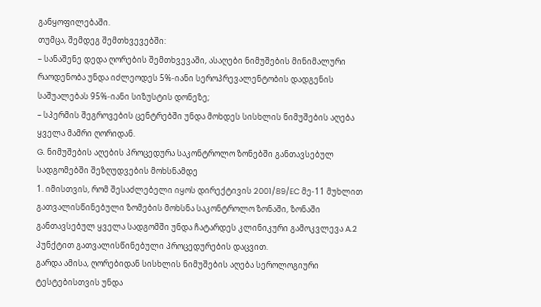განყოფილებაში.
თუმცა, შემდეგ შემთხვევებში:
– სანაშენე დედა ღორების შემთხვევაში, ასაღები ნიმუშების მინიმალური რაოდენობა უნდა იძლეოდეს 5%-იანი სეროპრევალენტობის დადგენის საშუალებას 95%-იანი სიზუსტის დონეზე;
– სპერმის შეგროვების ცენტრებში უნდა მოხდეს სისხლის ნიმუშების აღება ყველა მამრი ღორიდან.
G. ნიმუშების აღების პროცედურა საკონტროლო ზონებში განთავსებულ სადგომებში შეზღუდვების მოხსნამდე
1. იმისთვის, რომ შესაძლებელი იყოს დირექტივის 2001/89/EC მე-11 მუხლით გათვალისწინებული ზომების მოხსნა საკონტროლო ზონაში, ზონაში განთავსებულ ყველა სადგომში უნდა ჩატარდეს კლინიკური გამოკვლევა A.2 პუნქტით გათვალისწინებული პროცედურების დაცვით.
გარდა ამისა, ღორებიდან სისხლის ნიმუშების აღება სეროლოგიური ტესტებისთვის უნდა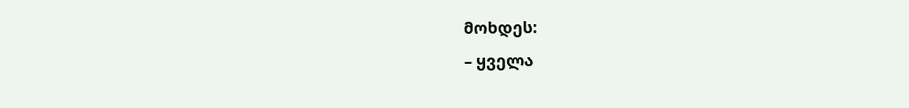მოხდეს:
– ყველა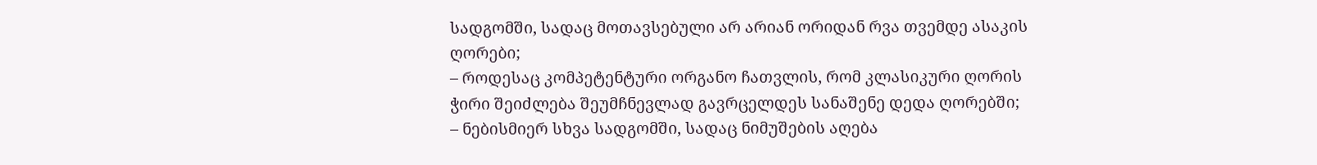სადგომში, სადაც მოთავსებული არ არიან ორიდან რვა თვემდე ასაკის ღორები;
– როდესაც კომპეტენტური ორგანო ჩათვლის, რომ კლასიკური ღორის ჭირი შეიძლება შეუმჩნევლად გავრცელდეს სანაშენე დედა ღორებში;
– ნებისმიერ სხვა სადგომში, სადაც ნიმუშების აღება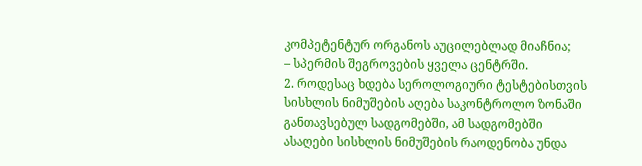კომპეტენტურ ორგანოს აუცილებლად მიაჩნია;
– სპერმის შეგროვების ყველა ცენტრში.
2. როდესაც ხდება სეროლოგიური ტესტებისთვის სისხლის ნიმუშების აღება საკონტროლო ზონაში განთავსებულ სადგომებში, ამ სადგომებში ასაღები სისხლის ნიმუშების რაოდენობა უნდა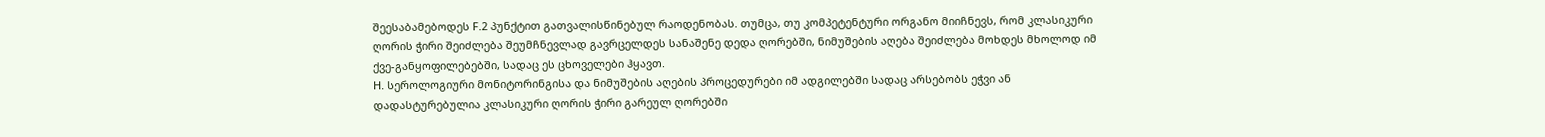შეესაბამებოდეს F.2 პუნქტით გათვალისწინებულ რაოდენობას. თუმცა, თუ კომპეტენტური ორგანო მიიჩნევს, რომ კლასიკური ღორის ჭირი შეიძლება შეუმჩნევლად გავრცელდეს სანაშენე დედა ღორებში, ნიმუშების აღება შეიძლება მოხდეს მხოლოდ იმ ქვე-განყოფილებებში, სადაც ეს ცხოველები ჰყავთ.
H. სეროლოგიური მონიტორინგისა და ნიმუშების აღების პროცედურები იმ ადგილებში სადაც არსებობს ეჭვი ან დადასტურებულია კლასიკური ღორის ჭირი გარეულ ღორებში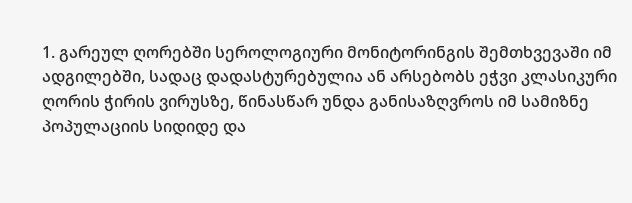1. გარეულ ღორებში სეროლოგიური მონიტორინგის შემთხვევაში იმ ადგილებში, სადაც დადასტურებულია ან არსებობს ეჭვი კლასიკური ღორის ჭირის ვირუსზე, წინასწარ უნდა განისაზღვროს იმ სამიზნე პოპულაციის სიდიდე და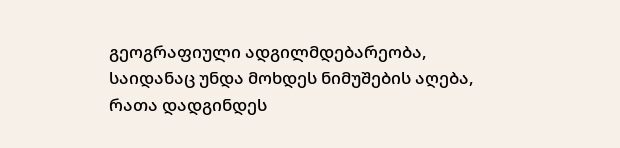გეოგრაფიული ადგილმდებარეობა, საიდანაც უნდა მოხდეს ნიმუშების აღება, რათა დადგინდეს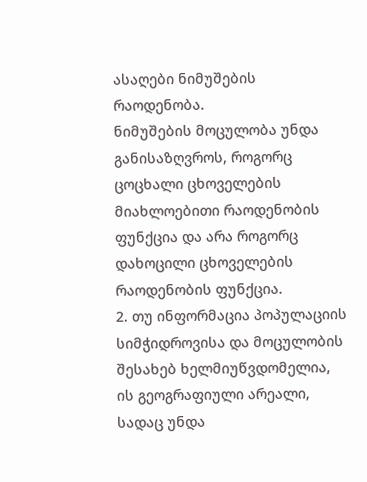ასაღები ნიმუშების რაოდენობა.
ნიმუშების მოცულობა უნდა განისაზღვროს, როგორც ცოცხალი ცხოველების მიახლოებითი რაოდენობის ფუნქცია და არა როგორც დახოცილი ცხოველების რაოდენობის ფუნქცია.
2. თუ ინფორმაცია პოპულაციის სიმჭიდროვისა და მოცულობის შესახებ ხელმიუწვდომელია, ის გეოგრაფიული არეალი, სადაც უნდა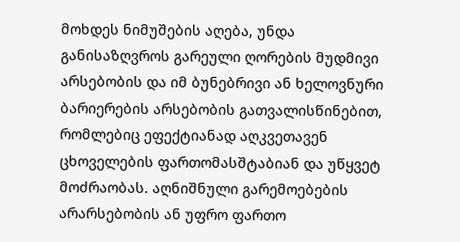მოხდეს ნიმუშების აღება, უნდა განისაზღვროს გარეული ღორების მუდმივი არსებობის და იმ ბუნებრივი ან ხელოვნური ბარიერების არსებობის გათვალისწინებით, რომლებიც ეფექტიანად აღკვეთავენ ცხოველების ფართომასშტაბიან და უწყვეტ მოძრაობას. აღნიშნული გარემოებების არარსებობის ან უფრო ფართო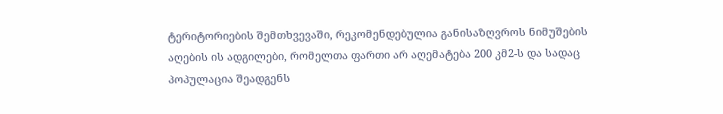ტერიტორიების შემთხვევაში, რეკომენდებულია განისაზღვროს ნიმუშების აღების ის ადგილები, რომელთა ფართი არ აღემატება 200 კმ2-ს და სადაც პოპულაცია შეადგენს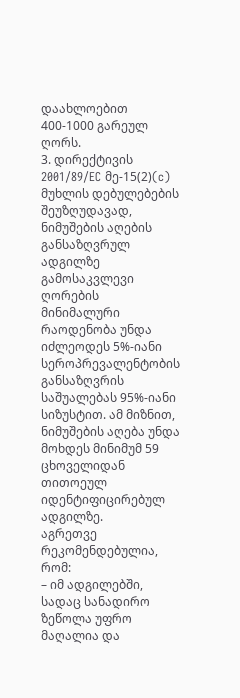დაახლოებით 400-1000 გარეულ ღორს.
3. დირექტივის 2001/89/EC მე-15(2)(c) მუხლის დებულებების შეუზღუდავად, ნიმუშების აღების განსაზღვრულ ადგილზე გამოსაკვლევი ღორების მინიმალური რაოდენობა უნდა იძლეოდეს 5%-იანი სეროპრევალენტობის განსაზღვრის საშუალებას 95%-იანი სიზუსტით. ამ მიზნით, ნიმუშების აღება უნდა მოხდეს მინიმუმ 59 ცხოველიდან თითოეულ იდენტიფიცირებულ ადგილზე.
აგრეთვე რეკომენდებულია, რომ:
– იმ ადგილებში, სადაც სანადირო ზეწოლა უფრო მაღალია და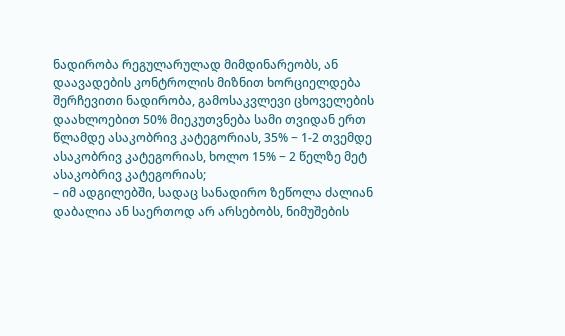ნადირობა რეგულარულად მიმდინარეობს, ან დაავადების კონტროლის მიზნით ხორციელდება შერჩევითი ნადირობა, გამოსაკვლევი ცხოველების დაახლოებით 50% მიეკუთვნება სამი თვიდან ერთ წლამდე ასაკობრივ კატეგორიას, 35% − 1-2 თვემდე ასაკობრივ კატეგორიას, ხოლო 15% − 2 წელზე მეტ ასაკობრივ კატეგორიას;
– იმ ადგილებში, სადაც სანადირო ზეწოლა ძალიან დაბალია ან საერთოდ არ არსებობს, ნიმუშების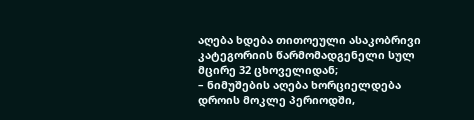აღება ხდება თითოეული ასაკობრივი კატეგორიის წარმომადგენელი სულ მცირე 32 ცხოველიდან;
– ნიმუშების აღება ხორციელდება დროის მოკლე პერიოდში,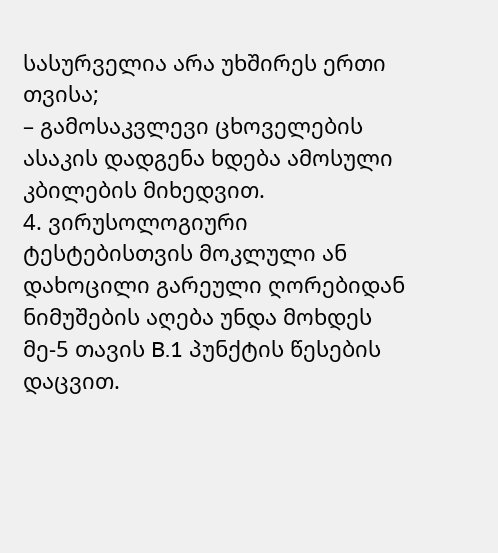სასურველია არა უხშირეს ერთი თვისა;
– გამოსაკვლევი ცხოველების ასაკის დადგენა ხდება ამოსული კბილების მიხედვით.
4. ვირუსოლოგიური ტესტებისთვის მოკლული ან დახოცილი გარეული ღორებიდან ნიმუშების აღება უნდა მოხდეს მე-5 თავის B.1 პუნქტის წესების დაცვით.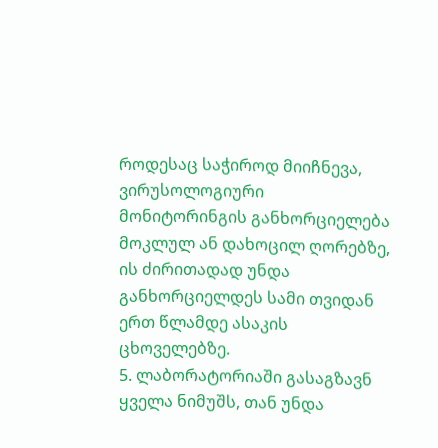როდესაც საჭიროდ მიიჩნევა, ვირუსოლოგიური მონიტორინგის განხორციელება მოკლულ ან დახოცილ ღორებზე, ის ძირითადად უნდა განხორციელდეს სამი თვიდან ერთ წლამდე ასაკის ცხოველებზე.
5. ლაბორატორიაში გასაგზავნ ყველა ნიმუშს, თან უნდა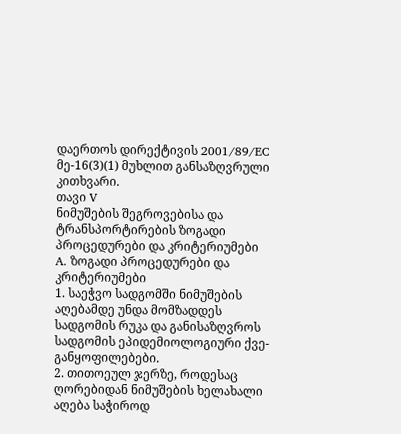დაერთოს დირექტივის 2001/89/EC მე-16(3)(1) მუხლით განსაზღვრული კითხვარი.
თავი V
ნიმუშების შეგროვებისა და ტრანსპორტირების ზოგადი პროცედურები და კრიტერიუმები
A. ზოგადი პროცედურები და კრიტერიუმები
1. საეჭვო სადგომში ნიმუშების აღებამდე უნდა მომზადდეს სადგომის რუკა და განისაზღვროს სადგომის ეპიდემიოლოგიური ქვე-განყოფილებები.
2. თითოეულ ჯერზე, როდესაც ღორებიდან ნიმუშების ხელახალი აღება საჭიროდ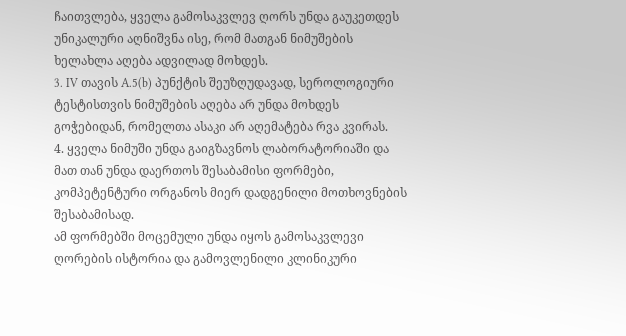ჩაითვლება, ყველა გამოსაკვლევ ღორს უნდა გაუკეთდეს უნიკალური აღნიშვნა ისე, რომ მათგან ნიმუშების ხელახლა აღება ადვილად მოხდეს.
3. IV თავის A.5(b) პუნქტის შეუზღუდავად, სეროლოგიური ტესტისთვის ნიმუშების აღება არ უნდა მოხდეს გოჭებიდან, რომელთა ასაკი არ აღემატება რვა კვირას.
4. ყველა ნიმუში უნდა გაიგზავნოს ლაბორატორიაში და მათ თან უნდა დაერთოს შესაბამისი ფორმები, კომპეტენტური ორგანოს მიერ დადგენილი მოთხოვნების შესაბამისად.
ამ ფორმებში მოცემული უნდა იყოს გამოსაკვლევი ღორების ისტორია და გამოვლენილი კლინიკური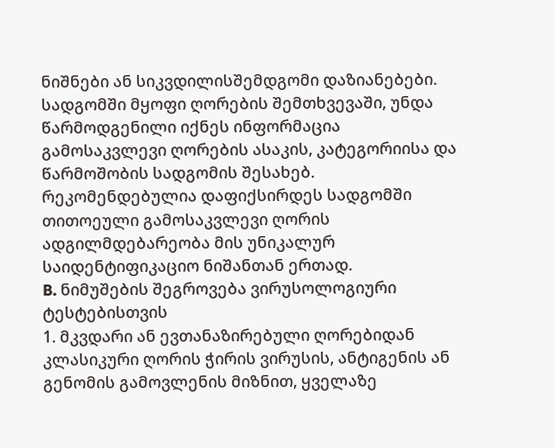ნიშნები ან სიკვდილისშემდგომი დაზიანებები. სადგომში მყოფი ღორების შემთხვევაში, უნდა წარმოდგენილი იქნეს ინფორმაცია გამოსაკვლევი ღორების ასაკის, კატეგორიისა და წარმოშობის სადგომის შესახებ. რეკომენდებულია დაფიქსირდეს სადგომში თითოეული გამოსაკვლევი ღორის ადგილმდებარეობა მის უნიკალურ საიდენტიფიკაციო ნიშანთან ერთად.
B. ნიმუშების შეგროვება ვირუსოლოგიური ტესტებისთვის
1. მკვდარი ან ევთანაზირებული ღორებიდან კლასიკური ღორის ჭირის ვირუსის, ანტიგენის ან გენომის გამოვლენის მიზნით, ყველაზე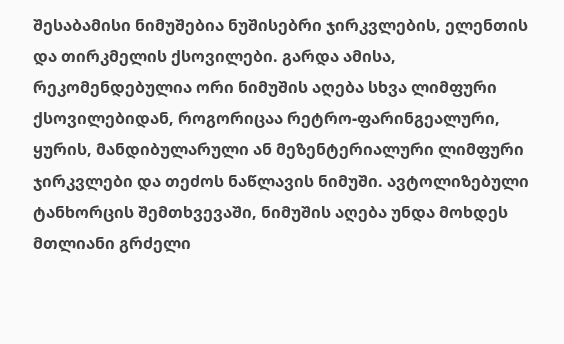შესაბამისი ნიმუშებია ნუშისებრი ჯირკვლების, ელენთის და თირკმელის ქსოვილები. გარდა ამისა, რეკომენდებულია ორი ნიმუშის აღება სხვა ლიმფური ქსოვილებიდან, როგორიცაა რეტრო-ფარინგეალური, ყურის, მანდიბულარული ან მეზენტერიალური ლიმფური ჯირკვლები და თეძოს ნაწლავის ნიმუში. ავტოლიზებული ტანხორცის შემთხვევაში, ნიმუშის აღება უნდა მოხდეს მთლიანი გრძელი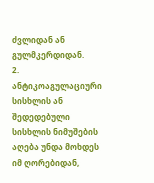ძვლიდან ან გულმკერდიდან.
2. ანტიკოაგულაციური სისხლის ან შედედებული სისხლის ნიმუშების აღება უნდა მოხდეს იმ ღორებიდან,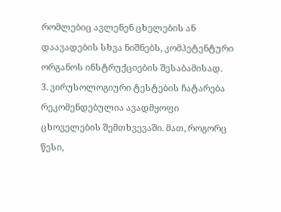რომლებიც ავლენენ ცხელების ან დაავადების სხვა ნიშნებს, კომპეტენტური ორგანოს ინსტრუქციების შესაბამისად.
3. ვირუსოლოგიური ტესტების ჩატარება რეკომენდებულია ავადმყოფი ცხოველების შემთხვევაში. მათ, როგორც წესი,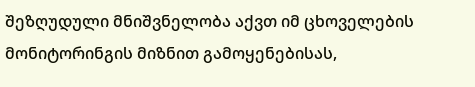შეზღუდული მნიშვნელობა აქვთ იმ ცხოველების მონიტორინგის მიზნით გამოყენებისას,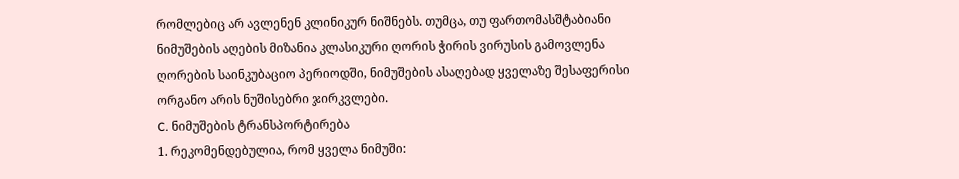რომლებიც არ ავლენენ კლინიკურ ნიშნებს. თუმცა, თუ ფართომასშტაბიანი ნიმუშების აღების მიზანია კლასიკური ღორის ჭირის ვირუსის გამოვლენა ღორების საინკუბაციო პერიოდში, ნიმუშების ასაღებად ყველაზე შესაფერისი ორგანო არის ნუშისებრი ჯირკვლები.
C. ნიმუშების ტრანსპორტირება
1. რეკომენდებულია, რომ ყველა ნიმუში: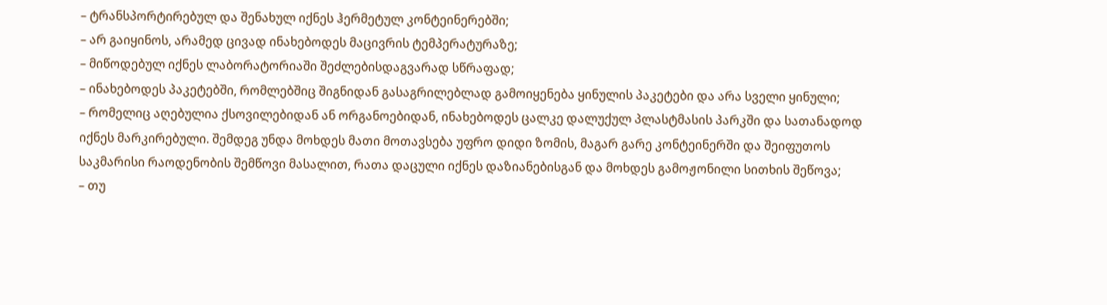– ტრანსპორტირებულ და შენახულ იქნეს ჰერმეტულ კონტეინერებში;
– არ გაიყინოს, არამედ ცივად ინახებოდეს მაცივრის ტემპერატურაზე;
– მიწოდებულ იქნეს ლაბორატორიაში შეძლებისდაგვარად სწრაფად;
– ინახებოდეს პაკეტებში, რომლებშიც შიგნიდან გასაგრილებლად გამოიყენება ყინულის პაკეტები და არა სველი ყინული;
– რომელიც აღებულია ქსოვილებიდან ან ორგანოებიდან, ინახებოდეს ცალკე დალუქულ პლასტმასის პარკში და სათანადოდ იქნეს მარკირებული. შემდეგ უნდა მოხდეს მათი მოთავსება უფრო დიდი ზომის, მაგარ გარე კონტეინერში და შეიფუთოს საკმარისი რაოდენობის შემწოვი მასალით, რათა დაცული იქნეს დაზიანებისგან და მოხდეს გამოჟონილი სითხის შეწოვა;
– თუ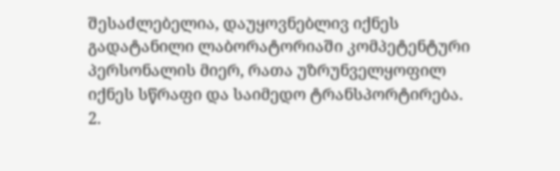შესაძლებელია, დაუყოვნებლივ იქნეს გადატანილი ლაბორატორიაში კომპეტენტური პერსონალის მიერ, რათა უზრუნველყოფილ იქნეს სწრაფი და საიმედო ტრანსპორტირება.
2.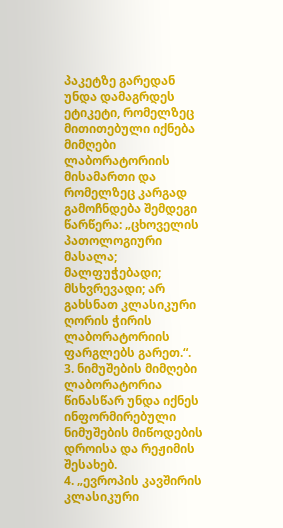პაკეტზე გარედან უნდა დამაგრდეს ეტიკეტი, რომელზეც მითითებული იქნება მიმღები ლაბორატორიის მისამართი და რომელზეც კარგად გამოჩნდება შემდეგი წარწერა: „ცხოველის პათოლოგიური მასალა; მალფუჭებადი; მსხვრევადი; არ გახსნათ კლასიკური ღორის ჭირის ლაბორატორიის ფარგლებს გარეთ.“.
3. ნიმუშების მიმღები ლაბორატორია წინასწარ უნდა იქნეს ინფორმირებული ნიმუშების მიწოდების დროისა და რეჟიმის შესახებ.
4. „ევროპის კავშირის კლასიკური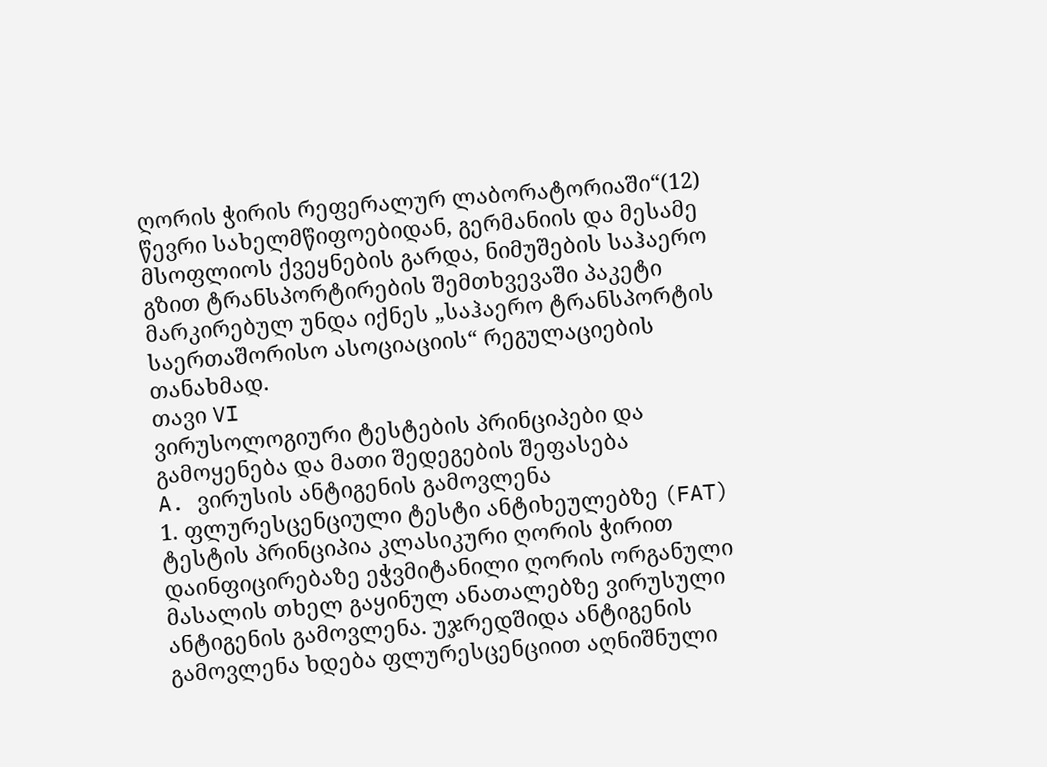ღორის ჭირის რეფერალურ ლაბორატორიაში“(12) წევრი სახელმწიფოებიდან, გერმანიის და მესამე მსოფლიოს ქვეყნების გარდა, ნიმუშების საჰაერო გზით ტრანსპორტირების შემთხვევაში პაკეტი მარკირებულ უნდა იქნეს „საჰაერო ტრანსპორტის საერთაშორისო ასოციაციის“ რეგულაციების თანახმად.
თავი VI
ვირუსოლოგიური ტესტების პრინციპები და გამოყენება და მათი შედეგების შეფასება
A. ვირუსის ანტიგენის გამოვლენა
1. ფლურესცენციული ტესტი ანტიხეულებზე (FAT)
ტესტის პრინციპია კლასიკური ღორის ჭირით დაინფიცირებაზე ეჭვმიტანილი ღორის ორგანული მასალის თხელ გაყინულ ანათალებზე ვირუსული ანტიგენის გამოვლენა. უჯრედშიდა ანტიგენის გამოვლენა ხდება ფლურესცენციით აღნიშნული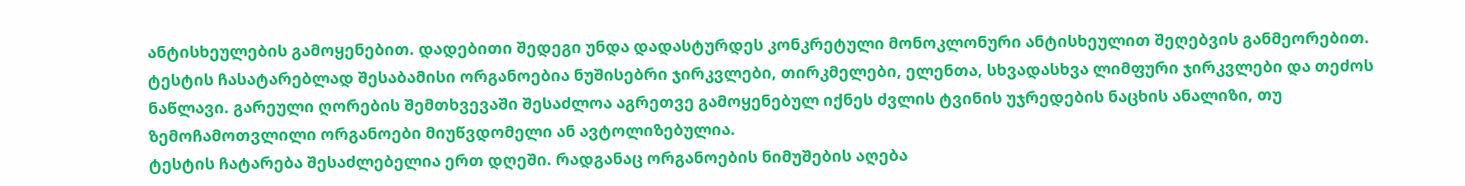ანტისხეულების გამოყენებით. დადებითი შედეგი უნდა დადასტურდეს კონკრეტული მონოკლონური ანტისხეულით შეღებვის განმეორებით.
ტესტის ჩასატარებლად შესაბამისი ორგანოებია ნუშისებრი ჯირკვლები, თირკმელები, ელენთა, სხვადასხვა ლიმფური ჯირკვლები და თეძოს ნაწლავი. გარეული ღორების შემთხვევაში შესაძლოა აგრეთვე გამოყენებულ იქნეს ძვლის ტვინის უჯრედების ნაცხის ანალიზი, თუ ზემოჩამოთვლილი ორგანოები მიუწვდომელი ან ავტოლიზებულია.
ტესტის ჩატარება შესაძლებელია ერთ დღეში. რადგანაც ორგანოების ნიმუშების აღება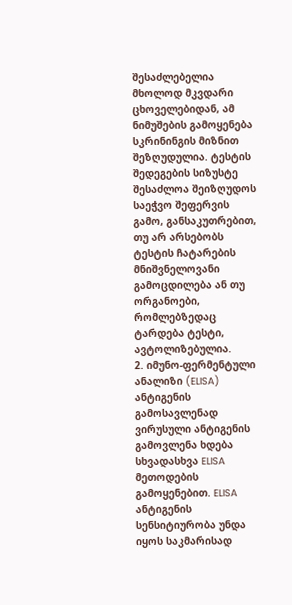შესაძლებელია მხოლოდ მკვდარი ცხოველებიდან, ამ ნიმუშების გამოყენება სკრინინგის მიზნით შეზღუდულია. ტესტის შედეგების სიზუსტე შესაძლოა შეიზღუდოს საეჭვო შეფერვის გამო, განსაკუთრებით, თუ არ არსებობს ტესტის ჩატარების მნიშვნელოვანი გამოცდილება ან თუ ორგანოები, რომლებზედაც ტარდება ტესტი, ავტოლიზებულია.
2. იმუნო-ფერმენტული ანალიზი (ELISA) ანტიგენის გამოსავლენად
ვირუსული ანტიგენის გამოვლენა ხდება სხვადასხვა ELISA მეთოდების გამოყენებით. ELISA ანტიგენის სენსიტიურობა უნდა იყოს საკმარისად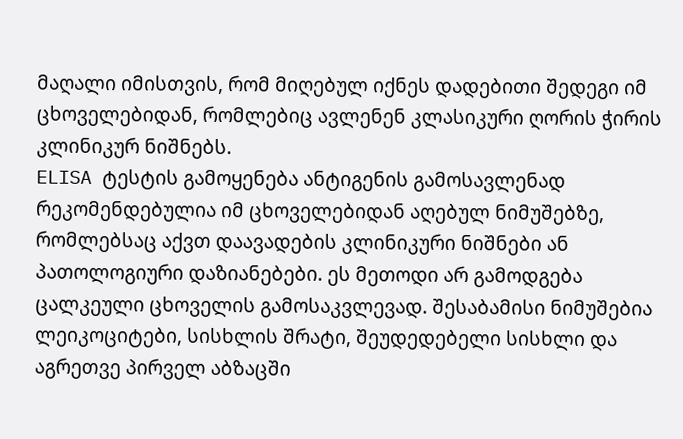მაღალი იმისთვის, რომ მიღებულ იქნეს დადებითი შედეგი იმ ცხოველებიდან, რომლებიც ავლენენ კლასიკური ღორის ჭირის კლინიკურ ნიშნებს.
ELISA ტესტის გამოყენება ანტიგენის გამოსავლენად რეკომენდებულია იმ ცხოველებიდან აღებულ ნიმუშებზე, რომლებსაც აქვთ დაავადების კლინიკური ნიშნები ან პათოლოგიური დაზიანებები. ეს მეთოდი არ გამოდგება ცალკეული ცხოველის გამოსაკვლევად. შესაბამისი ნიმუშებია ლეიკოციტები, სისხლის შრატი, შეუდედებელი სისხლი და აგრეთვე პირველ აბზაცში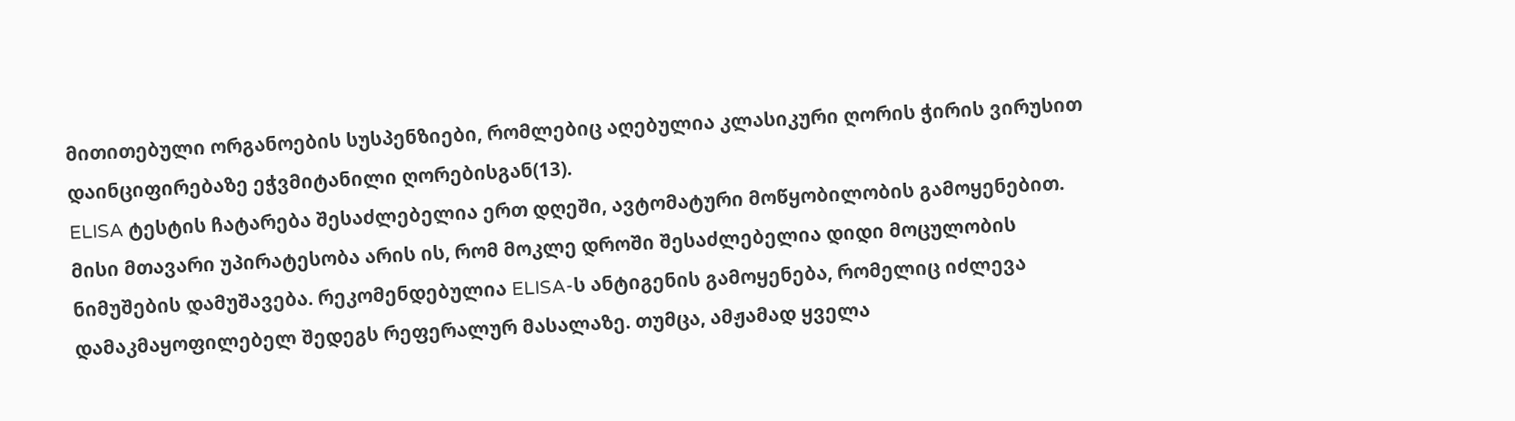მითითებული ორგანოების სუსპენზიები, რომლებიც აღებულია კლასიკური ღორის ჭირის ვირუსით დაინციფირებაზე ეჭვმიტანილი ღორებისგან(13).
ELISA ტესტის ჩატარება შესაძლებელია ერთ დღეში, ავტომატური მოწყობილობის გამოყენებით. მისი მთავარი უპირატესობა არის ის, რომ მოკლე დროში შესაძლებელია დიდი მოცულობის ნიმუშების დამუშავება. რეკომენდებულია ELISA-ს ანტიგენის გამოყენება, რომელიც იძლევა დამაკმაყოფილებელ შედეგს რეფერალურ მასალაზე. თუმცა, ამჟამად ყველა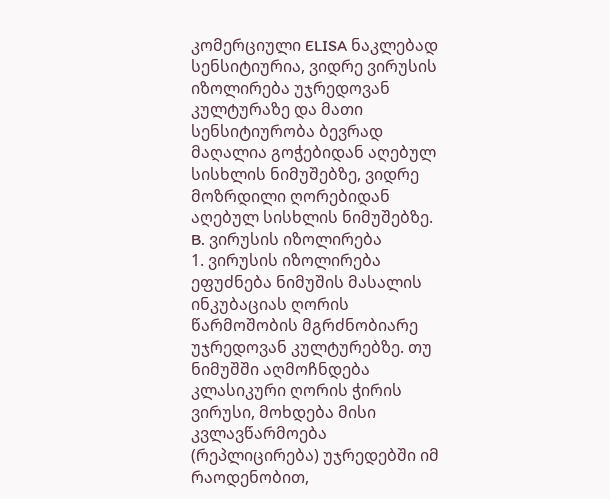კომერციული ELISA ნაკლებად სენსიტიურია, ვიდრე ვირუსის იზოლირება უჯრედოვან კულტურაზე და მათი სენსიტიურობა ბევრად მაღალია გოჭებიდან აღებულ სისხლის ნიმუშებზე, ვიდრე მოზრდილი ღორებიდან აღებულ სისხლის ნიმუშებზე.
B. ვირუსის იზოლირება
1. ვირუსის იზოლირება ეფუძნება ნიმუშის მასალის ინკუბაციას ღორის წარმოშობის მგრძნობიარე უჯრედოვან კულტურებზე. თუ ნიმუშში აღმოჩნდება კლასიკური ღორის ჭირის ვირუსი, მოხდება მისი კვლავწარმოება (რეპლიცირება) უჯრედებში იმ რაოდენობით,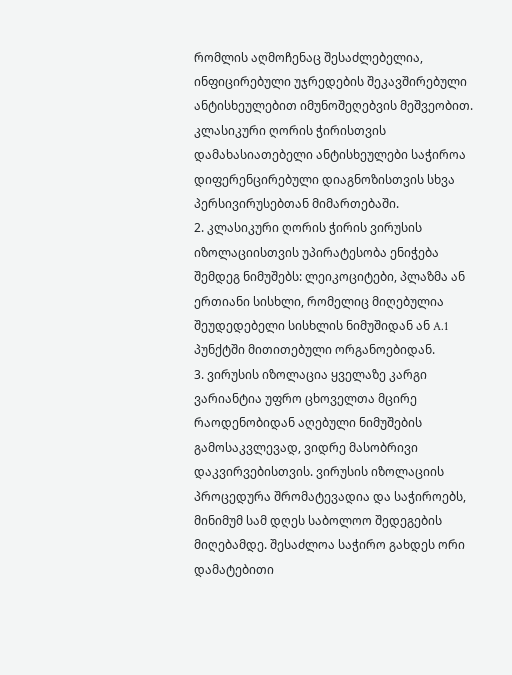რომლის აღმოჩენაც შესაძლებელია, ინფიცირებული უჯრედების შეკავშირებული ანტისხეულებით იმუნოშეღებვის მეშვეობით. კლასიკური ღორის ჭირისთვის დამახასიათებელი ანტისხეულები საჭიროა დიფერენცირებული დიაგნოზისთვის სხვა პერსივირუსებთან მიმართებაში.
2. კლასიკური ღორის ჭირის ვირუსის იზოლაციისთვის უპირატესობა ენიჭება შემდეგ ნიმუშებს: ლეიკოციტები, პლაზმა ან ერთიანი სისხლი, რომელიც მიღებულია შეუდედებელი სისხლის ნიმუშიდან ან A.1 პუნქტში მითითებული ორგანოებიდან.
3. ვირუსის იზოლაცია ყველაზე კარგი ვარიანტია უფრო ცხოველთა მცირე რაოდენობიდან აღებული ნიმუშების გამოსაკვლევად, ვიდრე მასობრივი დაკვირვებისთვის. ვირუსის იზოლაციის პროცედურა შრომატევადია და საჭიროებს, მინიმუმ სამ დღეს საბოლოო შედეგების მიღებამდე. შესაძლოა საჭირო გახდეს ორი დამატებითი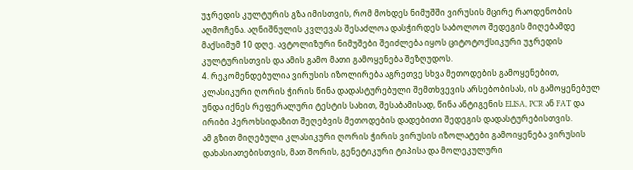უჯრედის კულტურის გზა იმისთვის, რომ მოხდეს ნიმუშში ვირუსის მცირე რაოდენობის აღმოჩენა. აღნიშნულის კვლევას შესაძლოა დასჭირდეს საბოლოო შედეგის მიღებამდე მაქსიმუმ 10 დღე. ავტოლიზური ნიმუშები შეიძლება იყოს ციტოტოქსიკური უჯრედის კულტურისთვის და ამის გამო მათი გამოყენება შეზღუდოს.
4. რეკომენდებულია ვირუსის იზოლირება აგრეთვე სხვა მეთოდების გამოყენებით, კლასიკური ღორის ჭირის წინა დადასტურებული შემთხვევის არსებობისას, ის გამოყენებულ უნდა იქნეს რეფერალური ტესტის სახით, შესაბამისად, წინა ანტიგენის ELISA, PCR ან FAT და ირიბი პეროხსიდაზით შეღებვის მეთოდების დადებითი შედეგის დადასტურებისთვის.
ამ გზით მიღებული კლასიკური ღორის ჭირის ვირუსის იზოლატები გამოიყენება ვირუსის დახასიათებისთვის, მათ შორის, გენეტიკური ტიპისა და მოლეკულური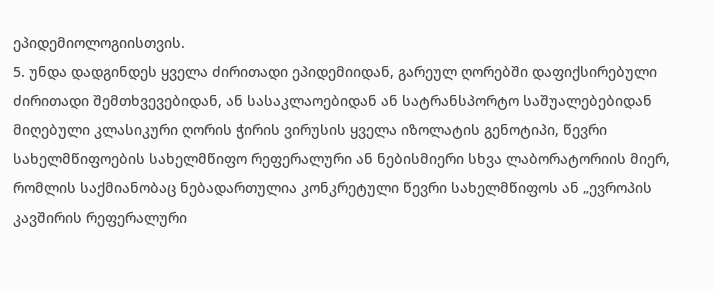ეპიდემიოლოგიისთვის.
5. უნდა დადგინდეს ყველა ძირითადი ეპიდემიიდან, გარეულ ღორებში დაფიქსირებული ძირითადი შემთხვევებიდან, ან სასაკლაოებიდან ან სატრანსპორტო საშუალებებიდან მიღებული კლასიკური ღორის ჭირის ვირუსის ყველა იზოლატის გენოტიპი, წევრი სახელმწიფოების სახელმწიფო რეფერალური ან ნებისმიერი სხვა ლაბორატორიის მიერ, რომლის საქმიანობაც ნებადართულია კონკრეტული წევრი სახელმწიფოს ან „ევროპის კავშირის რეფერალური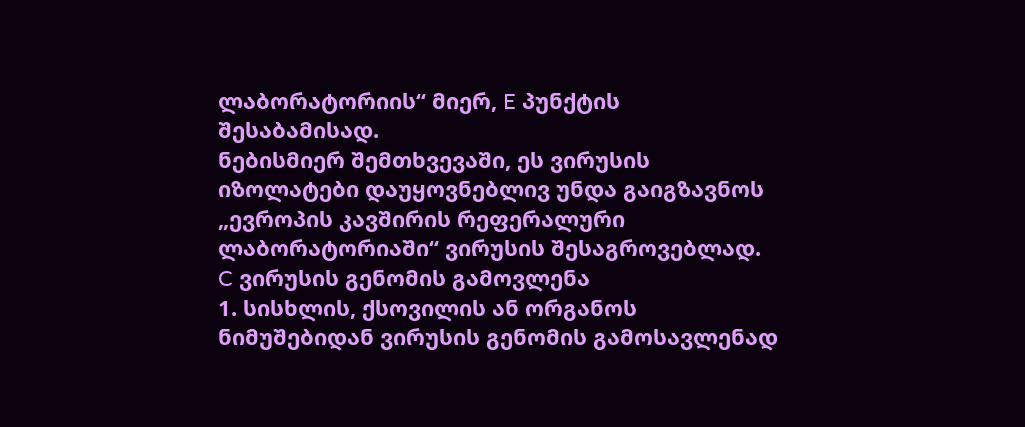ლაბორატორიის“ მიერ, E პუნქტის შესაბამისად.
ნებისმიერ შემთხვევაში, ეს ვირუსის იზოლატები დაუყოვნებლივ უნდა გაიგზავნოს „ევროპის კავშირის რეფერალური ლაბორატორიაში“ ვირუსის შესაგროვებლად.
C ვირუსის გენომის გამოვლენა
1. სისხლის, ქსოვილის ან ორგანოს ნიმუშებიდან ვირუსის გენომის გამოსავლენად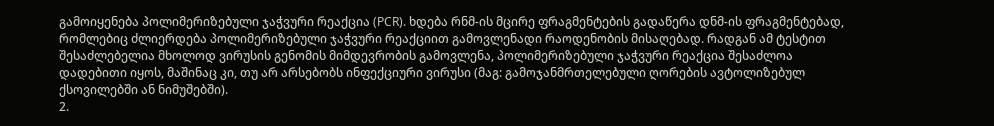გამოიყენება პოლიმერიზებული ჯაჭვური რეაქცია (PCR). ხდება რნმ-ის მცირე ფრაგმენტების გადაწერა დნმ-ის ფრაგმენტებად, რომლებიც ძლიერდება პოლიმერიზებული ჯაჭვური რეაქციით გამოვლენადი რაოდენობის მისაღებად. რადგან ამ ტესტით შესაძლებელია მხოლოდ ვირუსის გენომის მიმდევრობის გამოვლენა, პოლიმერიზებული ჯაჭვური რეაქცია შესაძლოა დადებითი იყოს, მაშინაც კი, თუ არ არსებობს ინფექციური ვირუსი (მაგ: გამოჯანმრთელებული ღორების ავტოლიზებულ ქსოვილებში ან ნიმუშებში).
2.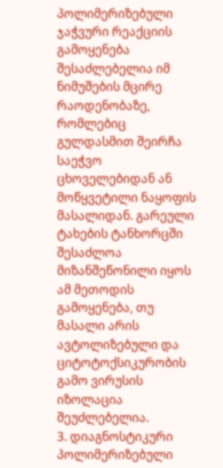პოლიმერიზებული ჯაჭვური რეაქციის გამოყენება შესაძლებელია იმ ნიმუშების მცირე რაოდენობაზე, რომლებიც გულდასმით შეირჩა საეჭვო ცხოველებიდან ან მოწყვეტილი ნაყოფის მასალიდან. გარეული ტახების ტანხორცში შესაძლოა მიზანშეწონილი იყოს ამ მეთოდის გამოყენება, თუ მასალი არის ავტოლიზებული და ციტოტოქსიკურობის გამო ვირუსის იზოლაცია შეუძლებელია.
3. დიაგნოსტიკური პოლიმერიზებული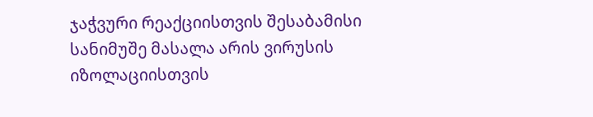ჯაჭვური რეაქციისთვის შესაბამისი სანიმუშე მასალა არის ვირუსის იზოლაციისთვის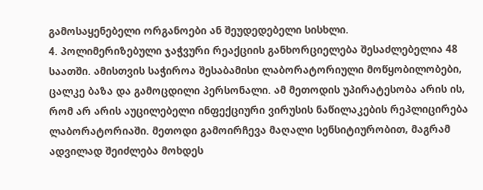გამოსაყენებელი ორგანოები ან შეუდედებელი სისხლი.
4. პოლიმერიზებული ჯაჭვური რეაქციის განხორციელება შესაძლებელია 48 საათში. ამისთვის საჭიროა შესაბამისი ლაბორატორიული მოწყობილობები, ცალკე ბაზა და გამოცდილი პერსონალი. ამ მეთოდის უპირატესობა არის ის, რომ არ არის აუცილებელი ინფექციური ვირუსის ნაწილაკების რეპლიცირება ლაბორატორიაში. მეთოდი გამოირჩევა მაღალი სენსიტიურობით, მაგრამ ადვილად შეიძლება მოხდეს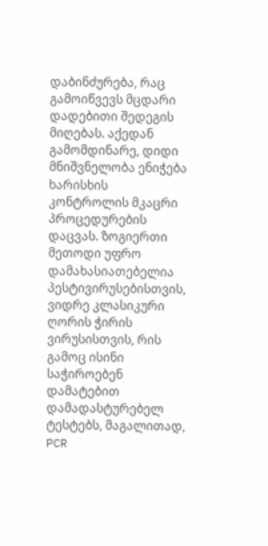დაბინძურება, რაც გამოიწვევს მცდარი დადებითი შედეგის მიღებას. აქედან გამომდინარე, დიდი მნიშვნელობა ენიჭება ხარისხის კონტროლის მკაცრი პროცედურების დაცვას. ზოგიერთი მეთოდი უფრო დამახასიათებელია პესტივირუსებისთვის, ვიდრე კლასიკური ღორის ჭირის ვირუსისთვის, რის გამოც ისინი საჭიროებენ დამატებით დამადასტურებელ ტესტებს, მაგალითად, PCR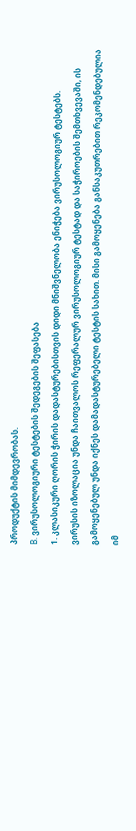პროდუქტის მიმდევრობას.
В. ვირუსოლოგიური ტესტების შედეგების შეფასება
1. კლასიკური ღორის ჭირის დადასტურებისთვის დიდი მნიშვნელობა ენიჭება ვირუსოლოგიურ ტესტებს.
ვირუსის იზოლაცია უნდა ჩაითვალოს რეფერალურ ვირუსოლოგიურ ტესტად და საჭიროების შემთხვევაში, ის გამოყენებულ უნდა იქნეს დამადასტურებელი ტესტის სახით. მისი გამოყენება განსაკუთრებით რეკომენდებულია იმ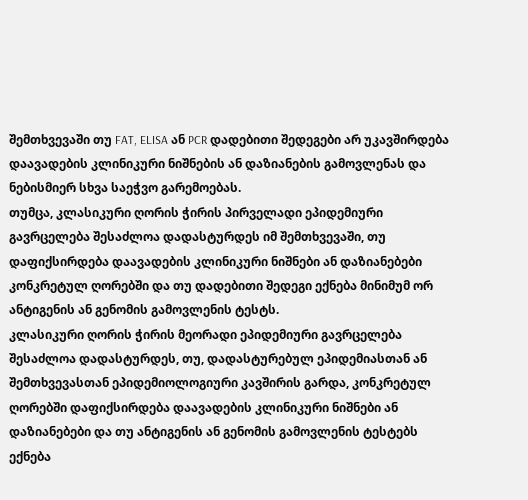შემთხვევაში თუ FAT, ELISA ან PCR დადებითი შედეგები არ უკავშირდება დაავადების კლინიკური ნიშნების ან დაზიანების გამოვლენას და ნებისმიერ სხვა საეჭვო გარემოებას.
თუმცა, კლასიკური ღორის ჭირის პირველადი ეპიდემიური გავრცელება შესაძლოა დადასტურდეს იმ შემთხვევაში, თუ დაფიქსირდება დაავადების კლინიკური ნიშნები ან დაზიანებები კონკრეტულ ღორებში და თუ დადებითი შედეგი ექნება მინიმუმ ორ ანტიგენის ან გენომის გამოვლენის ტესტს.
კლასიკური ღორის ჭირის მეორადი ეპიდემიური გავრცელება შესაძლოა დადასტურდეს, თუ, დადასტურებულ ეპიდემიასთან ან შემთხვევასთან ეპიდემიოლოგიური კავშირის გარდა, კონკრეტულ ღორებში დაფიქსირდება დაავადების კლინიკური ნიშნები ან დაზიანებები და თუ ანტიგენის ან გენომის გამოვლენის ტესტებს ექნება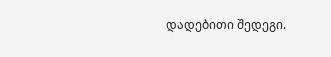დადებითი შედეგი.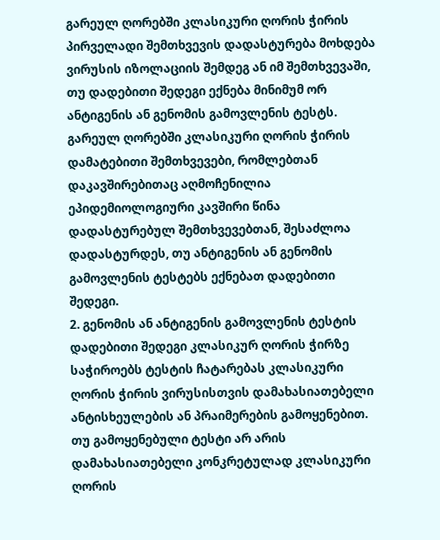გარეულ ღორებში კლასიკური ღორის ჭირის პირველადი შემთხვევის დადასტურება მოხდება ვირუსის იზოლაციის შემდეგ ან იმ შემთხვევაში, თუ დადებითი შედეგი ექნება მინიმუმ ორ ანტიგენის ან გენომის გამოვლენის ტესტს. გარეულ ღორებში კლასიკური ღორის ჭირის დამატებითი შემთხვევები, რომლებთან დაკავშირებითაც აღმოჩენილია ეპიდემიოლოგიური კავშირი წინა დადასტურებულ შემთხვევებთან, შესაძლოა დადასტურდეს, თუ ანტიგენის ან გენომის გამოვლენის ტესტებს ექნებათ დადებითი შედეგი.
2. გენომის ან ანტიგენის გამოვლენის ტესტის დადებითი შედეგი კლასიკურ ღორის ჭირზე საჭიროებს ტესტის ჩატარებას კლასიკური ღორის ჭირის ვირუსისთვის დამახასიათებელი ანტისხეულების ან პრაიმერების გამოყენებით. თუ გამოყენებული ტესტი არ არის დამახასიათებელი კონკრეტულად კლასიკური ღორის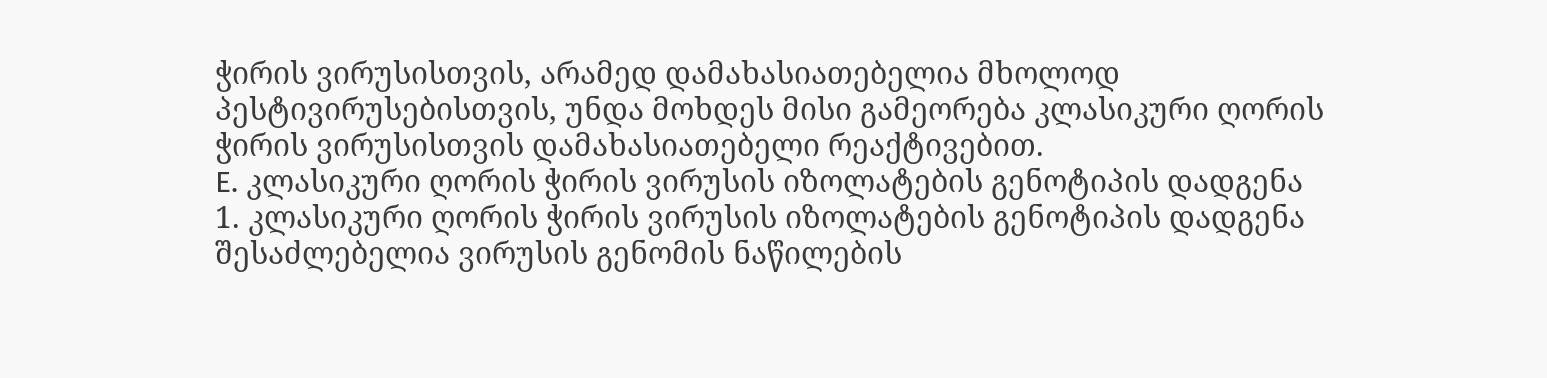ჭირის ვირუსისთვის, არამედ დამახასიათებელია მხოლოდ პესტივირუსებისთვის, უნდა მოხდეს მისი გამეორება კლასიკური ღორის ჭირის ვირუსისთვის დამახასიათებელი რეაქტივებით.
E. კლასიკური ღორის ჭირის ვირუსის იზოლატების გენოტიპის დადგენა
1. კლასიკური ღორის ჭირის ვირუსის იზოლატების გენოტიპის დადგენა შესაძლებელია ვირუსის გენომის ნაწილების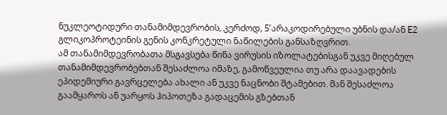ნუკლეოტიდური თანამიმდევრობის, კერძოდ, 5’არაკოდირებული უბნის და/ან E2 გლიკოპროტეინის გენის კონკრეტული ნაწილების განსაზღვრით.
ამ თანამიმდევრობათა მსგავსება წინა ვირუსის იზოლატებისგან უკვე მიღებულ თანამიმდევრობებთან შესაძლოა იმაზე, გამოწვეულია თუ არა დაავადების ეპიდემიური გავრცელება ახალი ან უკვე ნაცნობი შტამებით. მან შესაძლოა გაამყაროს ან უარყოს ჰიპოთეზა გადაცემის გზებთან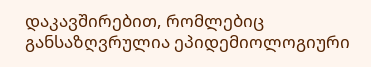დაკავშირებით, რომლებიც განსაზღვრულია ეპიდემიოლოგიური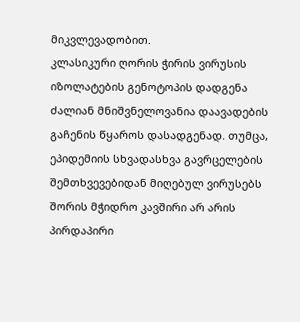მიკვლევადობით.
კლასიკური ღორის ჭირის ვირუსის იზოლატების გენოტოპის დადგენა ძალიან მნიშვნელოვანია დაავადების გაჩენის წყაროს დასადგენად. თუმცა, ეპიდემიის სხვადასხვა გავრცელების შემთხვევებიდან მიღებულ ვირუსებს შორის მჭიდრო კავშირი არ არის პირდაპირი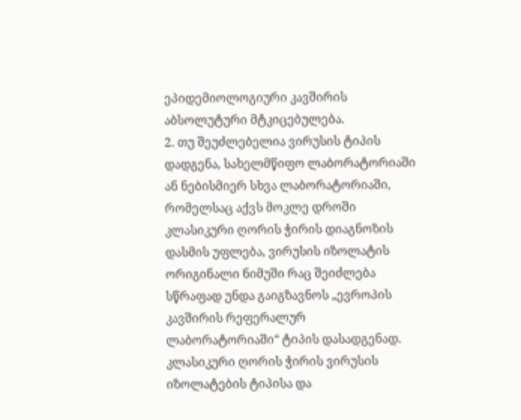ეპიდემიოლოგიური კავშირის აბსოლუტური მტკიცებულება.
2. თუ შეუძლებელია ვირუსის ტიპის დადგენა, სახელმწიფო ლაბორატორიაში ან ნებისმიერ სხვა ლაბორატორიაში, რომელსაც აქვს მოკლე დროში კლასიკური ღორის ჭირის დიაგნოზის დასმის უფლება, ვირუსის იზოლატის ორიგინალი ნიმუში რაც შეიძლება სწრაფად უნდა გაიგზავნოს „ევროპის კავშირის რეფერალურ ლაბორატორიაში“ ტიპის დასადგენად.
კლასიკური ღორის ჭირის ვირუსის იზოლატების ტიპისა და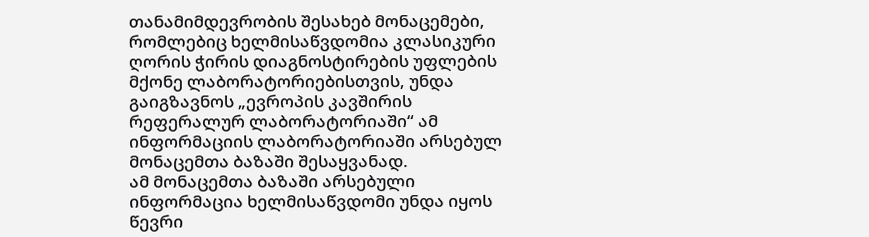თანამიმდევრობის შესახებ მონაცემები, რომლებიც ხელმისაწვდომია კლასიკური ღორის ჭირის დიაგნოსტირების უფლების მქონე ლაბორატორიებისთვის, უნდა გაიგზავნოს „ევროპის კავშირის რეფერალურ ლაბორატორიაში“ ამ ინფორმაციის ლაბორატორიაში არსებულ მონაცემთა ბაზაში შესაყვანად.
ამ მონაცემთა ბაზაში არსებული ინფორმაცია ხელმისაწვდომი უნდა იყოს წევრი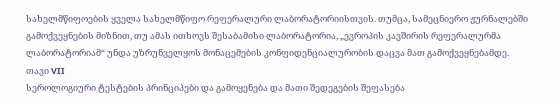სახელმწიფოების ყველა სახელმწიფო რეფერალური ლაბორატორიისთვის. თუმცა, სამეცნიერო ჟურნალებში გამოქვეყნების მიზნით, თუ ამას ითხოვს შესაბამისი ლაბორატორია, „ევროპის კავშირის რეფერალურმა ლაბორატორიამ“ უნდა უზრუნველყოს მონაცემების კონფიდენციალურობის დაცვა მათ გამოქვეყნებამდე.
თავი VII
სეროლოგიური ტესტების პრინციპები და გამოყენება და მათი შედეგების შეფასება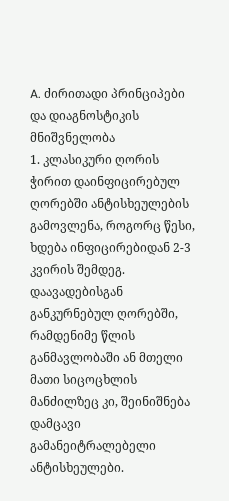A. ძირითადი პრინციპები და დიაგნოსტიკის მნიშვნელობა
1. კლასიკური ღორის ჭირით დაინფიცირებულ ღორებში ანტისხეულების გამოვლენა, როგორც წესი, ხდება ინფიცირებიდან 2-3 კვირის შემდეგ.
დაავადებისგან განკურნებულ ღორებში, რამდენიმე წლის განმავლობაში ან მთელი მათი სიცოცხლის მანძილზეც კი, შეინიშნება დამცავი გამანეიტრალებელი ანტისხეულები.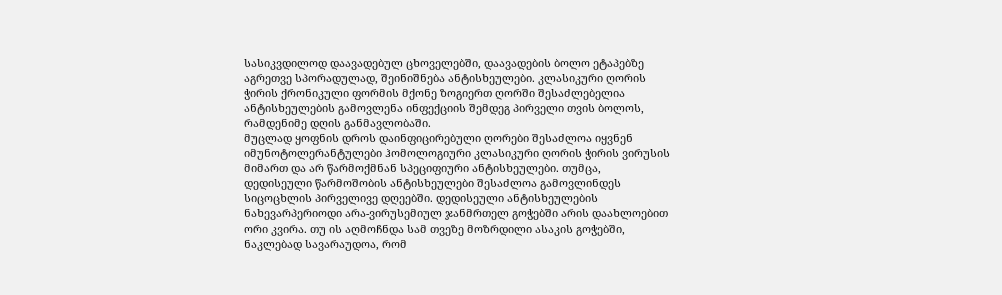სასიკვდილოდ დაავადებულ ცხოველებში, დაავადების ბოლო ეტაპებზე აგრეთვე სპორადულად, შეინიშნება ანტისხეულები. კლასიკური ღორის ჭირის ქრონიკული ფორმის მქონე ზოგიერთ ღორში შესაძლებელია ანტისხეულების გამოვლენა ინფექციის შემდეგ პირველი თვის ბოლოს, რამდენიმე დღის განმავლობაში.
მუცლად ყოფნის დროს დაინფიცირებული ღორები შესაძლოა იყვნენ იმუნოტოლერანტულები ჰომოლოგიური კლასიკური ღორის ჭირის ვირუსის მიმართ და არ წარმოქმნან სპეციფიური ანტისხეულები. თუმცა, დედისეული წარმოშობის ანტისხეულები შესაძლოა გამოვლინდეს სიცოცხლის პირველივე დღეებში. დედისეული ანტისხეულების ნახევარპერიოდი არა-ვირუსემიულ ჯანმრთელ გოჭებში არის დაახლოებით ორი კვირა. თუ ის აღმოჩნდა სამ თვეზე მოზრდილი ასაკის გოჭებში, ნაკლებად სავარაუდოა, რომ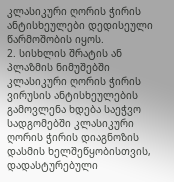კლასიკური ღორის ჭირის ანტისხეულები დედისეული წარმოშობის იყოს.
2. სისხლის შრატის ან პლაზმის ნიმუშებში კლასიკური ღორის ჭირის ვირუსის ანტისხეულების გამოვლენა ხდება საეჭვო სადგომებში კლასიკური ღორის ჭირის დიაგნოზის დასმის ხელშეწყობისთვის, დადასტურებული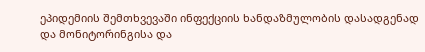ეპიდემიის შემთხვევაში ინფექციის ხანდაზმულობის დასადგენად და მონიტორინგისა და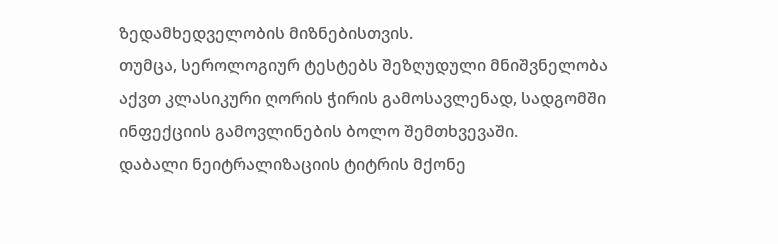ზედამხედველობის მიზნებისთვის.
თუმცა, სეროლოგიურ ტესტებს შეზღუდული მნიშვნელობა აქვთ კლასიკური ღორის ჭირის გამოსავლენად, სადგომში ინფექციის გამოვლინების ბოლო შემთხვევაში.
დაბალი ნეიტრალიზაციის ტიტრის მქონე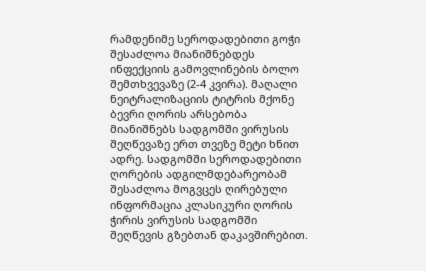რამდენიმე სეროდადებითი გოჭი შესაძლოა მიანიშნებდეს ინფექციის გამოვლინების ბოლო შემთხვევაზე (2-4 კვირა). მაღალი ნეიტრალიზაციის ტიტრის მქონე ბევრი ღორის არსებობა მიანიშნებს სადგომში ვირუსის შეღწევაზე ერთ თვეზე მეტი ხნით ადრე. სადგომში სეროდადებითი ღორების ადგილმდებარეობამ შესაძლოა მოგვცეს ღირებული ინფორმაცია კლასიკური ღორის ჭირის ვირუსის სადგომში შეღწევის გზებთან დაკავშირებით.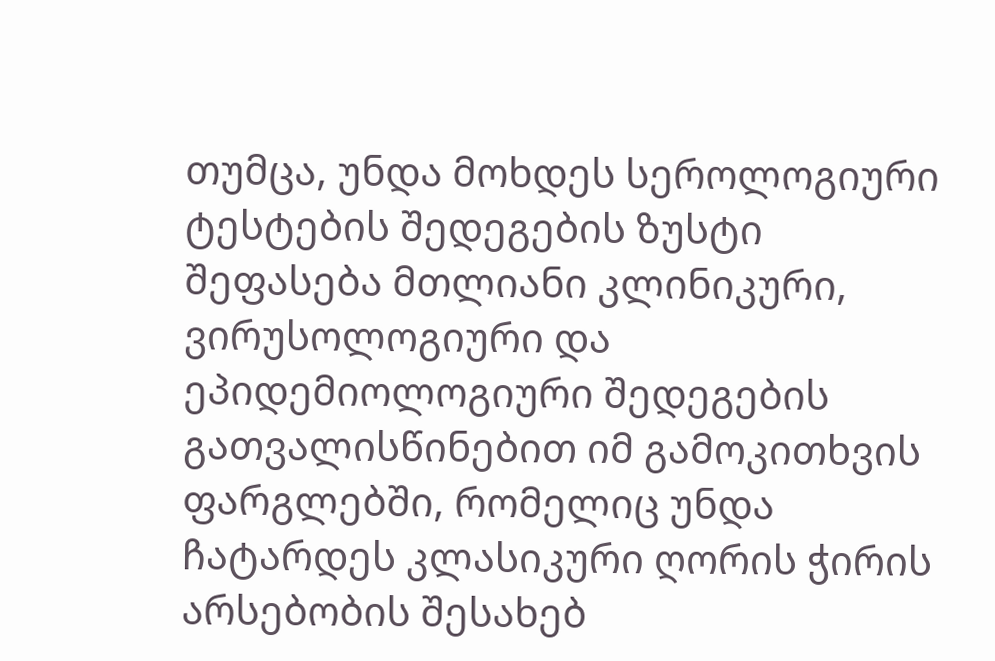თუმცა, უნდა მოხდეს სეროლოგიური ტესტების შედეგების ზუსტი შეფასება მთლიანი კლინიკური, ვირუსოლოგიური და ეპიდემიოლოგიური შედეგების გათვალისწინებით იმ გამოკითხვის ფარგლებში, რომელიც უნდა ჩატარდეს კლასიკური ღორის ჭირის არსებობის შესახებ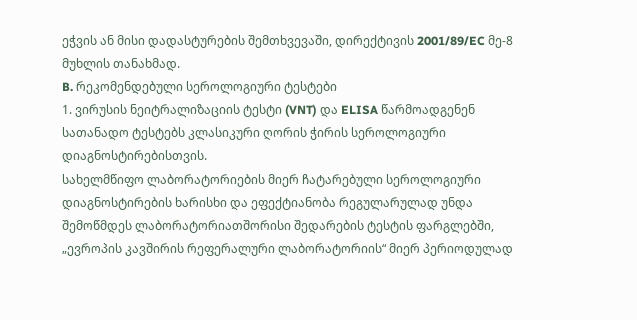ეჭვის ან მისი დადასტურების შემთხვევაში, დირექტივის 2001/89/EC მე-8 მუხლის თანახმად.
B. რეკომენდებული სეროლოგიური ტესტები
1. ვირუსის ნეიტრალიზაციის ტესტი (VNT) და ELISA წარმოადგენენ სათანადო ტესტებს კლასიკური ღორის ჭირის სეროლოგიური დიაგნოსტირებისთვის.
სახელმწიფო ლაბორატორიების მიერ ჩატარებული სეროლოგიური დიაგნოსტირების ხარისხი და ეფექტიანობა რეგულარულად უნდა შემოწმდეს ლაბორატორიათშორისი შედარების ტესტის ფარგლებში, „ევროპის კავშირის რეფერალური ლაბორატორიის“ მიერ პერიოდულად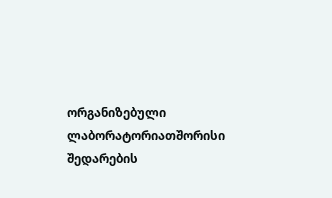ორგანიზებული ლაბორატორიათშორისი შედარების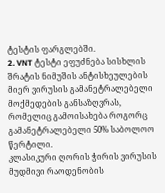ტესტის ფარგლებში.
2. VNT ტესტი ეფუძნება სისხლის შრატის ნიმუშის ანტისხეულების მიერ ვირუსის გამანეტრალებელი მოქმედების განსაზღვრას, რომელიც გამოისახება როგორც გამანეტრალებელი 50% საბოლოო წერტილი.
კლასიკური ღორის ჭირის ვირუსის მუდმივი რაოდენობის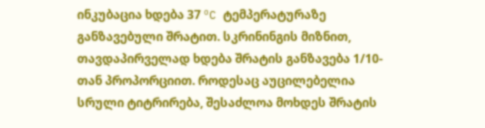ინკუბაცია ხდება 37 ºC ტემპერატურაზე განზავებული შრატით. სკრინინგის მიზნით, თავდაპირველად ხდება შრატის განზავება 1/10-თან პროპორციით. როდესაც აუცილებელია სრული ტიტრირება, შესაძლოა მოხდეს შრატის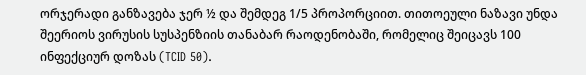ორჯერადი განზავება ჯერ ½ და შემდეგ 1/5 პროპორციით. თითოეული ნაზავი უნდა შეერიოს ვირუსის სუსპენზიის თანაბარ რაოდენობაში, რომელიც შეიცავს 100 ინფექციურ დოზას (TCID 50).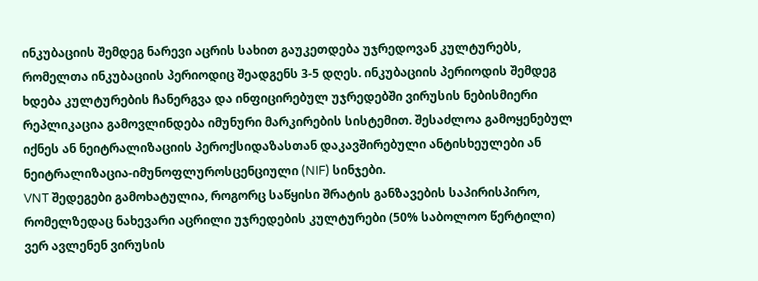ინკუბაციის შემდეგ ნარევი აცრის სახით გაუკეთდება უჯრედოვან კულტურებს, რომელთა ინკუბაციის პერიოდიც შეადგენს 3-5 დღეს. ინკუბაციის პერიოდის შემდეგ ხდება კულტურების ჩანერგვა და ინფიცირებულ უჯრედებში ვირუსის ნებისმიერი რეპლიკაცია გამოვლინდება იმუნური მარკირების სისტემით. შესაძლოა გამოყენებულ იქნეს ან ნეიტრალიზაციის პეროქსიდაზასთან დაკავშირებული ანტისხეულები ან ნეიტრალიზაცია-იმუნოფლუროსცენციული (NIF) სინჯები.
VNT შედეგები გამოხატულია, როგორც საწყისი შრატის განზავების საპირისპირო, რომელზედაც ნახევარი აცრილი უჯრედების კულტურები (50% საბოლოო წერტილი) ვერ ავლენენ ვირუსის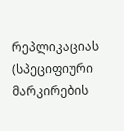რეპლიკაციას (სპეციფიური მარკირების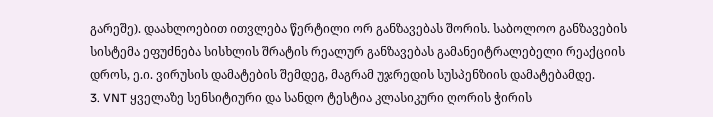გარეშე). დაახლოებით ითვლება წერტილი ორ განზავებას შორის. საბოლოო განზავების სისტემა ეფუძნება სისხლის შრატის რეალურ განზავებას გამანეიტრალებელი რეაქციის დროს, ე.ი. ვირუსის დამატების შემდეგ, მაგრამ უჯრედის სუსპენზიის დამატებამდე.
3. VNT ყველაზე სენსიტიური და სანდო ტესტია კლასიკური ღორის ჭირის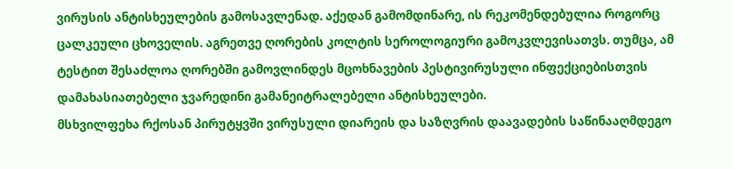ვირუსის ანტისხეულების გამოსავლენად. აქედან გამომდინარე, ის რეკომენდებულია როგორც ცალკეული ცხოველის. აგრეთვე ღორების კოლტის სეროლოგიური გამოკვლევისათვს. თუმცა, ამ ტესტით შესაძლოა ღორებში გამოვლინდეს მცოხნავების პესტივირუსული ინფექციებისთვის დამახასიათებელი ჯვარედინი გამანეიტრალებელი ანტისხეულები.
მსხვილფეხა რქოსან პირუტყვში ვირუსული დიარეის და საზღვრის დაავადების საწინააღმდეგო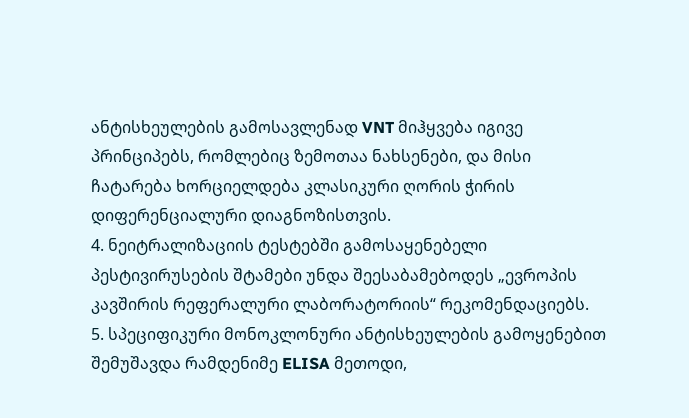ანტისხეულების გამოსავლენად VNT მიჰყვება იგივე პრინციპებს, რომლებიც ზემოთაა ნახსენები, და მისი ჩატარება ხორციელდება კლასიკური ღორის ჭირის დიფერენციალური დიაგნოზისთვის.
4. ნეიტრალიზაციის ტესტებში გამოსაყენებელი პესტივირუსების შტამები უნდა შეესაბამებოდეს „ევროპის კავშირის რეფერალური ლაბორატორიის“ რეკომენდაციებს.
5. სპეციფიკური მონოკლონური ანტისხეულების გამოყენებით შემუშავდა რამდენიმე ELISA მეთოდი,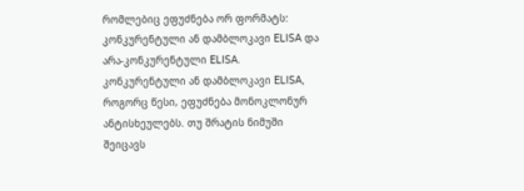რომლებიც ეფუძნება ორ ფორმატს: კონკურენტული ან დამბლოკავი ELISA და არა-კონკურენტული ELISA.
კონკურენტული ან დამბლოკავი ELISA, როგორც წესი, ეფუძნება მონოკლონურ ანტისხეულებს. თუ შრატის ნიმუში შეიცავს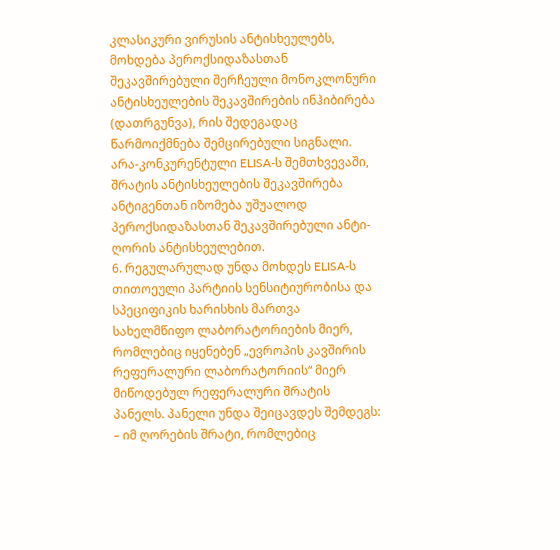კლასიკური ვირუსის ანტისხეულებს, მოხდება პეროქსიდაზასთან შეკავშირებული შერჩეული მონოკლონური ანტისხეულების შეკავშირების ინჰიბირება (დათრგუნვა), რის შედეგადაც წარმოიქმნება შემცირებული სიგნალი.
არა-კონკურენტული ELISA-ს შემთხვევაში, შრატის ანტისხეულების შეკავშირება ანტიგენთან იზომება უშუალოდ პეროქსიდაზასთან შეკავშირებული ანტი-ღორის ანტისხეულებით.
6. რეგულარულად უნდა მოხდეს ELISA-ს თითოეული პარტიის სენსიტიურობისა და სპეციფიკის ხარისხის მართვა სახელმწიფო ლაბორატორიების მიერ, რომლებიც იყენებენ „ევროპის კავშირის რეფერალური ლაბორატორიის“ მიერ მიწოდებულ რეფერალური შრატის პანელს. პანელი უნდა შეიცავდეს შემდეგს:
– იმ ღორების შრატი, რომლებიც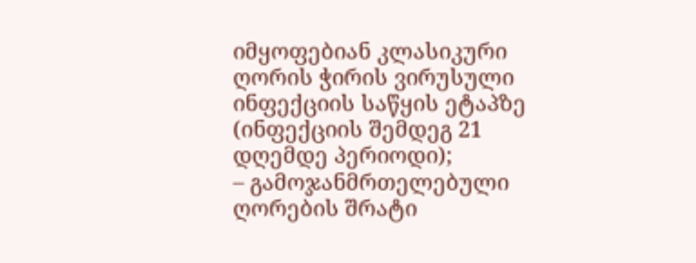იმყოფებიან კლასიკური ღორის ჭირის ვირუსული ინფექციის საწყის ეტაპზე (ინფექციის შემდეგ 21 დღემდე პერიოდი);
– გამოჯანმრთელებული ღორების შრატი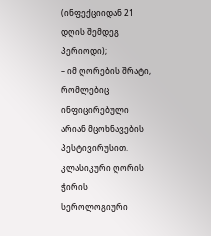(ინფექციიდან 21 დღის შემდეგ პერიოდი);
– იმ ღორების შრატი, რომლებიც ინფიცირებული არიან მცოხნავების პესტივირუსით.
კლასიკური ღორის ჭირის სეროლოგიური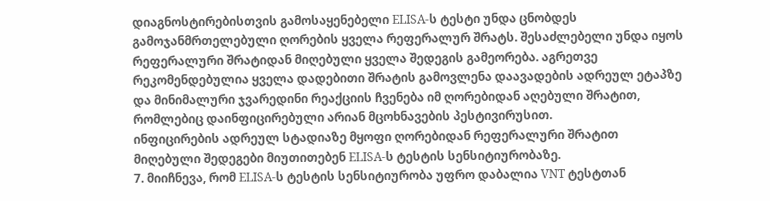დიაგნოსტირებისთვის გამოსაყენებელი ELISA-ს ტესტი უნდა ცნობდეს გამოჯანმრთელებული ღორების ყველა რეფერალურ შრატს. შესაძლებელი უნდა იყოს რეფერალური შრატიდან მიღებული ყველა შედეგის გამეორება. აგრეთვე რეკომენდებულია ყველა დადებითი შრატის გამოვლენა დაავადების ადრეულ ეტაპზე და მინიმალური ჯვარედინი რეაქციის ჩვენება იმ ღორებიდან აღებული შრატით, რომლებიც დაინფიცირებული არიან მცოხნავების პესტივირუსით.
ინფიცირების ადრეულ სტადიაზე მყოფი ღორებიდან რეფერალური შრატით მიღებული შედეგები მიუთითებენ ELISA-ს ტესტის სენსიტიურობაზე.
7. მიიჩნევა, რომ ELISA-ს ტესტის სენსიტიურობა უფრო დაბალია VNT ტესტთან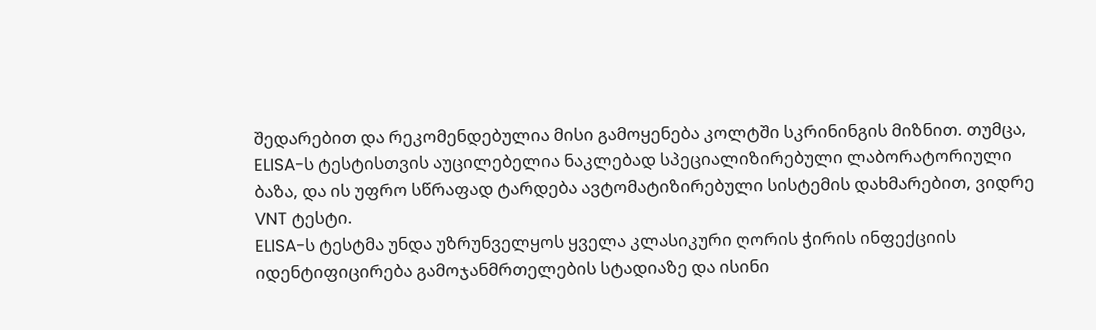შედარებით და რეკომენდებულია მისი გამოყენება კოლტში სკრინინგის მიზნით. თუმცა, ELISA-ს ტესტისთვის აუცილებელია ნაკლებად სპეციალიზირებული ლაბორატორიული ბაზა, და ის უფრო სწრაფად ტარდება ავტომატიზირებული სისტემის დახმარებით, ვიდრე VNT ტესტი.
ELISA-ს ტესტმა უნდა უზრუნველყოს ყველა კლასიკური ღორის ჭირის ინფექციის იდენტიფიცირება გამოჯანმრთელების სტადიაზე და ისინი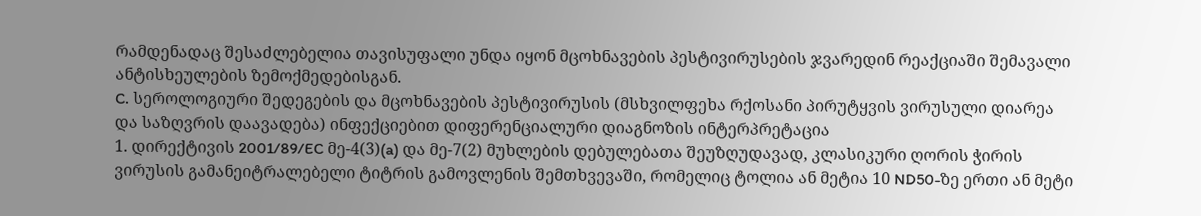რამდენადაც შესაძლებელია თავისუფალი უნდა იყონ მცოხნავების პესტივირუსების ჯვარედინ რეაქციაში შემავალი ანტისხეულების ზემოქმედებისგან.
C. სეროლოგიური შედეგების და მცოხნავების პესტივირუსის (მსხვილფეხა რქოსანი პირუტყვის ვირუსული დიარეა და საზღვრის დაავადება) ინფექციებით დიფერენციალური დიაგნოზის ინტერპრეტაცია
1. დირექტივის 2001/89/EC მე-4(3)(a) და მე-7(2) მუხლების დებულებათა შეუზღუდავად, კლასიკური ღორის ჭირის ვირუსის გამანეიტრალებელი ტიტრის გამოვლენის შემთხვევაში, რომელიც ტოლია ან მეტია 10 ND50-ზე ერთი ან მეტი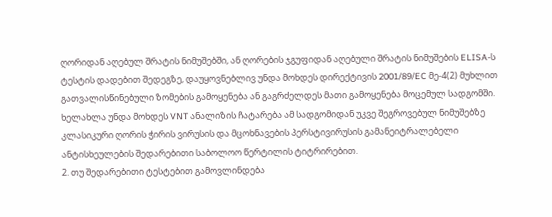ღორიდან აღებულ შრატის ნიმუშებში, ან ღორების ჯგუფიდან აღებული შრატის ნიმუშების ELISA-ს ტესტის დადებით შედეგზე, დაუყოვნებლივ უნდა მოხდეს დირექტივის 2001/89/EC მე-4(2) მუხლით გათვალისწინებული ზომების გამოყენება ან გაგრძელდეს მათი გამოყენება მოცემულ სადგომში.
ხელახლა უნდა მოხდეს VNT ანალიზის ჩატარება ამ სადგომიდან უკვე შეგროვებულ ნიმუშებზე კლასიკური ღორის ჭირის ვირუსის და მცოხნავების პერსტივირუსის გამანეიტრალებელი ანტისხეულების შედარებითი საბოლოო წერტილის ტიტრირებით.
2. თუ შედარებითი ტესტებით გამოვლინდება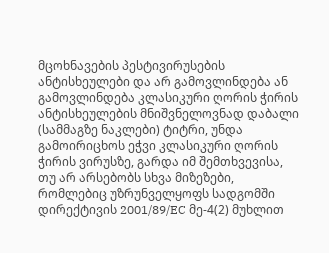მცოხნავების პესტივირუსების ანტისხეულები და არ გამოვლინდება ან გამოვლინდება კლასიკური ღორის ჭირის ანტისხეულების მნიშვნელოვნად დაბალი (სამმაგზე ნაკლები) ტიტრი, უნდა გამოირიცხოს ეჭვი კლასიკური ღორის ჭირის ვირუსზე, გარდა იმ შემთხვევისა, თუ არ არსებობს სხვა მიზეზები, რომლებიც უზრუნველყოფს სადგომში
დირექტივის 2001/89/EC მე-4(2) მუხლით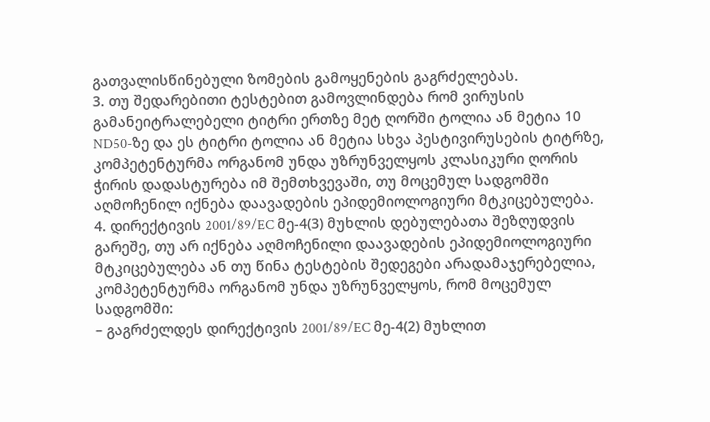გათვალისწინებული ზომების გამოყენების გაგრძელებას.
3. თუ შედარებითი ტესტებით გამოვლინდება რომ ვირუსის გამანეიტრალებელი ტიტრი ერთზე მეტ ღორში ტოლია ან მეტია 10 ND50-ზე და ეს ტიტრი ტოლია ან მეტია სხვა პესტივირუსების ტიტრზე, კომპეტენტურმა ორგანომ უნდა უზრუნველყოს კლასიკური ღორის ჭირის დადასტურება იმ შემთხვევაში, თუ მოცემულ სადგომში აღმოჩენილ იქნება დაავადების ეპიდემიოლოგიური მტკიცებულება.
4. დირექტივის 2001/89/EC მე-4(3) მუხლის დებულებათა შეზღუდვის გარეშე, თუ არ იქნება აღმოჩენილი დაავადების ეპიდემიოლოგიური მტკიცებულება ან თუ წინა ტესტების შედეგები არადამაჯერებელია, კომპეტენტურმა ორგანომ უნდა უზრუნველყოს, რომ მოცემულ სადგომში:
– გაგრძელდეს დირექტივის 2001/89/EC მე-4(2) მუხლით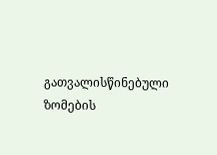გათვალისწინებული ზომების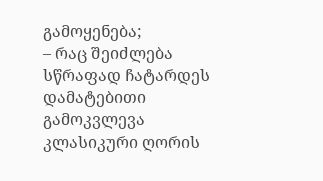გამოყენება;
– რაც შეიძლება სწრაფად ჩატარდეს დამატებითი გამოკვლევა კლასიკური ღორის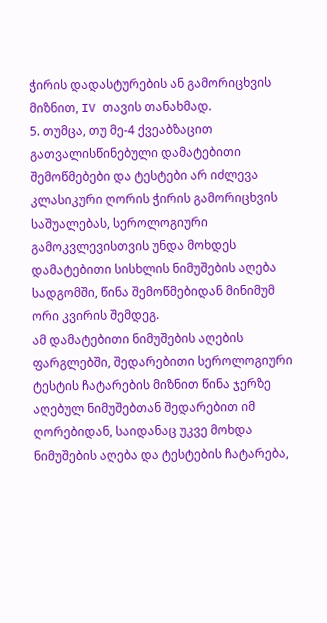ჭირის დადასტურების ან გამორიცხვის მიზნით, IV თავის თანახმად.
5. თუმცა, თუ მე-4 ქვეაბზაცით გათვალისწინებული დამატებითი შემოწმებები და ტესტები არ იძლევა კლასიკური ღორის ჭირის გამორიცხვის საშუალებას, სეროლოგიური გამოკვლევისთვის უნდა მოხდეს დამატებითი სისხლის ნიმუშების აღება სადგომში, წინა შემოწმებიდან მინიმუმ ორი კვირის შემდეგ.
ამ დამატებითი ნიმუშების აღების ფარგლებში, შედარებითი სეროლოგიური ტესტის ჩატარების მიზნით წინა ჯერზე აღებულ ნიმუშებთან შედარებით იმ ღორებიდან, საიდანაც უკვე მოხდა ნიმუშების აღება და ტესტების ჩატარება,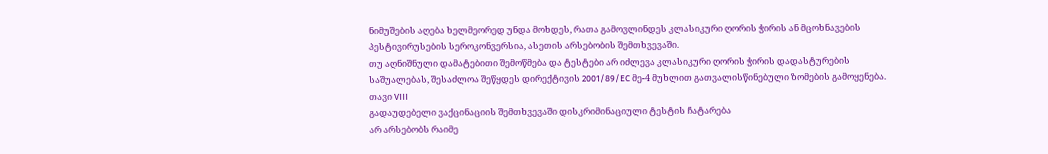ნიმუშების აღება ხელმეორედ უნდა მოხდეს, რათა გამოვლინდეს კლასიკური ღორის ჭირის ან მცოხნავების პესტივირუსების სეროკონვერსია, ასეთის არსებობის შემთხვევაში.
თუ აღნიშნული დამატებითი შემოწმება და ტესტები არ იძლევა კლასიკური ღორის ჭირის დადასტურების საშუალებას, შესაძლოა შეწყდეს დირექტივის 2001/89/EC მე-4 მუხლით გათვალისწინებული ზომების გამოყენება.
თავი VIII
გადაუდებელი ვაქცინაციის შემთხვევაში დისკრიმინაციული ტესტის ჩატარება
არ არსებობს რაიმე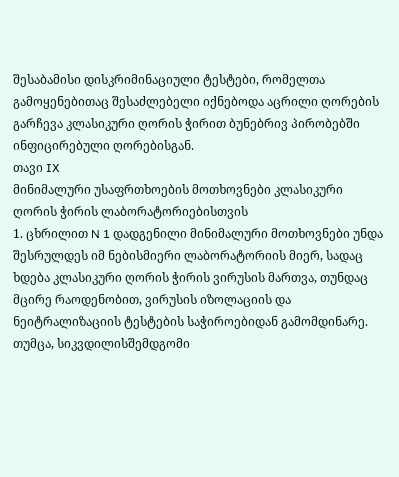შესაბამისი დისკრიმინაციული ტესტები, რომელთა გამოყენებითაც შესაძლებელი იქნებოდა აცრილი ღორების გარჩევა კლასიკური ღორის ჭირით ბუნებრივ პირობებში ინფიცირებული ღორებისგან.
თავი IX
მინიმალური უსაფრთხოების მოთხოვნები კლასიკური ღორის ჭირის ლაბორატორიებისთვის
1. ცხრილით N 1 დადგენილი მინიმალური მოთხოვნები უნდა შესრულდეს იმ ნებისმიერი ლაბორატორიის მიერ, სადაც ხდება კლასიკური ღორის ჭირის ვირუსის მართვა, თუნდაც მცირე რაოდენობით, ვირუსის იზოლაციის და ნეიტრალიზაციის ტესტების საჭიროებიდან გამომდინარე. თუმცა, სიკვდილისშემდგომი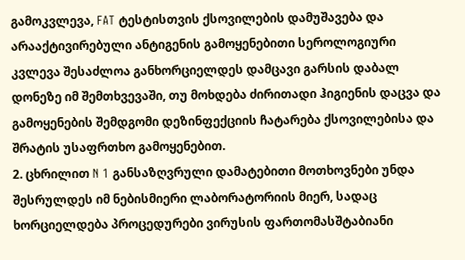გამოკვლევა, FAT ტესტისთვის ქსოვილების დამუშავება და არააქტივირებული ანტიგენის გამოყენებითი სეროლოგიური კვლევა შესაძლოა განხორციელდეს დამცავი გარსის დაბალ დონეზე იმ შემთხვევაში, თუ მოხდება ძირითადი ჰიგიენის დაცვა და გამოყენების შემდგომი დეზინფექციის ჩატარება ქსოვილებისა და შრატის უსაფრთხო გამოყენებით.
2. ცხრილით N 1 განსაზღვრული დამატებითი მოთხოვნები უნდა შესრულდეს იმ ნებისმიერი ლაბორატორიის მიერ, სადაც ხორციელდება პროცედურები ვირუსის ფართომასშტაბიანი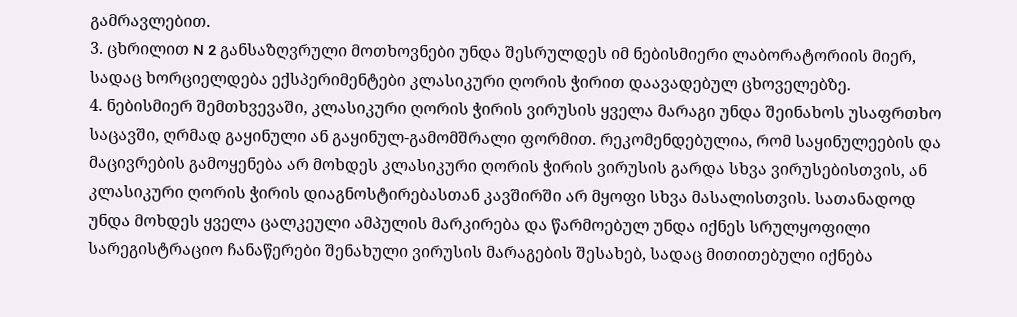გამრავლებით.
3. ცხრილით N 2 განსაზღვრული მოთხოვნები უნდა შესრულდეს იმ ნებისმიერი ლაბორატორიის მიერ, სადაც ხორციელდება ექსპერიმენტები კლასიკური ღორის ჭირით დაავადებულ ცხოველებზე.
4. ნებისმიერ შემთხვევაში, კლასიკური ღორის ჭირის ვირუსის ყველა მარაგი უნდა შეინახოს უსაფრთხო საცავში, ღრმად გაყინული ან გაყინულ-გამომშრალი ფორმით. რეკომენდებულია, რომ საყინულეების და მაცივრების გამოყენება არ მოხდეს კლასიკური ღორის ჭირის ვირუსის გარდა სხვა ვირუსებისთვის, ან კლასიკური ღორის ჭირის დიაგნოსტირებასთან კავშირში არ მყოფი სხვა მასალისთვის. სათანადოდ უნდა მოხდეს ყველა ცალკეული ამპულის მარკირება და წარმოებულ უნდა იქნეს სრულყოფილი სარეგისტრაციო ჩანაწერები შენახული ვირუსის მარაგების შესახებ, სადაც მითითებული იქნება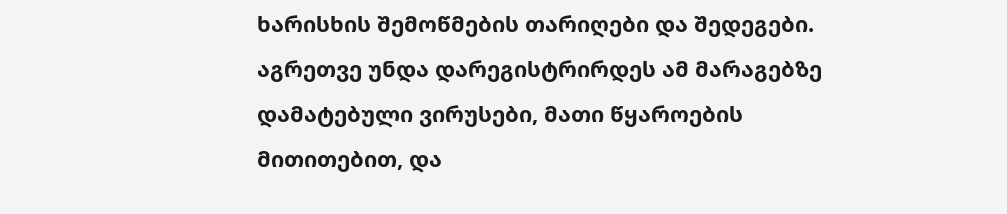ხარისხის შემოწმების თარიღები და შედეგები. აგრეთვე უნდა დარეგისტრირდეს ამ მარაგებზე დამატებული ვირუსები, მათი წყაროების მითითებით, და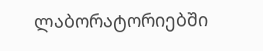ლაბორატორიებში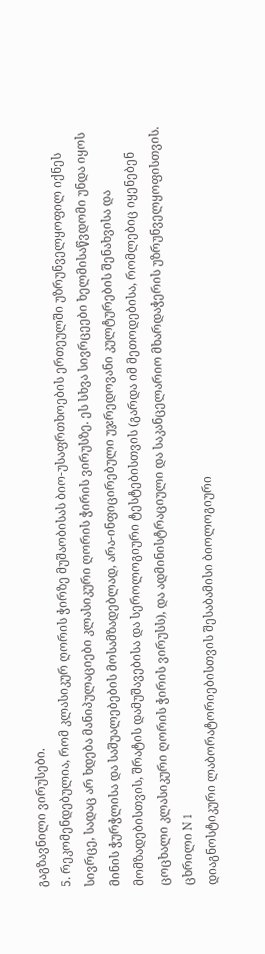გაგზავნილი ვირუსები.
5. რეკომენდებულია, რომ კლასიკურ ღორის ჭირზე მუშაობისას ბიო-უსაფრთხოების ერთეულში უზრუნველყოფილ იქნეს სივრცე, სადაც არ ხდება მანიპულაციები კლასიკური ღორის ჭირის ვირუსზე. ეს სხვა სივრცეები ხელმისაწვდომი უნდა იყოს მინის ჭურჭლისა და საშუალებების მოსამზადებლად, არა-ინფიცირებული უჯრედოვანი კულტურების შენახვისა და მომზადებისთვის, შრატის დამუშავებისა და სეროლოგიური ტესტებისთვის (გარდა იმ მეთოდებისა, რომლებიც იყენებენ ცოცხალი კლასიკური ღორის ჭირის ვირუსს), და ადმინისტრაციული და საკანცელარიო მხარდაჭერის უზრუნველყოფისთვის.
ცხრილი N 1
დიაგნოსტიკური ლაბორატორიებისთვის შესაბამისი ბიოლოგიური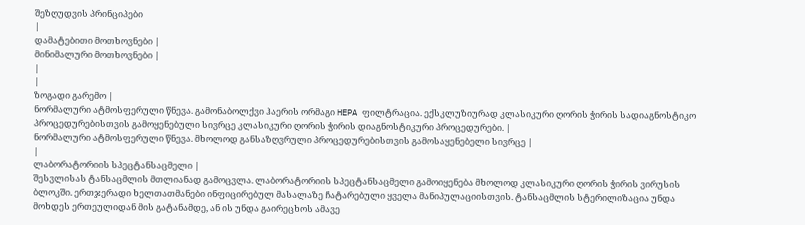შეზღუდვის პრინციპები
|
დამატებითი მოთხოვნები |
მინიმალური მოთხოვნები |
|
|
ზოგადი გარემო |
ნორმალური ატმოსფერული წნევა. გამონაბოლქვი ჰაერის ორმაგი HEPA ფილტრაცია. ექსკლუზიურად კლასიკური ღორის ჭირის სადიაგნოსტიკო პროცედურებისთვის გამოყენებული სივრცე კლასიკური ღორის ჭირის დიაგნოსტიკური პროცედურები. |
ნორმალური ატმოსფერული წნევა. მხოლოდ განსაზღვრული პროცედურებისთვის გამოსაყენებელი სივრცე |
|
ლაბორატორიის სპეცტანსაცმელი |
შესვლისას ტანსაცმლის მთლიანად გამოცვლა. ლაბორატორიის სპეცტანსაცმელი გამოიყენება მხოლოდ კლასიკური ღორის ჭირის ვირუსის ბლოკში. ერთჯერადი ხელთათმანები ინფიცირებულ მასალაზე ჩატარებული ყველა მანიპულაციისთვის. ტანსაცმლის სტერილიზაცია უნდა მოხდეს ერთეულიდან მის გატანამდე, ან ის უნდა გაირეცხოს ამავე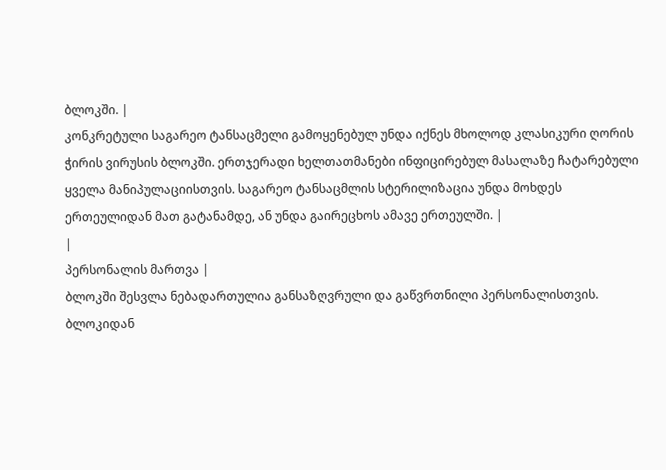ბლოკში. |
კონკრეტული საგარეო ტანსაცმელი გამოყენებულ უნდა იქნეს მხოლოდ კლასიკური ღორის ჭირის ვირუსის ბლოკში. ერთჯერადი ხელთათმანები ინფიცირებულ მასალაზე ჩატარებული ყველა მანიპულაციისთვის. საგარეო ტანსაცმლის სტერილიზაცია უნდა მოხდეს ერთეულიდან მათ გატანამდე, ან უნდა გაირეცხოს ამავე ერთეულში. |
|
პერსონალის მართვა |
ბლოკში შესვლა ნებადართულია განსაზღვრული და გაწვრთნილი პერსონალისთვის. ბლოკიდან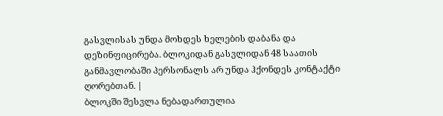გასვლისას უნდა მოხდეს ხელების დაბანა და დეზინფიცირება. ბლოკიდან გასვლიდან 48 საათის განმავლობაში პერსონალს არ უნდა ჰქონდეს კონტაქტი ღორებთან. |
ბლოკში შესვლა ნებადართულია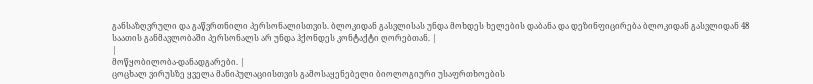განსაზღვრული და გაწვრთნილი პერსონალისთვის. ბლოკიდან გასვლისას უნდა მოხდეს ხელების დაბანა და დეზინფიცირება ბლოკიდან გასვლიდან 48 საათის განმავლობაში პერსონალს არ უნდა ჰქონდეს კონტაქტი ღორებთან. |
|
მოწყობილობა-დანადგარები. |
ცოცხალ ვირუსზე ყველა მანიპულაციისთვის გამოსაყენებელი ბიოლოგიური უსაფრთხოების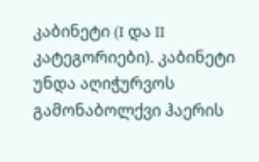კაბინეტი (I და II კატეგორიები). კაბინეტი უნდა აღიჭურვოს გამონაბოლქვი ჰაერის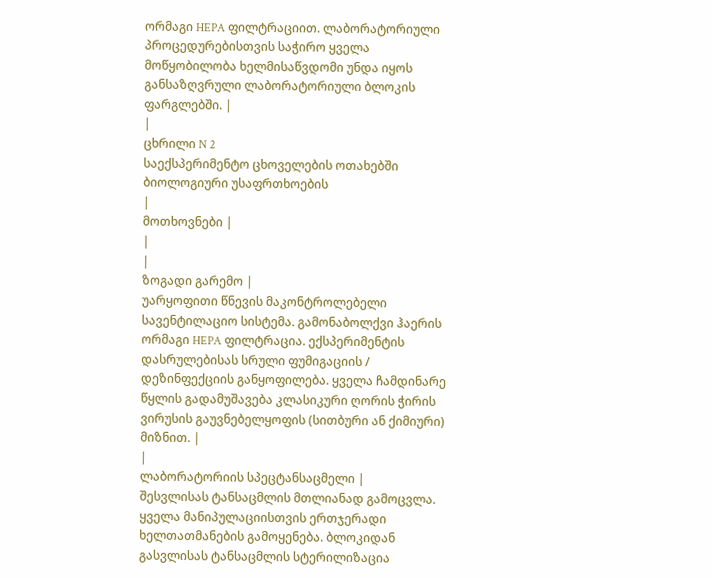ორმაგი HEPA ფილტრაციით. ლაბორატორიული პროცედურებისთვის საჭირო ყველა მოწყობილობა ხელმისაწვდომი უნდა იყოს განსაზღვრული ლაბორატორიული ბლოკის ფარგლებში. |
|
ცხრილი N 2
საექსპერიმენტო ცხოველების ოთახებში ბიოლოგიური უსაფრთხოების
|
მოთხოვნები |
|
|
ზოგადი გარემო |
უარყოფითი წნევის მაკონტროლებელი სავენტილაციო სისტემა. გამონაბოლქვი ჰაერის ორმაგი HEPA ფილტრაცია. ექსპერიმენტის დასრულებისას სრული ფუმიგაციის / დეზინფექციის განყოფილება. ყველა ჩამდინარე წყლის გადამუშავება კლასიკური ღორის ჭირის ვირუსის გაუვნებელყოფის (სითბური ან ქიმიური) მიზნით. |
|
ლაბორატორიის სპეცტანსაცმელი |
შესვლისას ტანსაცმლის მთლიანად გამოცვლა. ყველა მანიპულაციისთვის ერთჯერადი ხელთათმანების გამოყენება. ბლოკიდან გასვლისას ტანსაცმლის სტერილიზაცია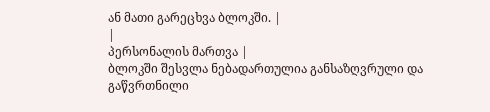ან მათი გარეცხვა ბლოკში. |
|
პერსონალის მართვა |
ბლოკში შესვლა ნებადართულია განსაზღვრული და გაწვრთნილი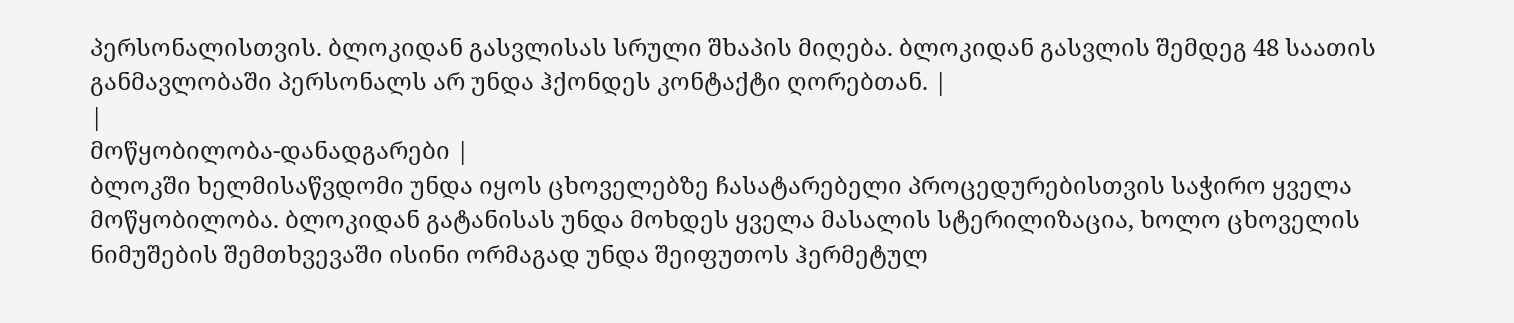პერსონალისთვის. ბლოკიდან გასვლისას სრული შხაპის მიღება. ბლოკიდან გასვლის შემდეგ 48 საათის განმავლობაში პერსონალს არ უნდა ჰქონდეს კონტაქტი ღორებთან. |
|
მოწყობილობა-დანადგარები |
ბლოკში ხელმისაწვდომი უნდა იყოს ცხოველებზე ჩასატარებელი პროცედურებისთვის საჭირო ყველა მოწყობილობა. ბლოკიდან გატანისას უნდა მოხდეს ყველა მასალის სტერილიზაცია, ხოლო ცხოველის ნიმუშების შემთხვევაში ისინი ორმაგად უნდა შეიფუთოს ჰერმეტულ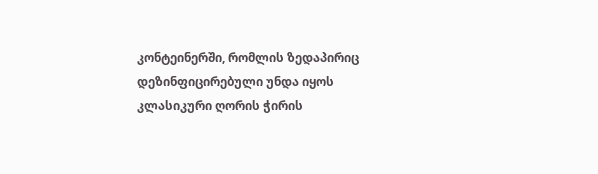კონტეინერში, რომლის ზედაპირიც დეზინფიცირებული უნდა იყოს კლასიკური ღორის ჭირის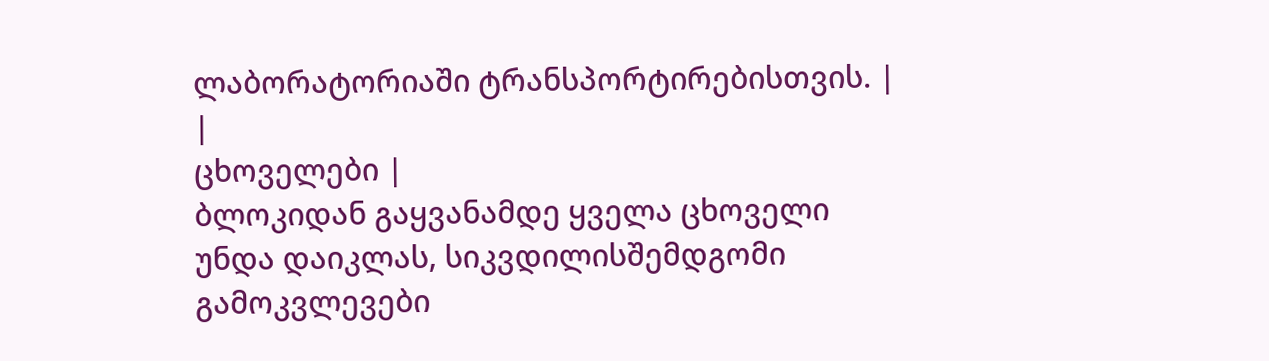ლაბორატორიაში ტრანსპორტირებისთვის. |
|
ცხოველები |
ბლოკიდან გაყვანამდე ყველა ცხოველი უნდა დაიკლას, სიკვდილისშემდგომი გამოკვლევები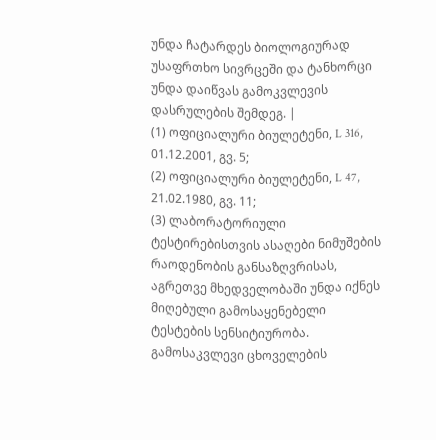უნდა ჩატარდეს ბიოლოგიურად უსაფრთხო სივრცეში და ტანხორცი უნდა დაიწვას გამოკვლევის დასრულების შემდეგ. |
(1) ოფიციალური ბიულეტენი, L 316, 01.12.2001, გვ. 5;
(2) ოფიციალური ბიულეტენი, L 47, 21.02.1980, გვ. 11;
(3) ლაბორატორიული ტესტირებისთვის ასაღები ნიმუშების რაოდენობის განსაზღვრისას, აგრეთვე მხედველობაში უნდა იქნეს მიღებული გამოსაყენებელი ტესტების სენსიტიურობა. გამოსაკვლევი ცხოველების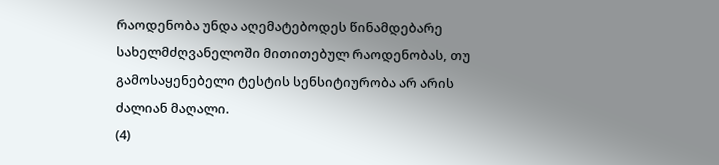რაოდენობა უნდა აღემატებოდეს წინამდებარე სახელმძღვანელოში მითითებულ რაოდენობას, თუ გამოსაყენებელი ტესტის სენსიტიურობა არ არის ძალიან მაღალი.
(4)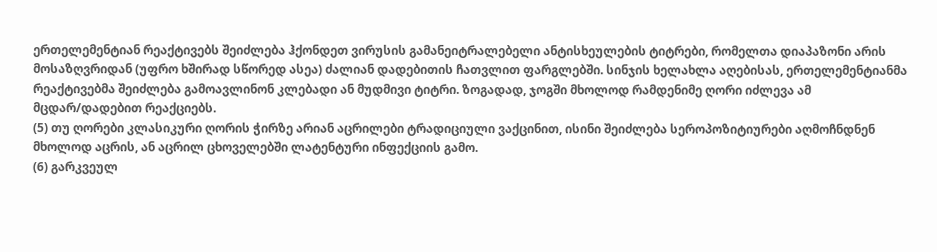ერთელემენტიან რეაქტივებს შეიძლება ჰქონდეთ ვირუსის გამანეიტრალებელი ანტისხეულების ტიტრები, რომელთა დიაპაზონი არის მოსაზღვრიდან (უფრო ხშირად სწორედ ასეა) ძალიან დადებითის ჩათვლით ფარგლებში. სინჯის ხელახლა აღებისას, ერთელემენტიანმა რეაქტივებმა შეიძლება გამოავლინონ კლებადი ან მუდმივი ტიტრი. ზოგადად, ჯოგში მხოლოდ რამდენიმე ღორი იძლევა ამ მცდარ/დადებით რეაქციებს.
(5) თუ ღორები კლასიკური ღორის ჭირზე არიან აცრილები ტრადიციული ვაქცინით, ისინი შეიძლება სეროპოზიტიურები აღმოჩნდნენ მხოლოდ აცრის, ან აცრილ ცხოველებში ლატენტური ინფექციის გამო.
(6) გარკვეულ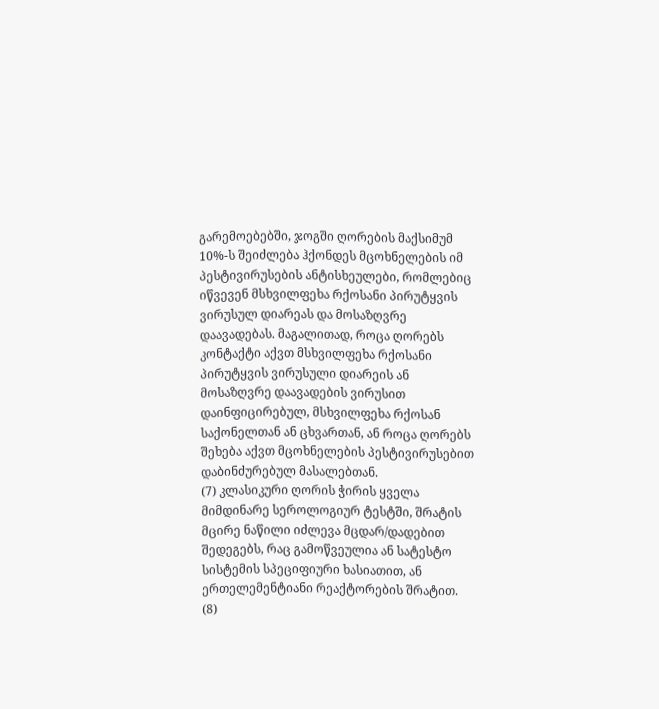გარემოებებში, ჯოგში ღორების მაქსიმუმ 10%-ს შეიძლება ჰქონდეს მცოხნელების იმ პესტივირუსების ანტისხეულები, რომლებიც იწვევენ მსხვილფეხა რქოსანი პირუტყვის ვირუსულ დიარეას და მოსაზღვრე დაავადებას. მაგალითად, როცა ღორებს კონტაქტი აქვთ მსხვილფეხა რქოსანი პირუტყვის ვირუსული დიარეის ან მოსაზღვრე დაავადების ვირუსით დაინფიცირებულ, მსხვილფეხა რქოსან საქონელთან ან ცხვართან, ან როცა ღორებს შეხება აქვთ მცოხნელების პესტივირუსებით დაბინძურებულ მასალებთან.
(7) კლასიკური ღორის ჭირის ყველა მიმდინარე სეროლოგიურ ტესტში, შრატის მცირე ნაწილი იძლევა მცდარ/დადებით შედეგებს, რაც გამოწვეულია ან სატესტო სისტემის სპეციფიური ხასიათით, ან ერთელემენტიანი რეაქტორების შრატით.
(8)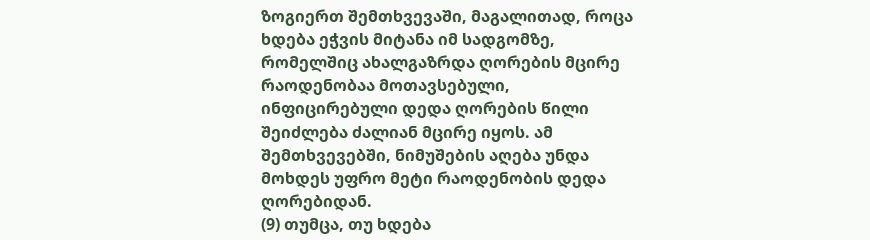ზოგიერთ შემთხვევაში, მაგალითად, როცა ხდება ეჭვის მიტანა იმ სადგომზე, რომელშიც ახალგაზრდა ღორების მცირე რაოდენობაა მოთავსებული, ინფიცირებული დედა ღორების წილი შეიძლება ძალიან მცირე იყოს. ამ შემთხვევებში, ნიმუშების აღება უნდა მოხდეს უფრო მეტი რაოდენობის დედა ღორებიდან.
(9) თუმცა, თუ ხდება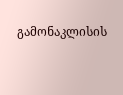გამონაკლისის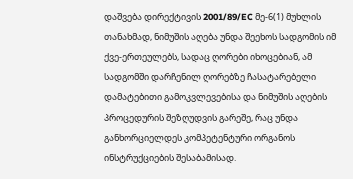დაშვება დირექტივის 2001/89/EC მე-6(1) მუხლის თანახმად, ნიმუშის აღება უნდა შეეხოს სადგომის იმ ქვე-ერთეულებს, სადაც ღორები იხოცებიან, ამ სადგომში დარჩენილ ღორებზე ჩასატარებელი დამატებითი გამოკვლევებისა და ნიმუშის აღების პროცედურის შეზღუდვის გარეშე, რაც უნდა განხორციელდეს კომპეტენტური ორგანოს ინსტრუქციების შესაბამისად.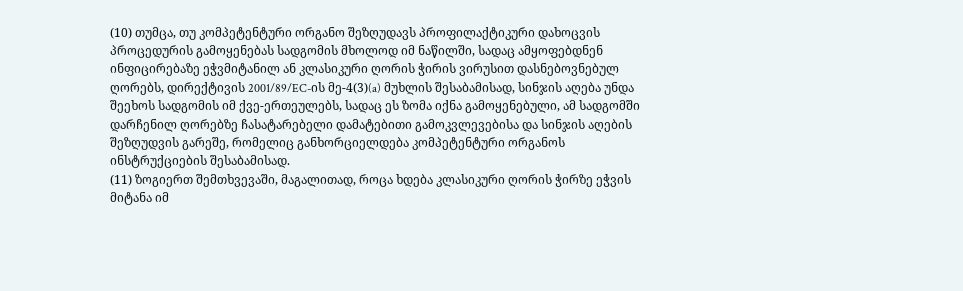(10) თუმცა, თუ კომპეტენტური ორგანო შეზღუდავს პროფილაქტიკური დახოცვის პროცედურის გამოყენებას სადგომის მხოლოდ იმ ნაწილში, სადაც ამყოფებდნენ ინფიცირებაზე ეჭვმიტანილ ან კლასიკური ღორის ჭირის ვირუსით დასნებოვნებულ ღორებს, დირექტივის 2001/89/EC-ის მე-4(3)(a) მუხლის შესაბამისად, სინჯის აღება უნდა შეეხოს სადგომის იმ ქვე-ერთეულებს, სადაც ეს ზომა იქნა გამოყენებული, ამ სადგომში დარჩენილ ღორებზე ჩასატარებელი დამატებითი გამოკვლევებისა და სინჯის აღების შეზღუდვის გარეშე, რომელიც განხორციელდება კომპეტენტური ორგანოს ინსტრუქციების შესაბამისად.
(11) ზოგიერთ შემთხვევაში, მაგალითად, როცა ხდება კლასიკური ღორის ჭირზე ეჭვის მიტანა იმ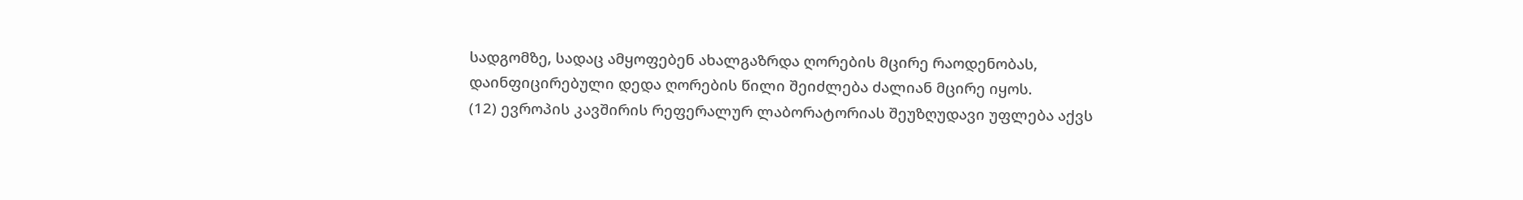სადგომზე, სადაც ამყოფებენ ახალგაზრდა ღორების მცირე რაოდენობას, დაინფიცირებული დედა ღორების წილი შეიძლება ძალიან მცირე იყოს.
(12) ევროპის კავშირის რეფერალურ ლაბორატორიას შეუზღუდავი უფლება აქვს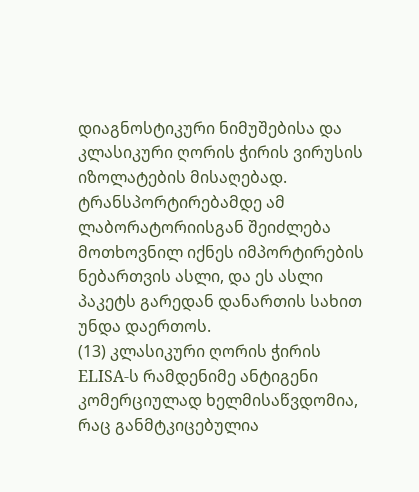დიაგნოსტიკური ნიმუშებისა და კლასიკური ღორის ჭირის ვირუსის იზოლატების მისაღებად. ტრანსპორტირებამდე ამ ლაბორატორიისგან შეიძლება მოთხოვნილ იქნეს იმპორტირების ნებართვის ასლი, და ეს ასლი პაკეტს გარედან დანართის სახით უნდა დაერთოს.
(13) კლასიკური ღორის ჭირის ELISA-ს რამდენიმე ანტიგენი კომერციულად ხელმისაწვდომია, რაც განმტკიცებულია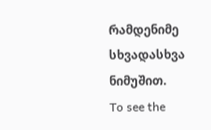რამდენიმე სხვადასხვა ნიმუშით.
To see the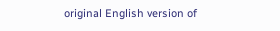original English version of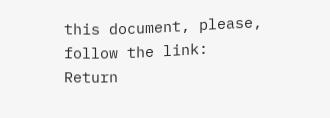this document, please, follow the link:
Return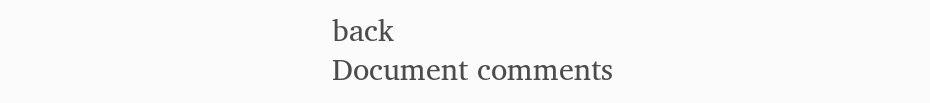back
Document comments